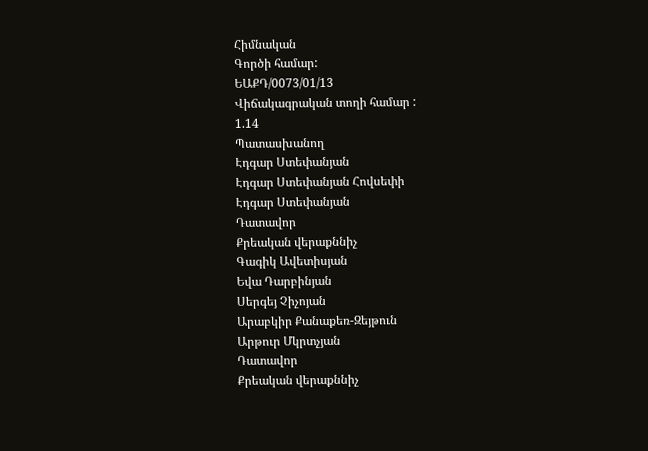Հիմնական
Գործի համար:
ԵԱՔԴ/0073/01/13
Վիճակագրական տողի համար :
1.14
Պատասխանող
Էդգար Ստեփանյան
Էդգար Ստեփանյան Հովսեփի
Էդգար Ստեփանյան
Դատավոր
Քրեական վերաքննիչ
Գագիկ Ավետիսյան
Եվա Դարբինյան
Սերգեյ Չիչոյան
Արաբկիր Քանաքեռ-Զեյթուն
Արթուր Մկրտչյան
Դատավոր
Քրեական վերաքննիչ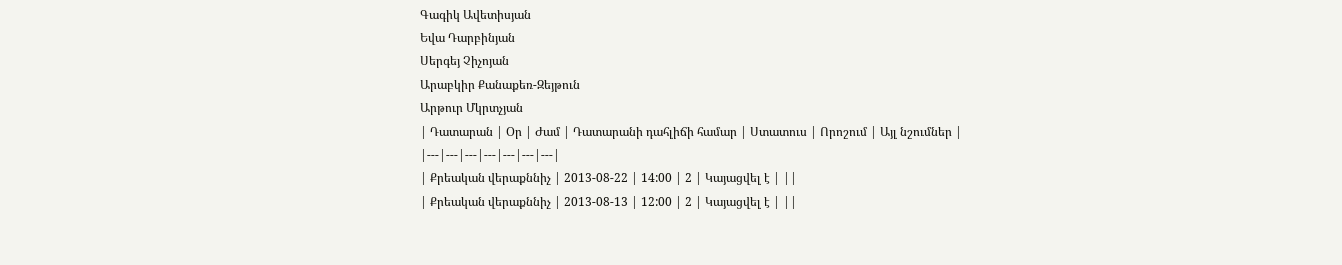Գագիկ Ավետիսյան
Եվա Դարբինյան
Սերգեյ Չիչոյան
Արաբկիր Քանաքեռ-Զեյթուն
Արթուր Մկրտչյան
| Դատարան | Օր | Ժամ | Դատարանի դահլիճի համար | Ստատուս | Որոշում | Այլ նշումներ |
|---|---|---|---|---|---|---|
| Քրեական վերաքննիչ | 2013-08-22 | 14:00 | 2 | Կայացվել է | ||
| Քրեական վերաքննիչ | 2013-08-13 | 12:00 | 2 | Կայացվել է | ||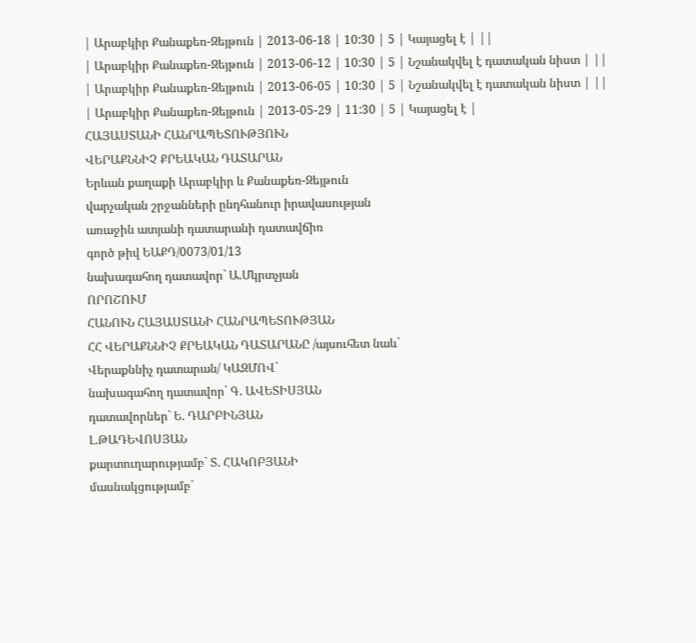| Արաբկիր Քանաքեռ-Զեյթուն | 2013-06-18 | 10:30 | 5 | Կայացել է | ||
| Արաբկիր Քանաքեռ-Զեյթուն | 2013-06-12 | 10:30 | 5 | Նշանակվել է դատական նիստ | ||
| Արաբկիր Քանաքեռ-Զեյթուն | 2013-06-05 | 10:30 | 5 | Նշանակվել է դատական նիստ | ||
| Արաբկիր Քանաքեռ-Զեյթուն | 2013-05-29 | 11:30 | 5 | Կայացել է |
ՀԱՅԱՍՏԱՆԻ ՀԱՆՐԱՊԵՏՈՒԹՅՈՒՆ
ՎԵՐԱՔՆՆԻՉ ՔՐԵԱԿԱՆ ԴԱՏԱՐԱՆ
Երևան քաղաքի Արաբկիր և Քանաքեռ-Զեյթուն
վարչական շրջանների ընդհանուր իրավասության
առաջին ատյանի դատարանի դատավճիռ
գործ թիվ ԵԱՔԴ/0073/01/13
նախագահող դատավոր` Ա.Մկրտչյան
ՈՐՈՇՈՒՄ
ՀԱՆՈՒՆ ՀԱՅԱՍՏԱՆԻ ՀԱՆՐԱՊԵՏՈՒԹՅԱՆ
ՀՀ ՎԵՐԱՔՆՆԻՉ ՔՐԵԱԿԱՆ ԴԱՏԱՐԱՆԸ /այսուհետ նաև`
Վերաքննիչ դատարան/ ԿԱԶՄՈՎ`
նախագահող դատավոր` Գ. ԱՎԵՏԻՍՅԱՆ
դատավորներ` Ե. ԴԱՐԲԻՆՅԱՆ
Լ.ԹԱԴԵՎՈՍՅԱՆ
քարտուղարությամբ` Տ. ՀԱԿՈԲՅԱՆԻ
մասնակցությամբ`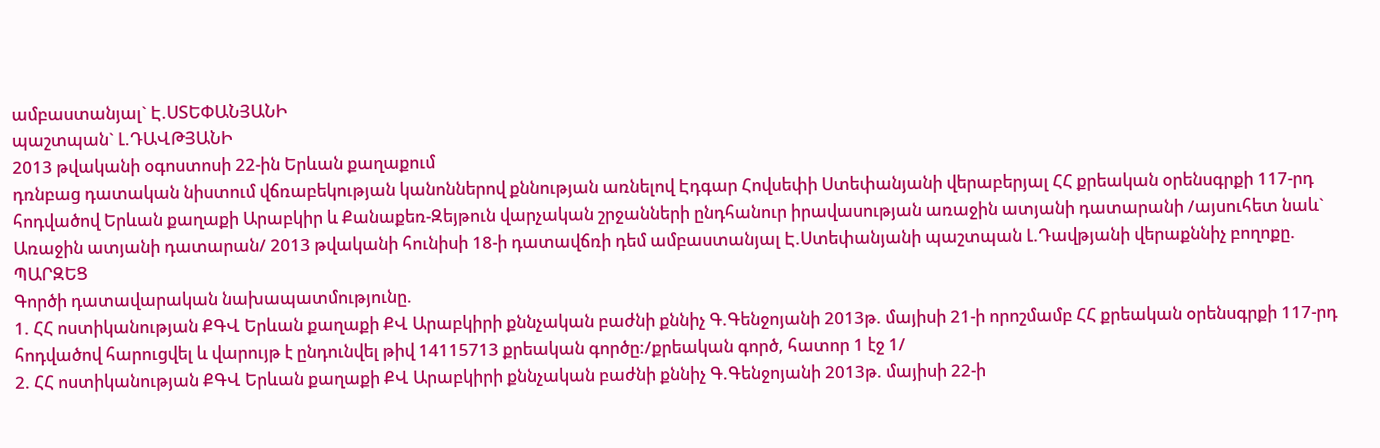ամբաստանյալ` Է.ՍՏԵՓԱՆՅԱՆԻ
պաշտպան` Լ.ԴԱՎԹՅԱՆԻ
2013 թվականի օգոստոսի 22-ին Երևան քաղաքում
դռնբաց դատական նիստում վճռաբեկության կանոններով քննության առնելով Էդգար Հովսեփի Ստեփանյանի վերաբերյալ ՀՀ քրեական օրենսգրքի 117-րդ հոդվածով Երևան քաղաքի Արաբկիր և Քանաքեռ-Զեյթուն վարչական շրջանների ընդհանուր իրավասության առաջին ատյանի դատարանի /այսուհետ նաև` Առաջին ատյանի դատարան/ 2013 թվականի հունիսի 18-ի դատավճռի դեմ ամբաստանյալ Է.Ստեփանյանի պաշտպան Լ.Դավթյանի վերաքննիչ բողոքը.
ՊԱՐԶԵՑ
Գործի դատավարական նախապատմությունը.
1. ՀՀ ոստիկանության ՔԳՎ Երևան քաղաքի ՔՎ Արաբկիրի քննչական բաժնի քննիչ Գ.Գենջոյանի 2013թ. մայիսի 21-ի որոշմամբ ՀՀ քրեական օրենսգրքի 117-րդ հոդվածով հարուցվել և վարույթ է ընդունվել թիվ 14115713 քրեական գործը:/քրեական գործ, հատոր 1 էջ 1/
2. ՀՀ ոստիկանության ՔԳՎ Երևան քաղաքի ՔՎ Արաբկիրի քննչական բաժնի քննիչ Գ.Գենջոյանի 2013թ. մայիսի 22-ի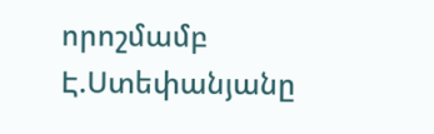որոշմամբ Է.Ստեփանյանը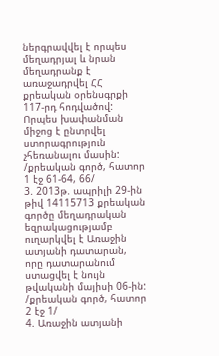ներգրավվել է որպես մեղադրյալ և նրան մեղադրանք է առաջադրվել ՀՀ քրեական օրենսգրքի 117-րդ հոդվածով: Որպես խափանման միջոց է ընտրվել ստորագրություն չհեռանալու մասին: /քրեական գործ, հատոր 1 էջ 61-64, 66/
3. 2013թ. ապրիլի 29-ին թիվ 14115713 քրեական գործը մեղադրական եզրակացությամբ ուղարկվել է Առաջին ատյանի դատարան, որը դատարանում ստացվել է նույն թվականի մայիսի 06-ին: /քրեական գործ, հատոր 2 էջ 1/
4. Առաջին ատյանի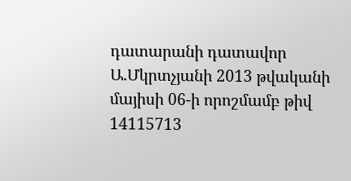դատարանի դատավոր Ա.Մկրտչյանի 2013 թվականի մայիսի 06-ի որոշմամբ թիվ 14115713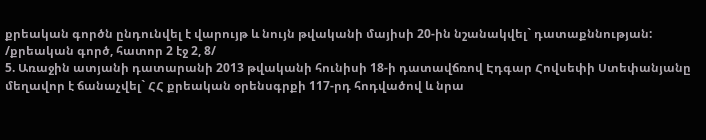քրեական գործն ընդունվել է վարույթ և նույն թվականի մայիսի 20-ին նշանակվել` դատաքննության: /քրեական գործ, հատոր 2 էջ 2, 8/
5. Առաջին ատյանի դատարանի 2013 թվականի հունիսի 18-ի դատավճռով Էդգար Հովսեփի Ստեփանյանը մեղավոր է ճանաչվել` ՀՀ քրեական օրենսգրքի 117-րդ հոդվածով և նրա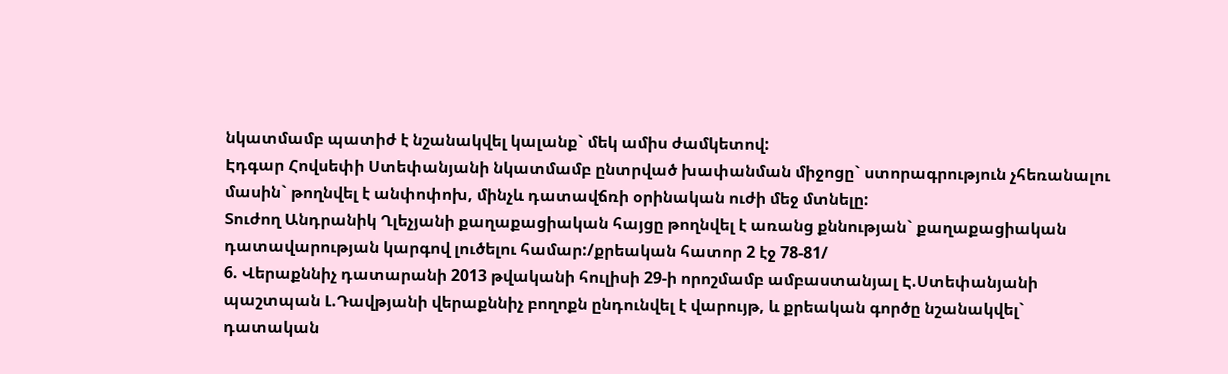նկատմամբ պատիժ է նշանակվել կալանք` մեկ ամիս ժամկետով:
Էդգար Հովսեփի Ստեփանյանի նկատմամբ ընտրված խափանման միջոցը` ստորագրություն չհեռանալու մասին` թողնվել է անփոփոխ, մինչև դատավճռի օրինական ուժի մեջ մտնելը:
Տուժող Անդրանիկ Ղլեչյանի քաղաքացիական հայցը թողնվել է առանց քննության` քաղաքացիական դատավարության կարգով լուծելու համար:/քրեական հատոր 2 էջ 78-81/
6. Վերաքննիչ դատարանի 2013 թվականի հուլիսի 29-ի որոշմամբ ամբաստանյալ Է.Ստեփանյանի պաշտպան Լ.Դավթյանի վերաքննիչ բողոքն ընդունվել է վարույթ, և քրեական գործը նշանակվել` դատական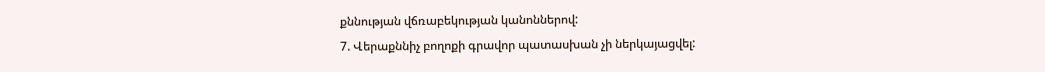քննության վճռաբեկության կանոններով:
7. Վերաքննիչ բողոքի գրավոր պատասխան չի ներկայացվել: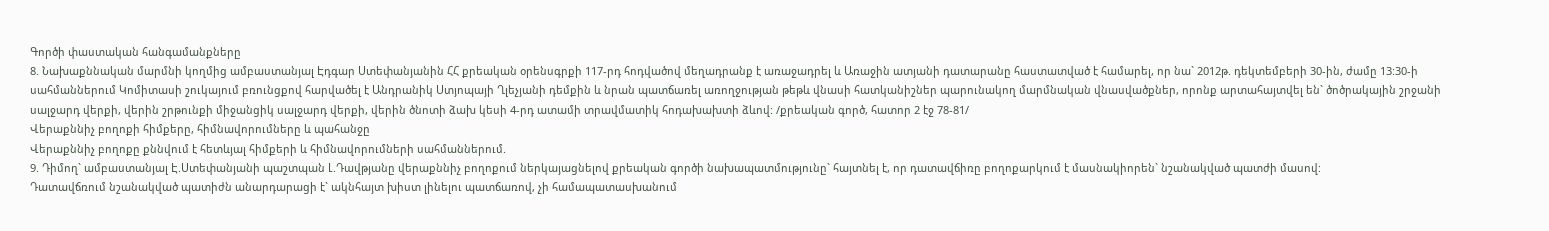Գործի փաստական հանգամանքները
8. Նախաքննական մարմնի կողմից ամբաստանյալ Էդգար Ստեփանյանին ՀՀ քրեական օրենսգրքի 117-րդ հոդվածով մեղադրանք է առաջադրել և Առաջին ատյանի դատարանը հաստատված է համարել, որ նա` 2012թ. դեկտեմբերի 30-ին, ժամը 13:30-ի սահմաններում Կոմիտասի շուկայում բռունցքով հարվածել է Անդրանիկ Ստյոպայի Ղլեչյանի դեմքին և նրան պատճառել առողջության թեթև վնասի հատկանիշներ պարունակող մարմնական վնասվածքներ, որոնք արտահայտվել են` ծոծրակային շրջանի սալջարդ վերքի, վերին շրթունքի միջանցիկ սալջարդ վերքի, վերին ծնոտի ձախ կեսի 4-րդ ատամի տրավմատիկ հոդախախտի ձևով: /քրեական գործ, հատոր 2 էջ 78-81/
Վերաքննիչ բողոքի հիմքերը, հիմնավորումները և պահանջը
Վերաքննիչ բողոքը քննվում է հետևյալ հիմքերի և հիմնավորումների սահմաններում.
9. Դիմող` ամբաստանյալ Է.Ստեփանյանի պաշտպան Լ.Դավթյանը վերաքննիչ բողոքում ներկայացնելով քրեական գործի նախապատմությունը` հայտնել է, որ դատավճիռը բողոքարկում է մասնակիորեն` նշանակված պատժի մասով:
Դատավճռում նշանակված պատիժն անարդարացի է` ակնհայտ խիստ լինելու պատճառով, չի համապատասխանում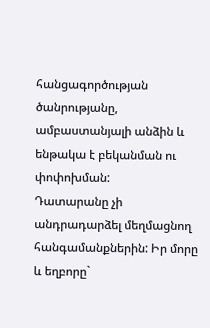հանցագործության ծանրությանը, ամբաստանյալի անձին և ենթակա է բեկանման ու փոփոխման:
Դատարանը չի անդրադարձել մեղմացնող հանգամանքներին: Իր մորը և եղբորը`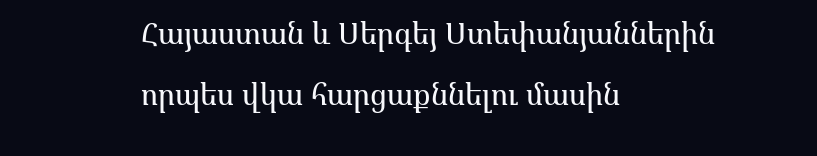Հայաստան և Սերգեյ Ստեփանյաններին որպես վկա հարցաքննելու մասին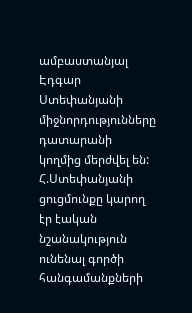ամբաստանյալ Էդգար Ստեփանյանի միջնորդությունները դատարանի կողմից մերժվել են: Հ.Ստեփանյանի ցուցմունքը կարող էր էական նշանակություն ունենալ գործի հանգամանքների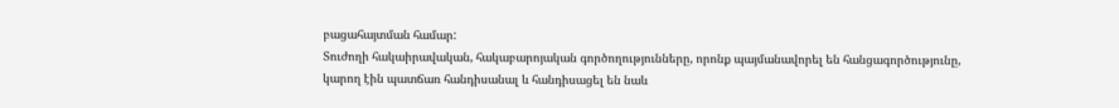բացահայտման համար:
Տուժողի հակաիրավական, հակաբարոյական գործողությունները, որոնք պայմանավորել են հանցագործությունը, կարող էին պատճառ հանդիսանալ և հանդիսացել են նաև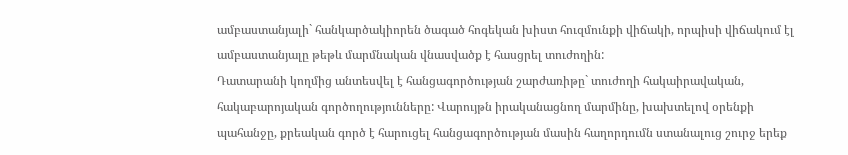ամբաստանյալի` հանկարծակիորեն ծագած հոգեկան խիստ հուզմունքի վիճակի, որպիսի վիճակում էլ ամբաստանյալը թեթև մարմնական վնասվածք է հասցրել տուժողին:
Դատարանի կողմից անտեսվել է հանցագործության շարժառիթը` տուժողի հակաիրավական, հակաբարոյական գործողությունները: Վարույթն իրականացնող մարմինը, խախտելով օրենքի պահանջը, քրեական գործ է հարուցել հանցագործության մասին հաղորդումն ստանալուց շուրջ երեք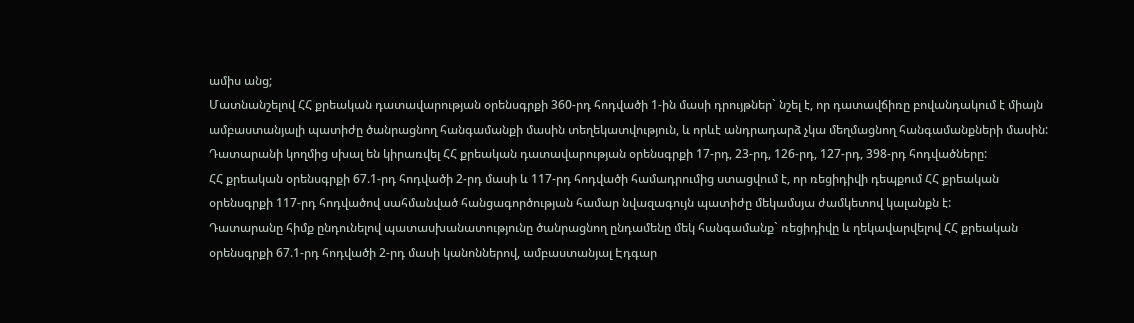ամիս անց;
Մատնանշելով ՀՀ քրեական դատավարության օրենսգրքի 360-րդ հոդվածի 1-ին մասի դրույթներ` նշել է, որ դատավճիռը բովանդակում է միայն ամբաստանյալի պատիժը ծանրացնող հանգամանքի մասին տեղեկատվություն, և որևէ անդրադարձ չկա մեղմացնող հանգամանքների մասին:
Դատարանի կողմից սխալ են կիրառվել ՀՀ քրեական դատավարության օրենսգրքի 17-րդ, 23-րդ, 126-րդ, 127-րդ, 398-րդ հոդվածները:
ՀՀ քրեական օրենսգրքի 67.1-րդ հոդվածի 2-րդ մասի և 117-րդ հոդվածի համադրումից ստացվում է, որ ռեցիդիվի դեպքում ՀՀ քրեական օրենսգրքի 117-րդ հոդվածով սահմանված հանցագործության համար նվազագույն պատիժը մեկամսյա ժամկետով կալանքն է:
Դատարանը հիմք ընդունելով պատասխանատությունը ծանրացնող ընդամենը մեկ հանգամանք` ռեցիդիվը և ղեկավարվելով ՀՀ քրեական օրենսգրքի 67.1-րդ հոդվածի 2-րդ մասի կանոններով, ամբաստանյալ Էդգար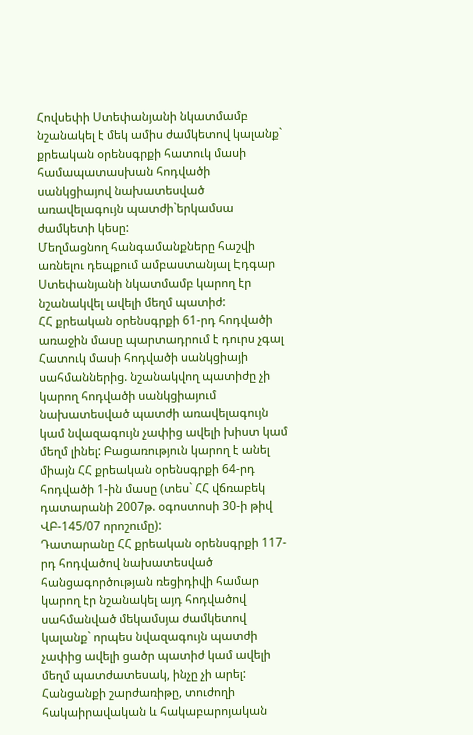Հովսեփի Ստեփանյանի նկատմամբ նշանակել է մեկ ամիս ժամկետով կալանք` քրեական օրենսգրքի հատուկ մասի համապատասխան հոդվածի սանկցիայով նախատեսված առավելագույն պատժի`երկամսա ժամկետի կեսը:
Մեղմացնող հանգամանքները հաշվի առնելու դեպքում ամբաստանյալ Էդգար Ստեփանյանի նկատմամբ կարող էր նշանակվել ավելի մեղմ պատիժ:
ՀՀ քրեական օրենսգրքի 61-րդ հոդվածի առաջին մասը պարտադրում է դուրս չգալ Հատուկ մասի հոդվածի սանկցիայի սահմաններից. նշանակվող պատիժը չի կարող հոդվածի սանկցիայում նախատեսված պատժի առավելագույն կամ նվազագույն չափից ավելի խիստ կամ մեղմ լինել: Բացառություն կարող է անել միայն ՀՀ քրեական օրենսգրքի 64-րդ հոդվածի 1-ին մասը (տես` ՀՀ վճռաբեկ դատարանի 2007թ. օգոստոսի 30-ի թիվ ՎԲ-145/07 որոշումը):
Դատարանը ՀՀ քրեական օրենսգրքի 117-րդ հոդվածով նախատեսված հանցագործության ռեցիդիվի համար կարող էր նշանակել այդ հոդվածով սահմանված մեկամսյա ժամկետով կալանք` որպես նվազագույն պատժի չափից ավելի ցածր պատիժ կամ ավելի մեղմ պատժատեսակ, ինչը չի արել:
Հանցանքի շարժառիթը, տուժողի հակաիրավական և հակաբարոյական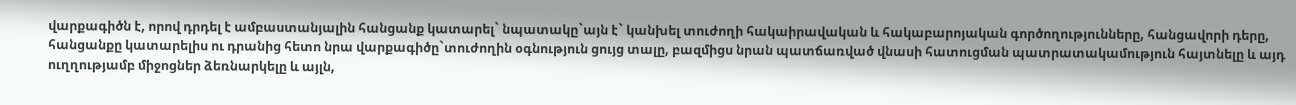վարքագիծն է, որով դրդել է ամբաստանյալին հանցանք կատարել` նպատակը`այն է` կանխել տուժողի հակաիրավական և հակաբարոյական գործողությունները, հանցավորի դերը, հանցանքը կատարելիս ու դրանից հետո նրա վարքագիծը`տուժողին օգնություն ցույց տալը, բազմիցս նրան պատճառված վնասի հատուցման պատրատակամություն հայտնելը և այդ ուղղությամբ միջոցներ ձեռնարկելը և այլն,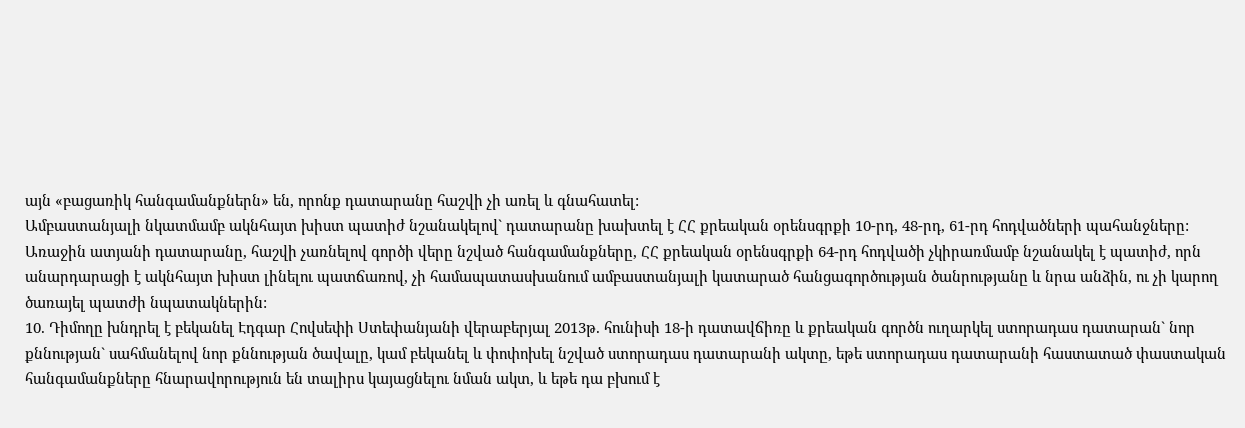այն «բացառիկ հանգամանքներն» են, որոնք դատարանը հաշվի չի առել և գնահատել:
Ամբաստանյալի նկատմամբ ակնհայտ խիստ պատիժ նշանակելով` դատարանը խախտել է ՀՀ քրեական օրենսգրքի 10-րդ, 48-րդ, 61-րդ հոդվածների պահանջները:
Առաջին ատյանի դատարանը, հաշվի չառնելով գործի վերը նշված հանգամանքները, ՀՀ քրեական օրենսգրքի 64-րդ հոդվածի չկիրառմամբ նշանակել է պատիժ, որն անարդարացի է ակնհայտ խիստ լինելու պատճառով, չի համապատասխանում ամբաստանյալի կատարած հանցագործության ծանրությանը և նրա անձին, ու չի կարող ծառայել պատժի նպատակներին:
10. Դիմողը խնդրել է բեկանել Էդգար Հովսեփի Ստեփանյանի վերաբերյալ 2013թ. հունիսի 18-ի դատավճիռը և քրեական գործն ուղարկել ստորադաս դատարան` նոր քննության` սահմանելով նոր քննության ծավալը, կամ բեկանել և փոփոխել նշված ստորադաս դատարանի ակտը, եթե ստորադաս դատարանի հաստատած փաստական հանգամանքները հնարավորություն են տալիրս կայացնելու նման ակտ, և եթե դա բխում է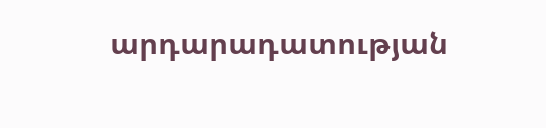արդարադատության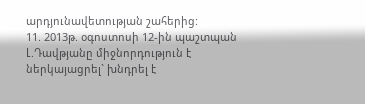արդյունավետության շահերից:
11. 2013թ. օգոստոսի 12-ին պաշտպան Լ.Դավթյանը միջնորդություն է ներկայացրել` խնդրել է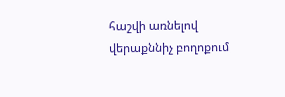հաշվի առնելով վերաքննիչ բողոքում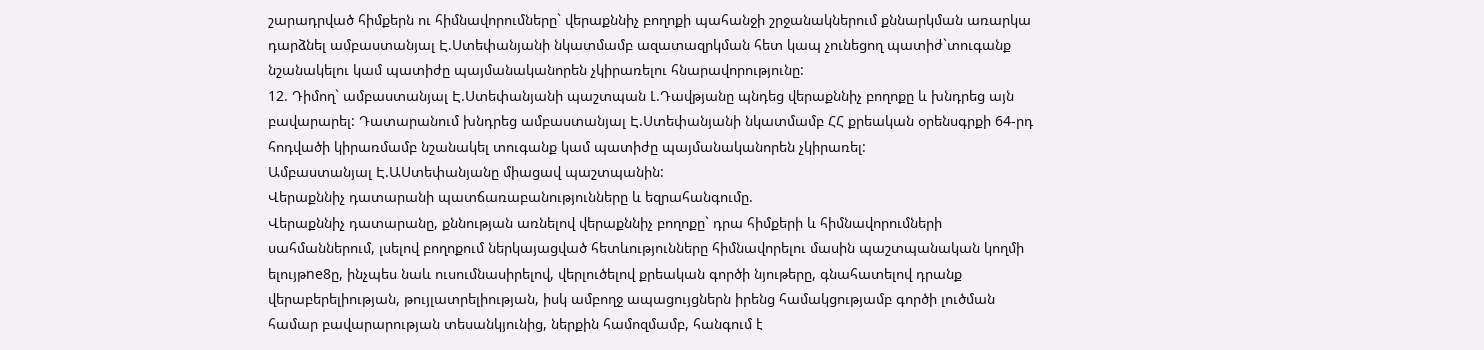շարադրված հիմքերն ու հիմնավորումները` վերաքննիչ բողոքի պահանջի շրջանակներում քննարկման առարկա դարձնել ամբաստանյալ Է.Ստեփանյանի նկատմամբ ազատազրկման հետ կապ չունեցող պատիժ`տուգանք նշանակելու կամ պատիժը պայմանականորեն չկիրառելու հնարավորությունը:
12. Դիմող` ամբաստանյալ Է.Ստեփանյանի պաշտպան Լ.Դավթյանը պնդեց վերաքննիչ բողոքը և խնդրեց այն բավարարել: Դատարանում խնդրեց ամբաստանյալ Է.Ստեփանյանի նկատմամբ ՀՀ քրեական օրենսգրքի 64-րդ հոդվածի կիրառմամբ նշանակել տուգանք կամ պատիժը պայմանականորեն չկիրառել:
Ամբաստանյալ Է.ԱՍտեփանյանը միացավ պաշտպանին:
Վերաքննիչ դատարանի պատճառաբանությունները և եզրահանգումը.
Վերաքննիչ դատարանը, քննության առնելով վերաքննիչ բողոքը` դրա հիմքերի և հիմնավորումների սահմաններում, լսելով բողոքում ներկայացված հետևությունները հիմնավորելու մասին պաշտպանական կողմի ելույթne8ը, ինչպես նաև ուսումնասիրելով, վերլուծելով քրեական գործի նյութերը, գնահատելով դրանք վերաբերելիության, թույլատրելիության, իսկ ամբողջ ապացույցներն իրենց համակցությամբ գործի լուծման համար բավարարության տեսանկյունից, ներքին համոզմամբ, հանգում է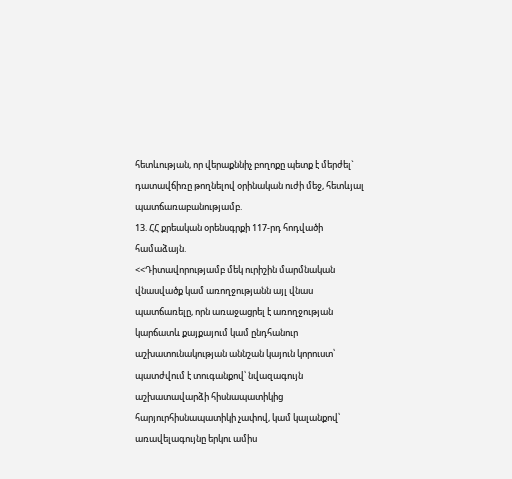հետևության, որ վերաքննիչ բողոքը պետք է մերժել` դատավճիռը թողնելով օրինական ուժի մեջ, հետևյալ պատճառաբանությամբ.
13. ՀՀ քրեական օրենսգրքի 117-րդ հոդվածի համաձայն.
<<Դիտավորությամբ մեկ ուրիշին մարմնական վնասվածք կամ առողջությանն այլ վնաս պատճառելը, որն առաջացրել է առողջության կարճատև քայքայում կամ ընդհանուր աշխատունակության աննշան կայուն կորուստ՝
պատժվում է տուգանքով՝ նվազագույն աշխատավարձի հիսնապատիկից հարյուրհիսնապատիկի չափով, կամ կալանքով՝ առավելագույնը երկու ամիս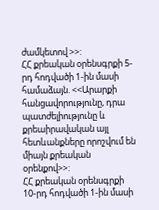ժամկետով >>:
ՀՀ քրեական օրենսգրքի 5-րդ հոդվածի 1-ին մասի համաձայն. <<Արարքի հանցավորությունը, դրա պատժելիությունը և քրեաիրավական այլ հետևանքները որոշվում են միայն քրեական օրենքով>>:
ՀՀ քրեական օրենսգրքի 10-րդ հոդվածի 1-ին մասի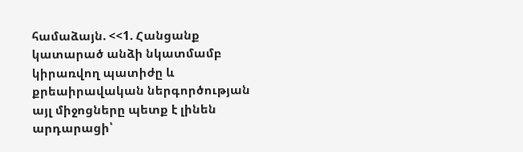համաձայն. <<1. Հանցանք կատարած անձի նկատմամբ կիրառվող պատիժը և քրեաիրավական ներգործության այլ միջոցները պետք է լինեն արդարացի՝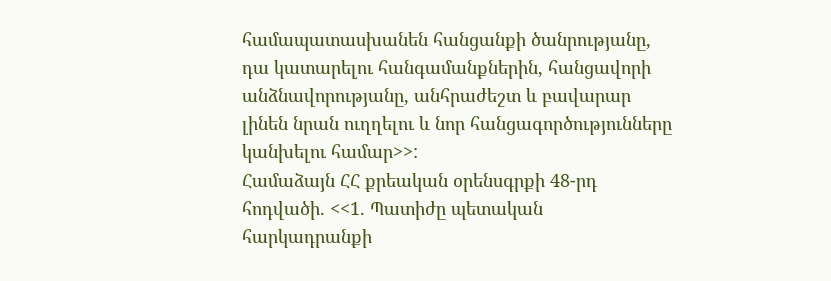համապատասխանեն հանցանքի ծանրությանը, դա կատարելու հանգամանքներին, հանցավորի անձնավորությանը, անհրաժեշտ և բավարար լինեն նրան ուղղելու և նոր հանցագործությունները կանխելու համար>>:
Համաձայն ՀՀ քրեական օրենսգրքի 48-րդ հոդվածի. <<1. Պատիժը պետական հարկադրանքի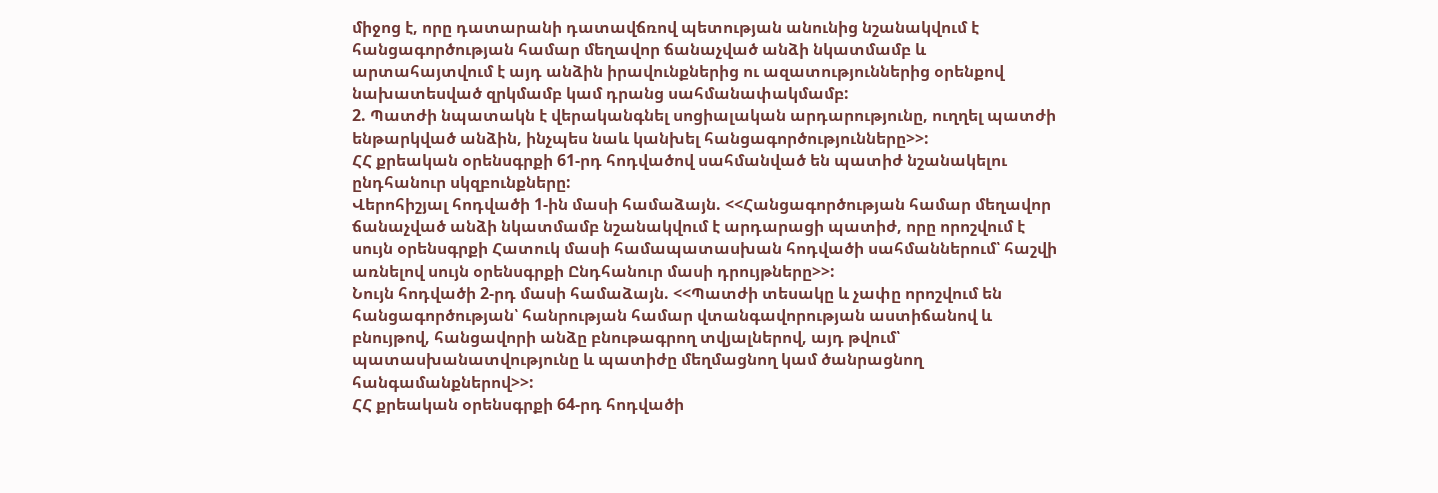միջոց է, որը դատարանի դատավճռով պետության անունից նշանակվում է հանցագործության համար մեղավոր ճանաչված անձի նկատմամբ և արտահայտվում է այդ անձին իրավունքներից ու ազատություններից օրենքով նախատեսված զրկմամբ կամ դրանց սահմանափակմամբ:
2. Պատժի նպատակն է վերականգնել սոցիալական արդարությունը, ուղղել պատժի ենթարկված անձին, ինչպես նաև կանխել հանցագործությունները>>:
ՀՀ քրեական օրենսգրքի 61-րդ հոդվածով սահմանված են պատիժ նշանակելու ընդհանուր սկզբունքները:
Վերոհիշյալ հոդվածի 1-ին մասի համաձայն. <<Հանցագործության համար մեղավոր ճանաչված անձի նկատմամբ նշանակվում է արդարացի պատիժ, որը որոշվում է սույն օրենսգրքի Հատուկ մասի համապատասխան հոդվածի սահմաններում՝ հաշվի առնելով սույն օրենսգրքի Ընդհանուր մասի դրույթները>>:
Նույն հոդվածի 2-րդ մասի համաձայն. <<Պատժի տեսակը և չափը որոշվում են հանցագործության՝ հանրության համար վտանգավորության աստիճանով և բնույթով, հանցավորի անձը բնութագրող տվյալներով, այդ թվում՝ պատասխանատվությունը և պատիժը մեղմացնող կամ ծանրացնող հանգամանքներով>>:
ՀՀ քրեական օրենսգրքի 64-րդ հոդվածի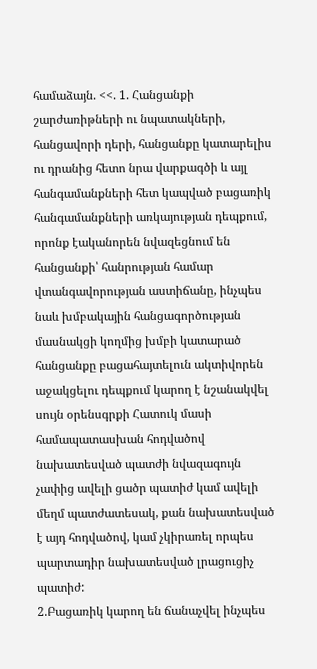համաձայն. <<. 1. Հանցանքի շարժառիթների ու նպատակների, հանցավորի դերի, հանցանքը կատարելիս ու դրանից հետո նրա վարքագծի և այլ հանգամանքների հետ կապված բացառիկ հանգամանքների առկայության դեպքում, որոնք էականորեն նվազեցնում են հանցանքի՝ հանրության համար վտանգավորության աստիճանը, ինչպես նաև խմբակային հանցագործության մասնակցի կողմից խմբի կատարած հանցանքը բացահայտելուն ակտիվորեն աջակցելու դեպքում կարող է նշանակվել սույն օրենսգրքի Հատուկ մասի համապատասխան հոդվածով նախատեսված պատժի նվազագույն չափից ավելի ցածր պատիժ կամ ավելի մեղմ պատժատեսակ, քան նախատեսված է այդ հոդվածով, կամ չկիրառել որպես պարտադիր նախատեսված լրացուցիչ պատիժ:
2.Բացառիկ կարող են ճանաչվել ինչպես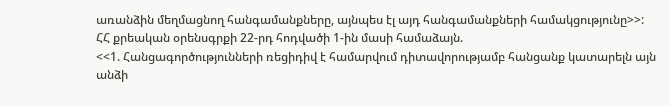առանձին մեղմացնող հանգամանքները, այնպես էլ այդ հանգամանքների համակցությունը>>:
ՀՀ քրեական օրենսգրքի 22-րդ հոդվածի 1-ին մասի համաձայն.
<<1. Հանցագործությունների ռեցիդիվ է համարվում դիտավորությամբ հանցանք կատարելն այն անձի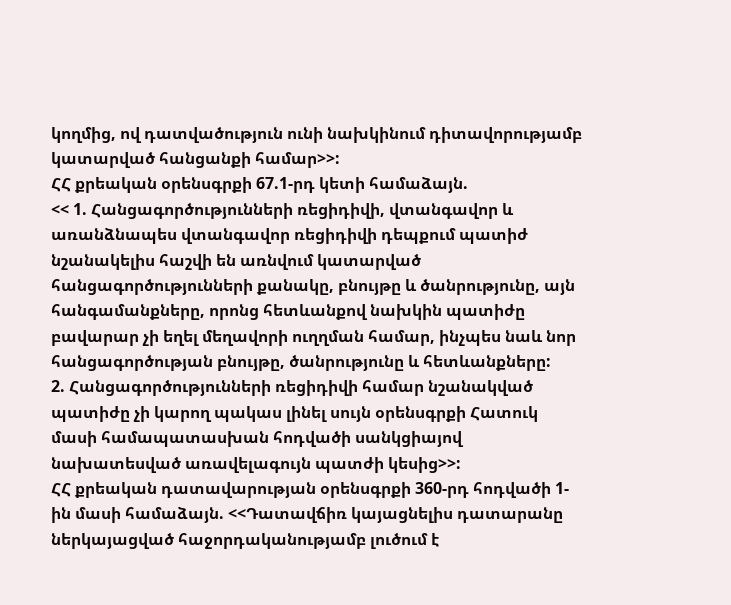կողմից, ով դատվածություն ունի նախկինում դիտավորությամբ կատարված հանցանքի համար>>:
ՀՀ քրեական օրենսգրքի 67.1-րդ կետի համաձայն.
<< 1. Հանցագործությունների ռեցիդիվի, վտանգավոր և առանձնապես վտանգավոր ռեցիդիվի դեպքում պատիժ նշանակելիս հաշվի են առնվում կատարված հանցագործությունների քանակը, բնույթը և ծանրությունը, այն հանգամանքները, որոնց հետևանքով նախկին պատիժը բավարար չի եղել մեղավորի ուղղման համար, ինչպես նաև նոր հանցագործության բնույթը, ծանրությունը և հետևանքները:
2. Հանցագործությունների ռեցիդիվի համար նշանակված պատիժը չի կարող պակաս լինել սույն օրենսգրքի Հատուկ մասի համապատասխան հոդվածի սանկցիայով նախատեսված առավելագույն պատժի կեսից>>:
ՀՀ քրեական դատավարության օրենսգրքի 360-րդ հոդվածի 1-ին մասի համաձայն. <<Դատավճիռ կայացնելիս դատարանը ներկայացված հաջորդականությամբ լուծում է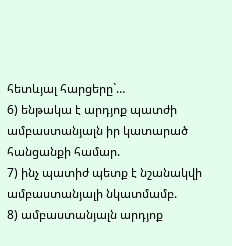հետևյալ հարցերը`…
6) ենթակա է արդյոք պատժի ամբաստանյալն իր կատարած հանցանքի համար.
7) ինչ պատիժ պետք է նշանակվի ամբաստանյալի նկատմամբ.
8) ամբաստանյալն արդյոք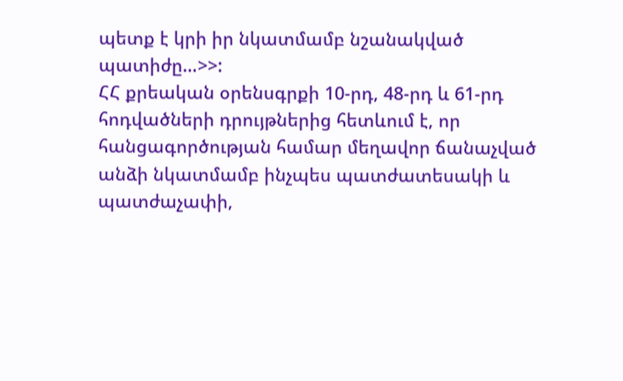պետք է կրի իր նկատմամբ նշանակված պատիժը…>>:
ՀՀ քրեական օրենսգրքի 10-րդ, 48-րդ և 61-րդ հոդվածների դրույթներից հետևում է, որ հանցագործության համար մեղավոր ճանաչված անձի նկատմամբ ինչպես պատժատեսակի և պատժաչափի,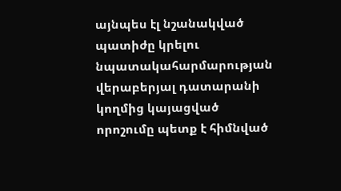այնպես էլ նշանակված պատիժը կրելու նպատակահարմարության վերաբերյալ դատարանի կողմից կայացված որոշումը պետք է հիմնված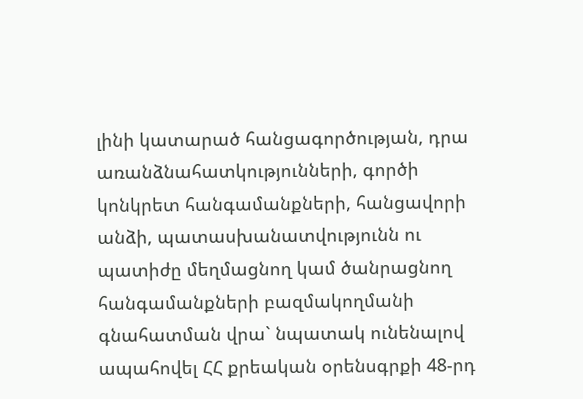լինի կատարած հանցագործության, դրա առանձնահատկությունների, գործի կոնկրետ հանգամանքների, հանցավորի անձի, պատասխանատվությունն ու պատիժը մեղմացնող կամ ծանրացնող հանգամանքների բազմակողմանի գնահատման վրա` նպատակ ունենալով ապահովել ՀՀ քրեական օրենսգրքի 48-րդ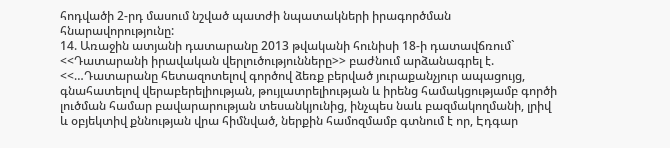հոդվածի 2-րդ մասում նշված պատժի նպատակների իրագործման հնարավորությունը:
14. Առաջին ատյանի դատարանը 2013 թվականի հունիսի 18-ի դատավճռում` <<Դատարանի իրավական վերլուծությունները>> բաժնում արձանագրել է.
<<…Դատարանը հետազոտելով գործով ձեռք բերված յուրաքանչյուր ապացույց, գնահատելով վերաբերելիության, թույլատրելիության և իրենց համակցությամբ գործի լուծման համար բավարարության տեսանկյունից, ինչպես նաև բազմակողմանի, լրիվ և օբյեկտիվ քննության վրա հիմնված, ներքին համոզմամբ գտնում է որ, Էդգար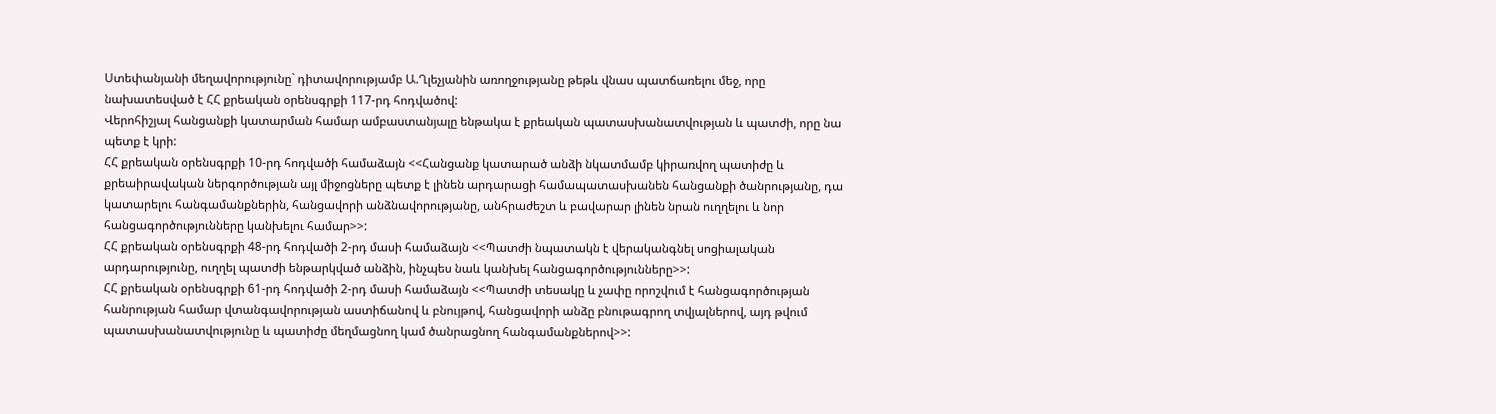Ստեփանյանի մեղավորությունը` դիտավորությամբ Ա.Ղլեչյանին առողջությանը թեթև վնաս պատճառելու մեջ, որը նախատեսված է ՀՀ քրեական օրենսգրքի 117-րդ հոդվածով:
Վերոհիշյալ հանցանքի կատարման համար ամբաստանյալը ենթակա է քրեական պատասխանատվության և պատժի, որը նա պետք է կրի:
ՀՀ քրեական օրենսգրքի 10-րդ հոդվածի համաձայն <<Հանցանք կատարած անձի նկատմամբ կիրառվող պատիժը և քրեաիրավական ներգործության այլ միջոցները պետք է լինեն արդարացի համապատասխանեն հանցանքի ծանրությանը, դա կատարելու հանգամանքներին, հանցավորի անձնավորությանը, անհրաժեշտ և բավարար լինեն նրան ուղղելու և նոր հանցագործությունները կանխելու համար>>:
ՀՀ քրեական օրենսգրքի 48-րդ հոդվածի 2-րդ մասի համաձայն <<Պատժի նպատակն է վերականգնել սոցիալական արդարությունը, ուղղել պատժի ենթարկված անձին, ինչպես նաև կանխել հանցագործությունները>>:
ՀՀ քրեական օրենսգրքի 61-րդ հոդվածի 2-րդ մասի համաձայն <<Պատժի տեսակը և չափը որոշվում է հանցագործության հանրության համար վտանգավորության աստիճանով և բնույթով, հանցավորի անձը բնութագրող տվյալներով, այդ թվում պատասխանատվությունը և պատիժը մեղմացնող կամ ծանրացնող հանգամանքներով>>: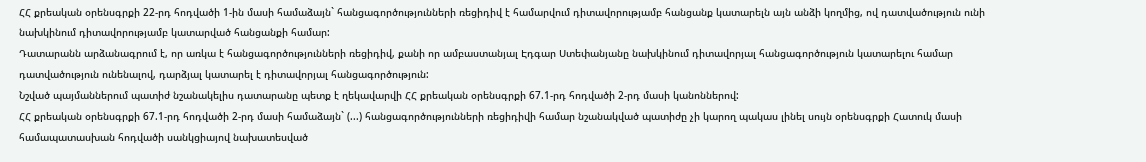ՀՀ քրեական օրենսգրքի 22-րդ հոդվածի 1-ին մասի համաձայն` հանցագործությունների ռեցիդիվ է համարվում դիտավորությամբ հանցանք կատարելն այն անձի կողմից, ով դատվածություն ունի նախկինում դիտավորությամբ կատարված հանցանքի համար:
Դատարանն արձանագրում է, որ առկա է հանցագործությունների ռեցիդիվ, քանի որ ամբաստանյալ Էդգար Ստեփանյանը նախկինում դիտավորյալ հանցագործություն կատարելու համար դատվածություն ունենալով, դարձյալ կատարել է դիտավորյալ հանցագործություն:
Նշված պայմաններում պատիժ նշանակելիս դատարանը պետք է ղեկավարվի ՀՀ քրեական օրենսգրքի 67.1-րդ հոդվածի 2-րդ մասի կանոններով:
ՀՀ քրեական օրենսգրքի 67.1-րդ հոդվածի 2-րդ մասի համաձայն` (...) հանցագործությունների ռեցիդիվի համար նշանակված պատիժը չի կարող պակաս լինել սույն օրենսգրքի Հատուկ մասի համապատասխան հոդվածի սանկցիայով նախատեսված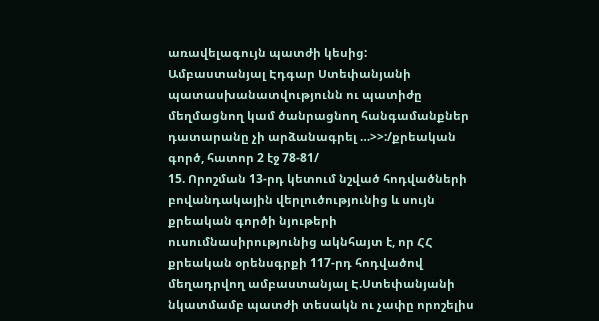առավելագույն պատժի կեսից:
Ամբաստանյալ Էդգար Ստեփանյանի պատասխանատվությունն ու պատիժը մեղմացնող կամ ծանրացնող հանգամանքներ դատարանը չի արձանագրել …>>:/քրեական գործ, հատոր 2 էջ 78-81/
15. Որոշման 13-րդ կետում նշված հոդվածների բովանդակային վերլուծությունից և սույն քրեական գործի նյութերի ուսումնասիրությունից ակնհայտ է, որ ՀՀ քրեական օրենսգրքի 117-րդ հոդվածով մեղադրվող ամբաստանյալ Է.Ստեփանյանի նկատմամբ պատժի տեսակն ու չափը որոշելիս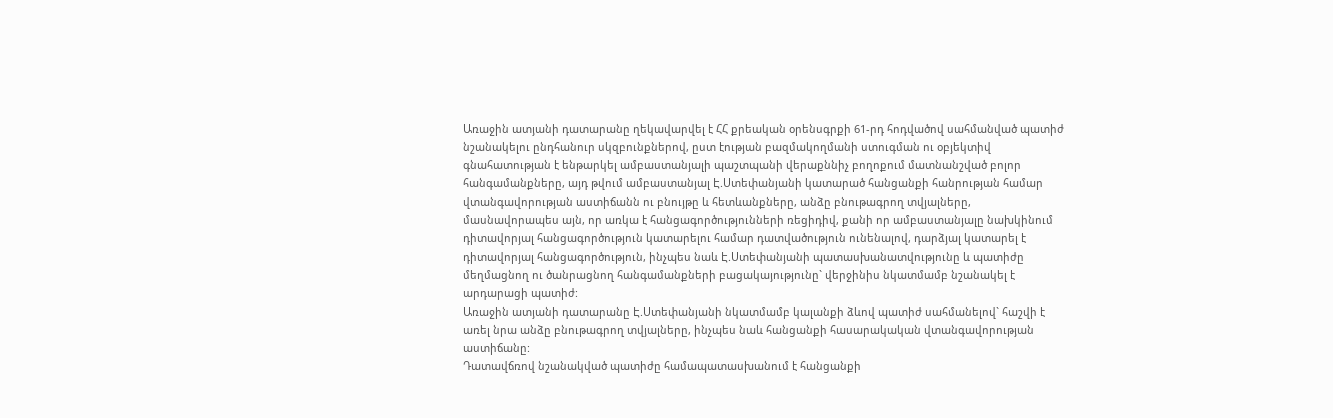Առաջին ատյանի դատարանը ղեկավարվել է ՀՀ քրեական օրենսգրքի 61-րդ հոդվածով սահմանված պատիժ նշանակելու ընդհանուր սկզբունքներով, ըստ էության բազմակողմանի ստուգման ու օբյեկտիվ գնահատության է ենթարկել ամբաստանյալի պաշտպանի վերաքննիչ բողոքում մատնանշված բոլոր հանգամանքները, այդ թվում ամբաստանյալ Է.Ստեփանյանի կատարած հանցանքի հանրության համար վտանգավորության աստիճանն ու բնույթը և հետևանքները, անձը բնութագրող տվյալները, մասնավորապես այն, որ առկա է հանցագործությունների ռեցիդիվ, քանի որ ամբաստանյալը նախկինում դիտավորյալ հանցագործություն կատարելու համար դատվածություն ունենալով, դարձյալ կատարել է դիտավորյալ հանցագործություն, ինչպես նաև Է.Ստեփանյանի պատասխանատվությունը և պատիժը մեղմացնող ու ծանրացնող հանգամանքների բացակայությունը` վերջինիս նկատմամբ նշանակել է արդարացի պատիժ:
Առաջին ատյանի դատարանը Է.Ստեփանյանի նկատմամբ կալանքի ձևով պատիժ սահմանելով` հաշվի է առել նրա անձը բնութագրող տվյալները, ինչպես նաև հանցանքի հասարակական վտանգավորության աստիճանը:
Դատավճռով նշանակված պատիժը համապատասխանում է հանցանքի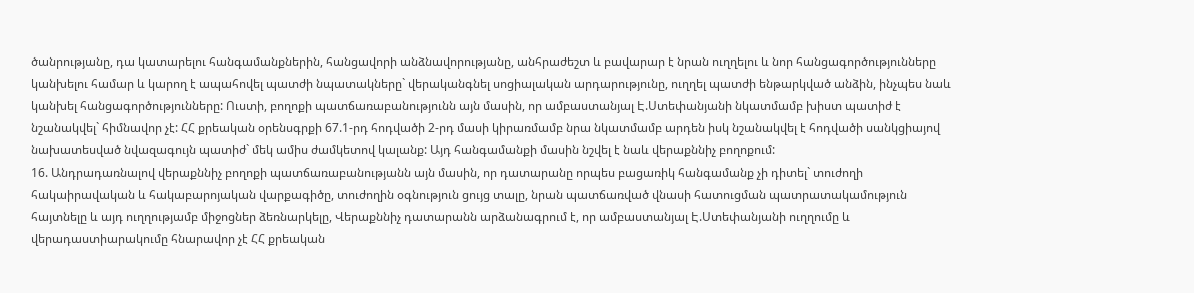ծանրությանը, դա կատարելու հանգամանքներին, հանցավորի անձնավորությանը, անհրաժեշտ և բավարար է նրան ուղղելու և նոր հանցագործությունները կանխելու համար և կարող է ապահովել պատժի նպատակները` վերականգնել սոցիալական արդարությունը, ուղղել պատժի ենթարկված անձին, ինչպես նաև կանխել հանցագործությունները: Ուստի, բողոքի պատճառաբանությունն այն մասին, որ ամբաստանյալ Է.Ստեփանյանի նկատմամբ խիստ պատիժ է նշանակվել` հիմնավոր չէ: ՀՀ քրեական օրենսգրքի 67.1-րդ հոդվածի 2-րդ մասի կիրառմամբ նրա նկատմամբ արդեն իսկ նշանակվել է հոդվածի սանկցիայով նախատեսված նվազագույն պատիժ` մեկ ամիս ժամկետով կալանք: Այդ հանգամանքի մասին նշվել է նաև վերաքննիչ բողոքում:
16. Անդրադառնալով վերաքննիչ բողոքի պատճառաբանությանն այն մասին, որ դատարանը որպես բացառիկ հանգամանք չի դիտել` տուժողի հակաիրավական և հակաբարոյական վարքագիծը, տուժողին օգնություն ցույց տալը, նրան պատճառված վնասի հատուցման պատրատակամություն հայտնելը և այդ ուղղությամբ միջոցներ ձեռնարկելը, Վերաքննիչ դատարանն արձանագրում է, որ ամբաստանյալ Է.Ստեփանյանի ուղղումը և վերադաստիարակումը հնարավոր չէ ՀՀ քրեական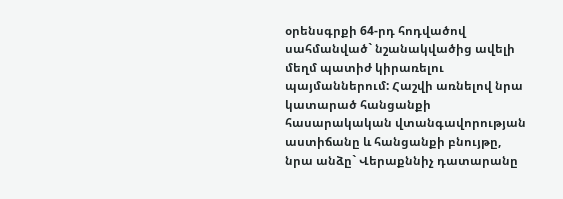օրենսգրքի 64-րդ հոդվածով սահմանված` նշանակվածից ավելի մեղմ պատիժ կիրառելու պայմաններում: Հաշվի առնելով նրա կատարած հանցանքի հասարակական վտանգավորության աստիճանը և հանցանքի բնույթը, նրա անձը` Վերաքննիչ դատարանը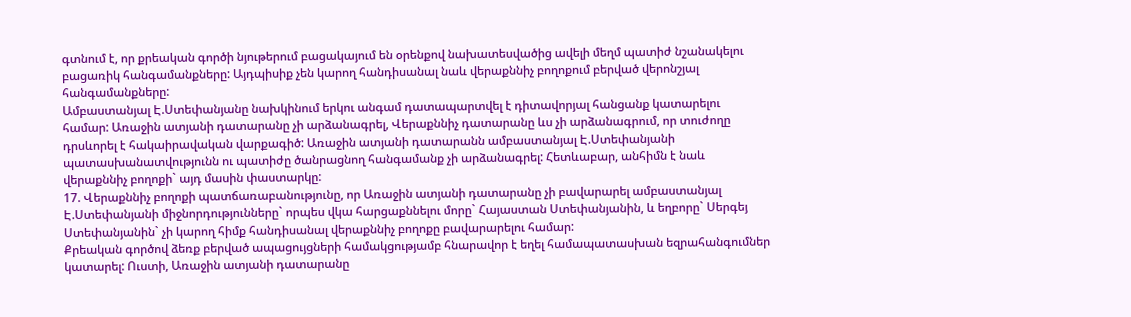գտնում է, որ քրեական գործի նյութերում բացակայում են օրենքով նախատեսվածից ավելի մեղմ պատիժ նշանակելու բացառիկ հանգամանքները: Այդպիսիք չեն կարող հանդիսանալ նաև վերաքննիչ բողոքում բերված վերոնշյալ հանգամանքները:
Ամբաստանյալ Է.Ստեփանյանը նախկինում երկու անգամ դատապարտվել է դիտավորյալ հանցանք կատարելու համար: Առաջին ատյանի դատարանը չի արձանագրել, Վերաքննիչ դատարանը ևս չի արձանագրում, որ տուժողը դրսևորել է հակաիրավական վարքագիծ: Առաջին ատյանի դատարանն ամբաստանյալ Է.Ստեփանյանի պատասխանատվությունն ու պատիժը ծանրացնող հանգամանք չի արձանագրել: Հետևաբար, անհիմն է նաև վերաքննիչ բողոքի` այդ մասին փաստարկը:
17. Վերաքննիչ բողոքի պատճառաբանությունը, որ Առաջին ատյանի դատարանը չի բավարարել ամբաստանյալ Է.Ստեփանյանի միջնորդությունները` որպես վկա հարցաքննելու մորը` Հայաստան Ստեփանյանին, և եղբորը` Սերգեյ Ստեփանյանին` չի կարող հիմք հանդիսանալ վերաքննիչ բողոքը բավարարելու համար:
Քրեական գործով ձեռք բերված ապացույցների համակցությամբ հնարավոր է եղել համապատասխան եզրահանգումներ կատարել: Ուստի, Առաջին ատյանի դատարանը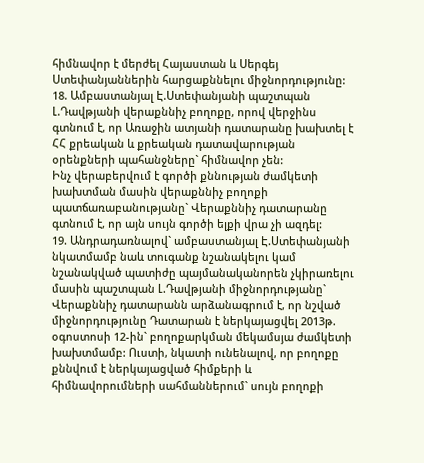հիմնավոր է մերժել Հայաստան և Սերգեյ Ստեփանյաններին հարցաքննելու միջնորդությունը:
18. Ամբաստանյալ Է.Ստեփանյանի պաշտպան Լ.Դավթյանի վերաքննիչ բողոքը, որով վերջինս գտնում է, որ Առաջին ատյանի դատարանը խախտել է ՀՀ քրեական և քրեական դատավարության օրենքների պահանջները` հիմնավոր չեն:
Ինչ վերաբերվում է գործի քննության ժամկետի խախտման մասին վերաքննիչ բողոքի պատճառաբանությանը` Վերաքննիչ դատարանը գտնում է, որ այն սույն գործի ելքի վրա չի ազդել:
19. Անդրադառնալով` ամբաստանյալ Է.Ստեփանյանի նկատմամբ նաև տուգանք նշանակելու կամ նշանակված պատիժը պայմանականորեն չկիրառելու մասին պաշտպան Լ.Դավթյանի միջնորդությանը` Վերաքննիչ դատարանն արձանագրում է, որ նշված միջնորդությունը Դատարան է ներկայացվել 2013թ. օգոստոսի 12-ին` բողոքարկման մեկամսյա ժամկետի խախտմամբ: Ուստի, նկատի ունենալով, որ բողոքը քննվում է ներկայացված հիմքերի և հիմնավորումների սահմաններում` սույն բողոքի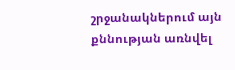շրջանակներում այն քննության առնվել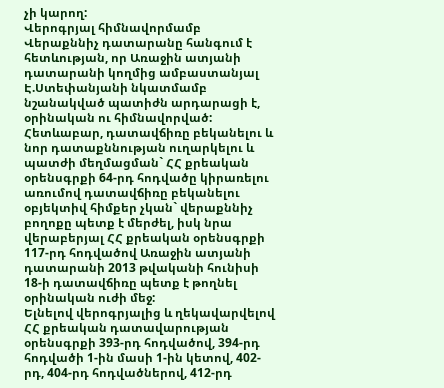չի կարող:
Վերոգրյալ հիմնավորմամբ Վերաքննիչ դատարանը հանգում է հետևության, որ Առաջին ատյանի դատարանի կողմից ամբաստանյալ Է.Ստեփանյանի նկատմամբ նշանակված պատիժն արդարացի է, օրինական ու հիմնավորված: Հետևաբար, դատավճիռը բեկանելու և նոր դատաքննության ուղարկելու և պատժի մեղմացման` ՀՀ քրեական օրենսգրքի 64-րդ հոդվածը կիրառելու առումով դատավճիռը բեկանելու օբյեկտիվ հիմքեր չկան` վերաքննիչ բողոքը պետք է մերժել, իսկ նրա վերաբերյալ ՀՀ քրեական օրենսգրքի 117-րդ հոդվածով Առաջին ատյանի դատարանի 2013 թվականի հունիսի 18-ի դատավճիռը պետք է թողնել օրինական ուժի մեջ:
Ելնելով վերոգրյալից և ղեկավարվելով ՀՀ քրեական դատավարության օրենսգրքի 393-րդ հոդվածով, 394-րդ հոդվածի 1-ին մասի 1-ին կետով, 402-րդ, 404-րդ հոդվածներով, 412-րդ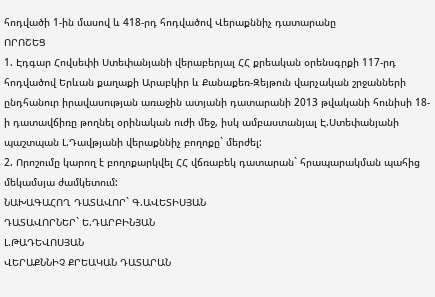հոդվածի 1-ին մասով և 418-րդ հոդվածով Վերաքննիչ դատարանը
ՈՐՈՇԵՑ
1. Էդգար Հովսեփի Ստեփանյանի վերաբերյալ ՀՀ քրեական օրենսգրքի 117-րդ հոդվածով Երևան քաղաքի Արաբկիր և Քանաքեռ-Զեյթուն վարչական շրջանների ընդհանուր իրավասության առաջին ատյանի դատարանի 2013 թվականի հունիսի 18-ի դատավճիռը թողնել օրինական ուժի մեջ, իսկ ամբաստանյալ Է.Ստեփանյանի պաշտպան Լ.Դավթյանի վերաքննիչ բողոքը` մերժել:
2. Որոշումը կարող է բողոքարկվել ՀՀ վճռաբեկ դատարան` հրապարակման պահից մեկամսյա ժամկետում:
ՆԱԽԱԳԱՀՈՂ ԴԱՏԱՎՈՐ` Գ.ԱՎԵՏԻՍՅԱՆ
ԴԱՏԱՎՈՐՆԵՐ` Ե.ԴԱՐԲԻՆՅԱՆ
Լ.ԹԱԴԵՎՈՍՅԱՆ
ՎԵՐԱՔՆՆԻՉ ՔՐԵԱԿԱՆ ԴԱՏԱՐԱՆ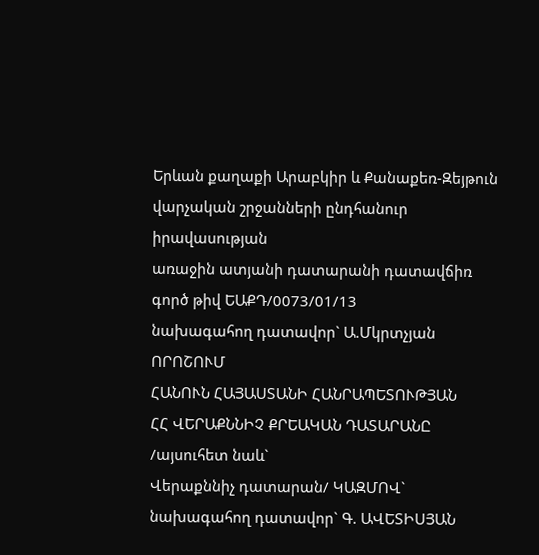Երևան քաղաքի Արաբկիր և Քանաքեռ-Զեյթուն
վարչական շրջանների ընդհանուր իրավասության
առաջին ատյանի դատարանի դատավճիռ
գործ թիվ ԵԱՔԴ/0073/01/13
նախագահող դատավոր` Ա.Մկրտչյան
ՈՐՈՇՈՒՄ
ՀԱՆՈՒՆ ՀԱՅԱՍՏԱՆԻ ՀԱՆՐԱՊԵՏՈՒԹՅԱՆ
ՀՀ ՎԵՐԱՔՆՆԻՉ ՔՐԵԱԿԱՆ ԴԱՏԱՐԱՆԸ /այսուհետ նաև`
Վերաքննիչ դատարան/ ԿԱԶՄՈՎ`
նախագահող դատավոր` Գ. ԱՎԵՏԻՍՅԱՆ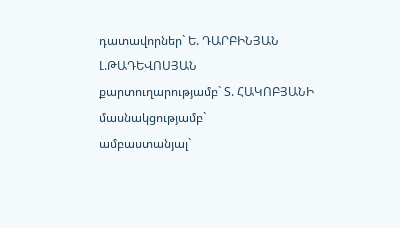դատավորներ` Ե. ԴԱՐԲԻՆՅԱՆ
Լ.ԹԱԴԵՎՈՍՅԱՆ
քարտուղարությամբ` Տ. ՀԱԿՈԲՅԱՆԻ
մասնակցությամբ`
ամբաստանյալ`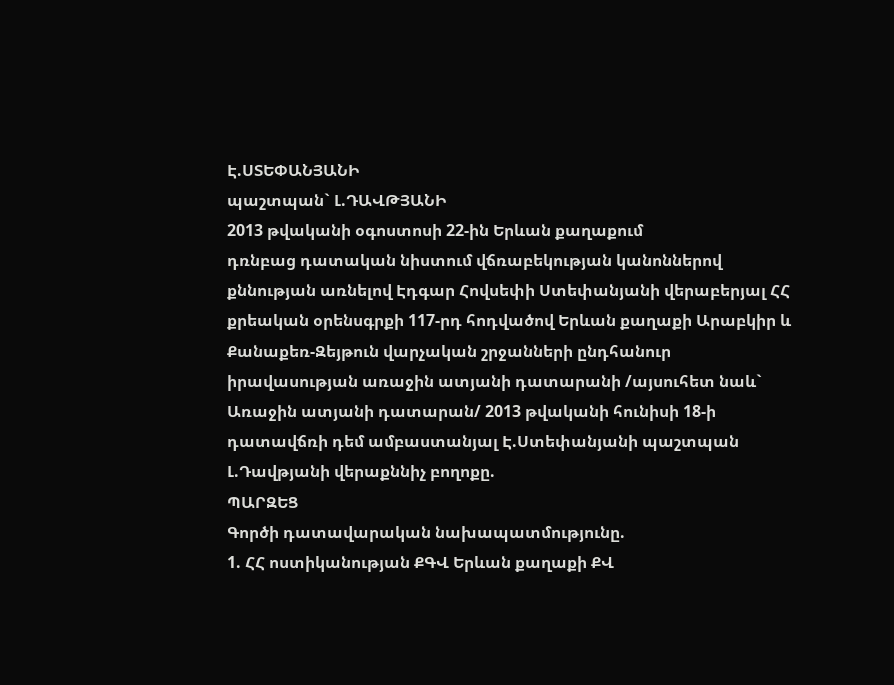Է.ՍՏԵՓԱՆՅԱՆԻ
պաշտպան` Լ.ԴԱՎԹՅԱՆԻ
2013 թվականի օգոստոսի 22-ին Երևան քաղաքում
դռնբաց դատական նիստում վճռաբեկության կանոններով քննության առնելով Էդգար Հովսեփի Ստեփանյանի վերաբերյալ ՀՀ քրեական օրենսգրքի 117-րդ հոդվածով Երևան քաղաքի Արաբկիր և Քանաքեռ-Զեյթուն վարչական շրջանների ընդհանուր իրավասության առաջին ատյանի դատարանի /այսուհետ նաև` Առաջին ատյանի դատարան/ 2013 թվականի հունիսի 18-ի դատավճռի դեմ ամբաստանյալ Է.Ստեփանյանի պաշտպան Լ.Դավթյանի վերաքննիչ բողոքը.
ՊԱՐԶԵՑ
Գործի դատավարական նախապատմությունը.
1. ՀՀ ոստիկանության ՔԳՎ Երևան քաղաքի ՔՎ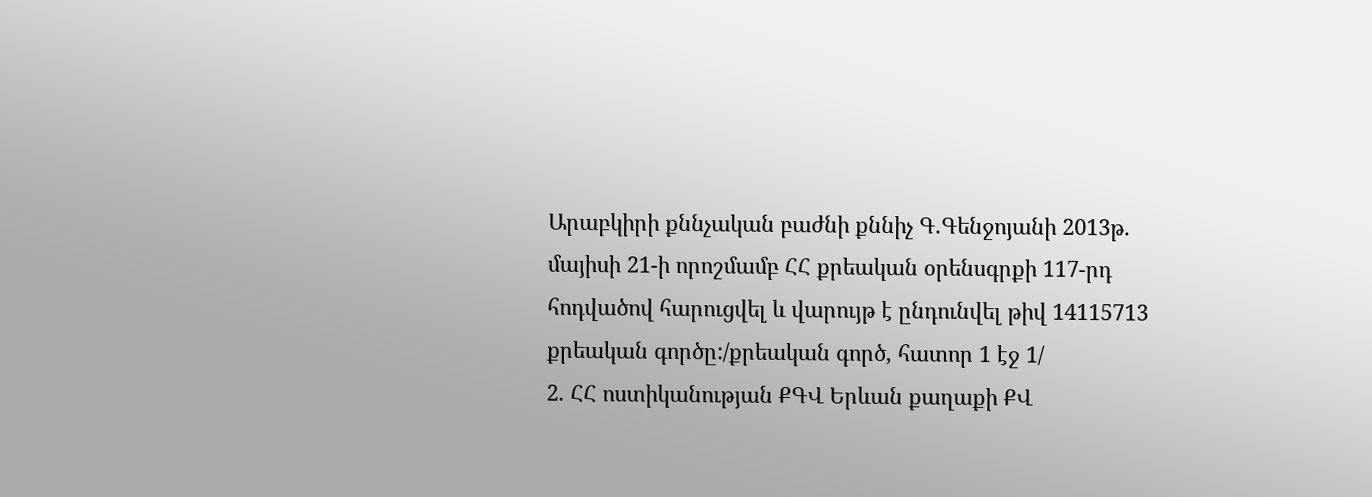Արաբկիրի քննչական բաժնի քննիչ Գ.Գենջոյանի 2013թ. մայիսի 21-ի որոշմամբ ՀՀ քրեական օրենսգրքի 117-րդ հոդվածով հարուցվել և վարույթ է ընդունվել թիվ 14115713 քրեական գործը:/քրեական գործ, հատոր 1 էջ 1/
2. ՀՀ ոստիկանության ՔԳՎ Երևան քաղաքի ՔՎ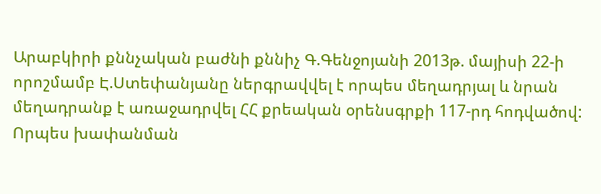Արաբկիրի քննչական բաժնի քննիչ Գ.Գենջոյանի 2013թ. մայիսի 22-ի որոշմամբ Է.Ստեփանյանը ներգրավվել է որպես մեղադրյալ և նրան մեղադրանք է առաջադրվել ՀՀ քրեական օրենսգրքի 117-րդ հոդվածով: Որպես խափանման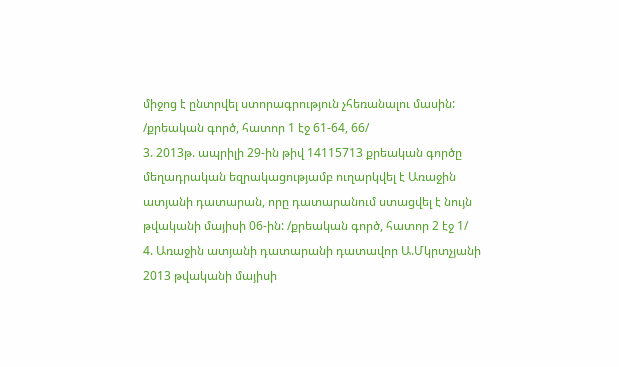միջոց է ընտրվել ստորագրություն չհեռանալու մասին: /քրեական գործ, հատոր 1 էջ 61-64, 66/
3. 2013թ. ապրիլի 29-ին թիվ 14115713 քրեական գործը մեղադրական եզրակացությամբ ուղարկվել է Առաջին ատյանի դատարան, որը դատարանում ստացվել է նույն թվականի մայիսի 06-ին: /քրեական գործ, հատոր 2 էջ 1/
4. Առաջին ատյանի դատարանի դատավոր Ա.Մկրտչյանի 2013 թվականի մայիսի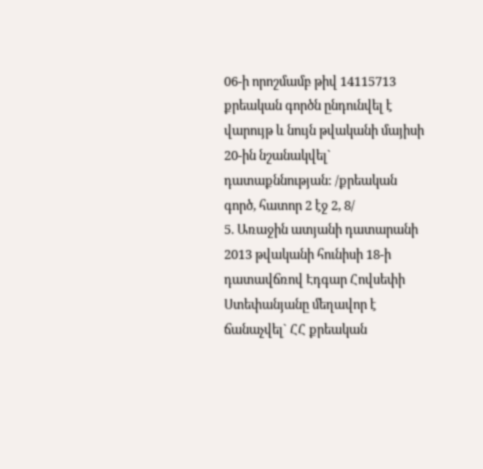06-ի որոշմամբ թիվ 14115713 քրեական գործն ընդունվել է վարույթ և նույն թվականի մայիսի 20-ին նշանակվել` դատաքննության: /քրեական գործ, հատոր 2 էջ 2, 8/
5. Առաջին ատյանի դատարանի 2013 թվականի հունիսի 18-ի դատավճռով Էդգար Հովսեփի Ստեփանյանը մեղավոր է ճանաչվել` ՀՀ քրեական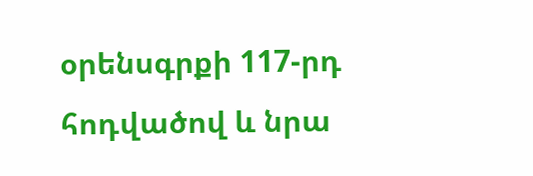օրենսգրքի 117-րդ հոդվածով և նրա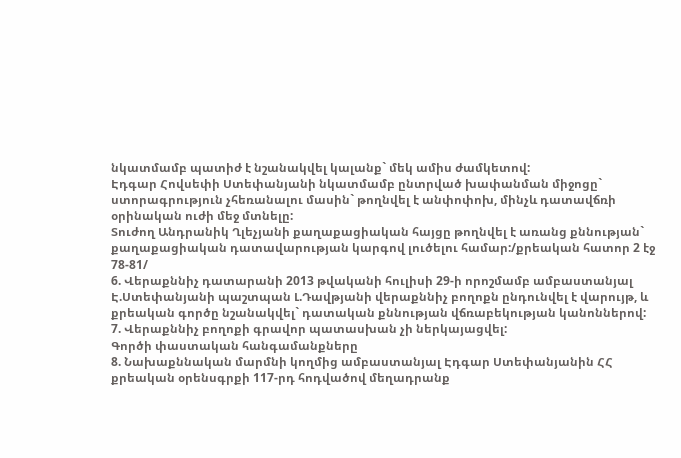նկատմամբ պատիժ է նշանակվել կալանք` մեկ ամիս ժամկետով:
Էդգար Հովսեփի Ստեփանյանի նկատմամբ ընտրված խափանման միջոցը` ստորագրություն չհեռանալու մասին` թողնվել է անփոփոխ, մինչև դատավճռի օրինական ուժի մեջ մտնելը:
Տուժող Անդրանիկ Ղլեչյանի քաղաքացիական հայցը թողնվել է առանց քննության` քաղաքացիական դատավարության կարգով լուծելու համար:/քրեական հատոր 2 էջ 78-81/
6. Վերաքննիչ դատարանի 2013 թվականի հուլիսի 29-ի որոշմամբ ամբաստանյալ Է.Ստեփանյանի պաշտպան Լ.Դավթյանի վերաքննիչ բողոքն ընդունվել է վարույթ, և քրեական գործը նշանակվել` դատական քննության վճռաբեկության կանոններով:
7. Վերաքննիչ բողոքի գրավոր պատասխան չի ներկայացվել:
Գործի փաստական հանգամանքները
8. Նախաքննական մարմնի կողմից ամբաստանյալ Էդգար Ստեփանյանին ՀՀ քրեական օրենսգրքի 117-րդ հոդվածով մեղադրանք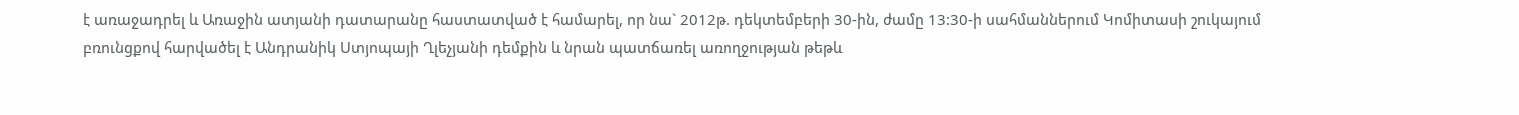է առաջադրել և Առաջին ատյանի դատարանը հաստատված է համարել, որ նա` 2012թ. դեկտեմբերի 30-ին, ժամը 13:30-ի սահմաններում Կոմիտասի շուկայում բռունցքով հարվածել է Անդրանիկ Ստյոպայի Ղլեչյանի դեմքին և նրան պատճառել առողջության թեթև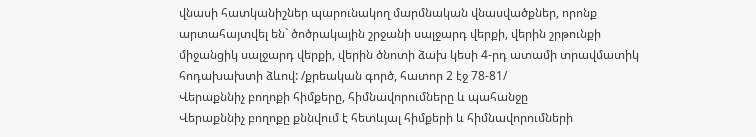վնասի հատկանիշներ պարունակող մարմնական վնասվածքներ, որոնք արտահայտվել են` ծոծրակային շրջանի սալջարդ վերքի, վերին շրթունքի միջանցիկ սալջարդ վերքի, վերին ծնոտի ձախ կեսի 4-րդ ատամի տրավմատիկ հոդախախտի ձևով: /քրեական գործ, հատոր 2 էջ 78-81/
Վերաքննիչ բողոքի հիմքերը, հիմնավորումները և պահանջը
Վերաքննիչ բողոքը քննվում է հետևյալ հիմքերի և հիմնավորումների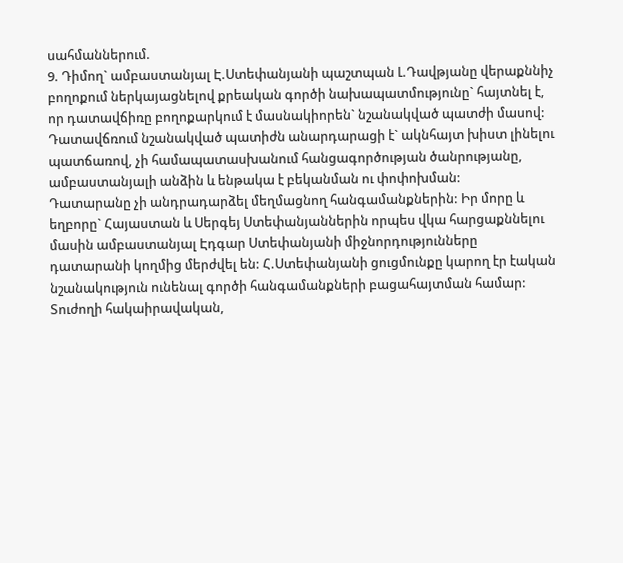սահմաններում.
9. Դիմող` ամբաստանյալ Է.Ստեփանյանի պաշտպան Լ.Դավթյանը վերաքննիչ բողոքում ներկայացնելով քրեական գործի նախապատմությունը` հայտնել է, որ դատավճիռը բողոքարկում է մասնակիորեն` նշանակված պատժի մասով:
Դատավճռում նշանակված պատիժն անարդարացի է` ակնհայտ խիստ լինելու պատճառով, չի համապատասխանում հանցագործության ծանրությանը, ամբաստանյալի անձին և ենթակա է բեկանման ու փոփոխման:
Դատարանը չի անդրադարձել մեղմացնող հանգամանքներին: Իր մորը և եղբորը` Հայաստան և Սերգեյ Ստեփանյաններին որպես վկա հարցաքննելու մասին ամբաստանյալ Էդգար Ստեփանյանի միջնորդությունները դատարանի կողմից մերժվել են: Հ.Ստեփանյանի ցուցմունքը կարող էր էական նշանակություն ունենալ գործի հանգամանքների բացահայտման համար:
Տուժողի հակաիրավական,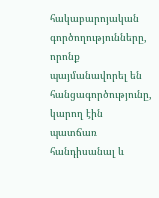հակաբարոյական գործողությունները, որոնք պայմանավորել են հանցագործությունը, կարող էին պատճառ հանդիսանալ և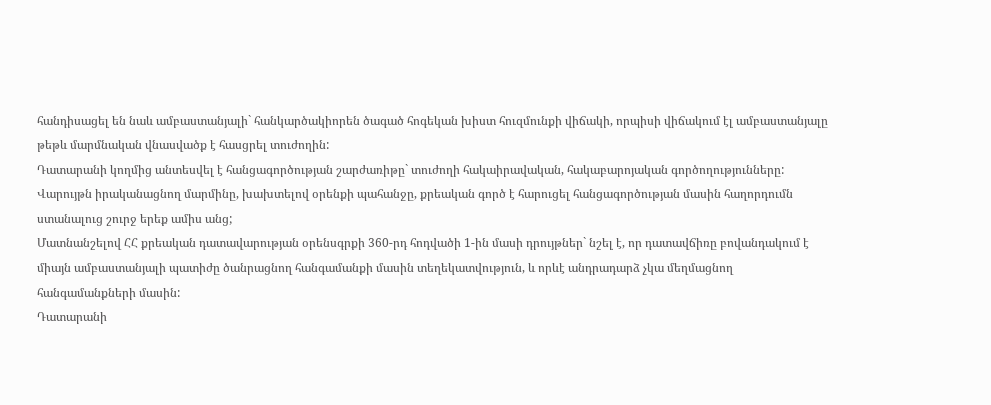հանդիսացել են նաև ամբաստանյալի` հանկարծակիորեն ծագած հոգեկան խիստ հուզմունքի վիճակի, որպիսի վիճակում էլ ամբաստանյալը թեթև մարմնական վնասվածք է հասցրել տուժողին:
Դատարանի կողմից անտեսվել է հանցագործության շարժառիթը` տուժողի հակաիրավական, հակաբարոյական գործողությունները: Վարույթն իրականացնող մարմինը, խախտելով օրենքի պահանջը, քրեական գործ է հարուցել հանցագործության մասին հաղորդումն ստանալուց շուրջ երեք ամիս անց;
Մատնանշելով ՀՀ քրեական դատավարության օրենսգրքի 360-րդ հոդվածի 1-ին մասի դրույթներ` նշել է, որ դատավճիռը բովանդակում է միայն ամբաստանյալի պատիժը ծանրացնող հանգամանքի մասին տեղեկատվություն, և որևէ անդրադարձ չկա մեղմացնող հանգամանքների մասին:
Դատարանի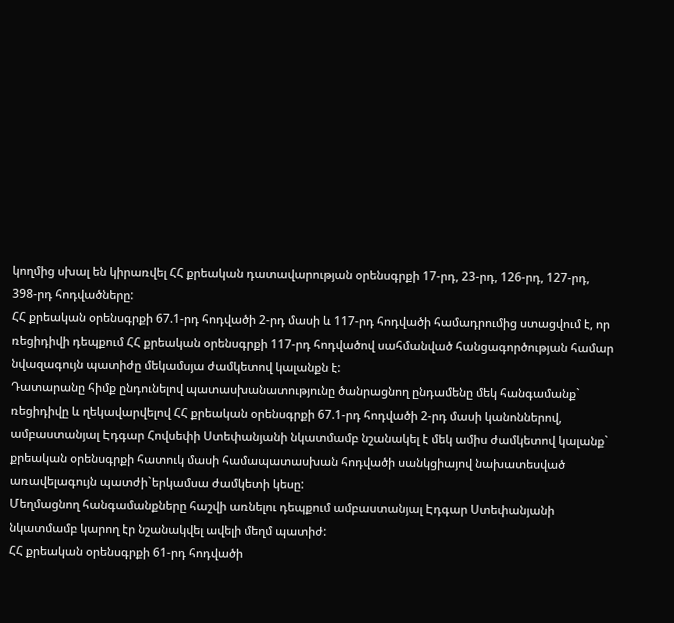կողմից սխալ են կիրառվել ՀՀ քրեական դատավարության օրենսգրքի 17-րդ, 23-րդ, 126-րդ, 127-րդ, 398-րդ հոդվածները:
ՀՀ քրեական օրենսգրքի 67.1-րդ հոդվածի 2-րդ մասի և 117-րդ հոդվածի համադրումից ստացվում է, որ ռեցիդիվի դեպքում ՀՀ քրեական օրենսգրքի 117-րդ հոդվածով սահմանված հանցագործության համար նվազագույն պատիժը մեկամսյա ժամկետով կալանքն է:
Դատարանը հիմք ընդունելով պատասխանատությունը ծանրացնող ընդամենը մեկ հանգամանք` ռեցիդիվը և ղեկավարվելով ՀՀ քրեական օրենսգրքի 67.1-րդ հոդվածի 2-րդ մասի կանոններով, ամբաստանյալ Էդգար Հովսեփի Ստեփանյանի նկատմամբ նշանակել է մեկ ամիս ժամկետով կալանք` քրեական օրենսգրքի հատուկ մասի համապատասխան հոդվածի սանկցիայով նախատեսված առավելագույն պատժի`երկամսա ժամկետի կեսը:
Մեղմացնող հանգամանքները հաշվի առնելու դեպքում ամբաստանյալ Էդգար Ստեփանյանի նկատմամբ կարող էր նշանակվել ավելի մեղմ պատիժ:
ՀՀ քրեական օրենսգրքի 61-րդ հոդվածի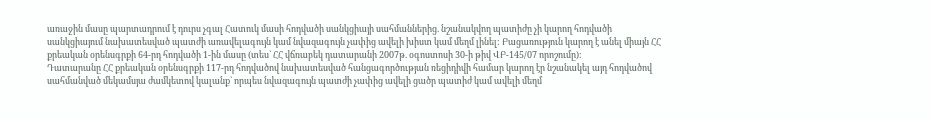առաջին մասը պարտադրում է դուրս չգալ Հատուկ մասի հոդվածի սանկցիայի սահմաններից. նշանակվող պատիժը չի կարող հոդվածի սանկցիայում նախատեսված պատժի առավելագույն կամ նվազագույն չափից ավելի խիստ կամ մեղմ լինել: Բացառություն կարող է անել միայն ՀՀ քրեական օրենսգրքի 64-րդ հոդվածի 1-ին մասը (տես` ՀՀ վճռաբեկ դատարանի 2007թ. օգոստոսի 30-ի թիվ ՎԲ-145/07 որոշումը):
Դատարանը ՀՀ քրեական օրենսգրքի 117-րդ հոդվածով նախատեսված հանցագործության ռեցիդիվի համար կարող էր նշանակել այդ հոդվածով սահմանված մեկամսյա ժամկետով կալանք` որպես նվազագույն պատժի չափից ավելի ցածր պատիժ կամ ավելի մեղմ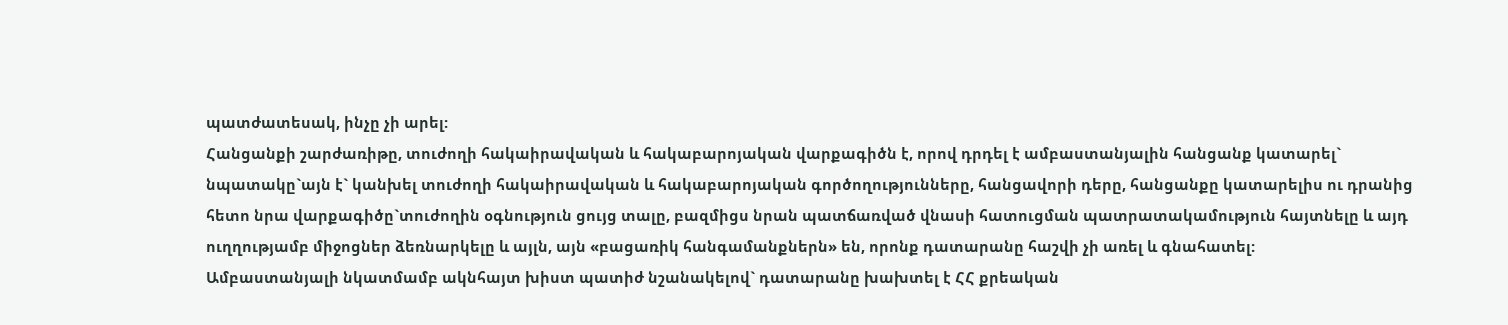պատժատեսակ, ինչը չի արել:
Հանցանքի շարժառիթը, տուժողի հակաիրավական և հակաբարոյական վարքագիծն է, որով դրդել է ամբաստանյալին հանցանք կատարել` նպատակը`այն է` կանխել տուժողի հակաիրավական և հակաբարոյական գործողությունները, հանցավորի դերը, հանցանքը կատարելիս ու դրանից հետո նրա վարքագիծը`տուժողին օգնություն ցույց տալը, բազմիցս նրան պատճառված վնասի հատուցման պատրատակամություն հայտնելը և այդ ուղղությամբ միջոցներ ձեռնարկելը և այլն, այն «բացառիկ հանգամանքներն» են, որոնք դատարանը հաշվի չի առել և գնահատել:
Ամբաստանյալի նկատմամբ ակնհայտ խիստ պատիժ նշանակելով` դատարանը խախտել է ՀՀ քրեական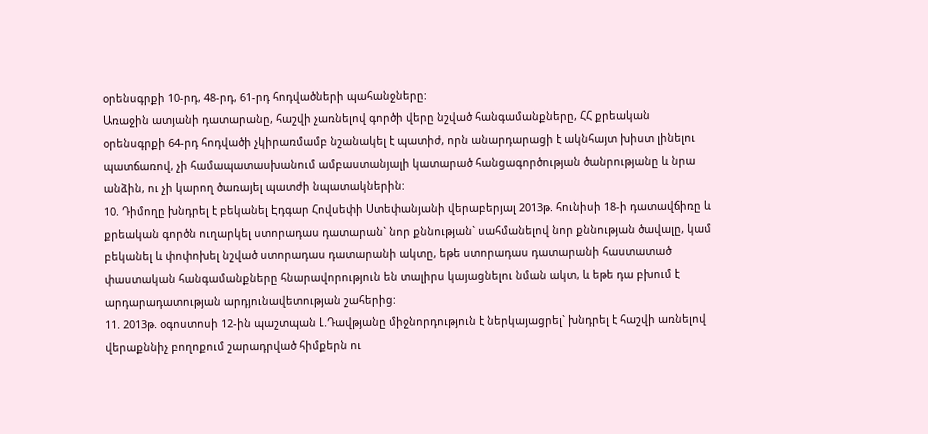օրենսգրքի 10-րդ, 48-րդ, 61-րդ հոդվածների պահանջները:
Առաջին ատյանի դատարանը, հաշվի չառնելով գործի վերը նշված հանգամանքները, ՀՀ քրեական օրենսգրքի 64-րդ հոդվածի չկիրառմամբ նշանակել է պատիժ, որն անարդարացի է ակնհայտ խիստ լինելու պատճառով, չի համապատասխանում ամբաստանյալի կատարած հանցագործության ծանրությանը և նրա անձին, ու չի կարող ծառայել պատժի նպատակներին:
10. Դիմողը խնդրել է բեկանել Էդգար Հովսեփի Ստեփանյանի վերաբերյալ 2013թ. հունիսի 18-ի դատավճիռը և քրեական գործն ուղարկել ստորադաս դատարան` նոր քննության` սահմանելով նոր քննության ծավալը, կամ բեկանել և փոփոխել նշված ստորադաս դատարանի ակտը, եթե ստորադաս դատարանի հաստատած փաստական հանգամանքները հնարավորություն են տալիրս կայացնելու նման ակտ, և եթե դա բխում է արդարադատության արդյունավետության շահերից:
11. 2013թ. օգոստոսի 12-ին պաշտպան Լ.Դավթյանը միջնորդություն է ներկայացրել` խնդրել է հաշվի առնելով վերաքննիչ բողոքում շարադրված հիմքերն ու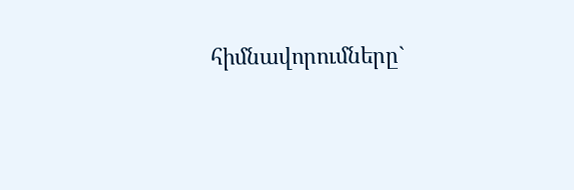հիմնավորումները`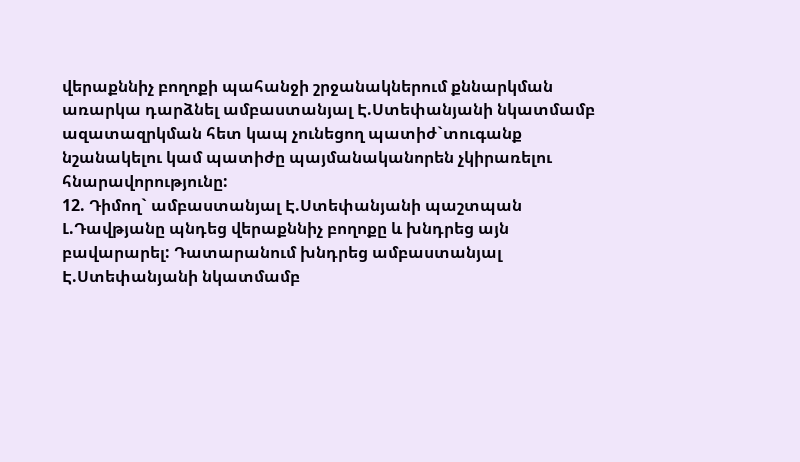վերաքննիչ բողոքի պահանջի շրջանակներում քննարկման առարկա դարձնել ամբաստանյալ Է.Ստեփանյանի նկատմամբ ազատազրկման հետ կապ չունեցող պատիժ`տուգանք նշանակելու կամ պատիժը պայմանականորեն չկիրառելու հնարավորությունը:
12. Դիմող` ամբաստանյալ Է.Ստեփանյանի պաշտպան Լ.Դավթյանը պնդեց վերաքննիչ բողոքը և խնդրեց այն բավարարել: Դատարանում խնդրեց ամբաստանյալ Է.Ստեփանյանի նկատմամբ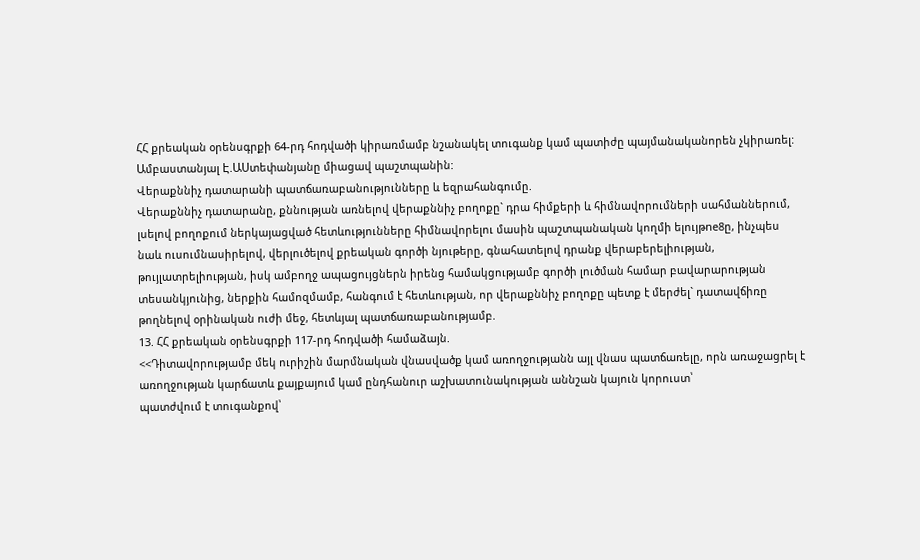ՀՀ քրեական օրենսգրքի 64-րդ հոդվածի կիրառմամբ նշանակել տուգանք կամ պատիժը պայմանականորեն չկիրառել:
Ամբաստանյալ Է.ԱՍտեփանյանը միացավ պաշտպանին:
Վերաքննիչ դատարանի պատճառաբանությունները և եզրահանգումը.
Վերաքննիչ դատարանը, քննության առնելով վերաքննիչ բողոքը` դրա հիմքերի և հիմնավորումների սահմաններում, լսելով բողոքում ներկայացված հետևությունները հիմնավորելու մասին պաշտպանական կողմի ելույթne8ը, ինչպես նաև ուսումնասիրելով, վերլուծելով քրեական գործի նյութերը, գնահատելով դրանք վերաբերելիության, թույլատրելիության, իսկ ամբողջ ապացույցներն իրենց համակցությամբ գործի լուծման համար բավարարության տեսանկյունից, ներքին համոզմամբ, հանգում է հետևության, որ վերաքննիչ բողոքը պետք է մերժել` դատավճիռը թողնելով օրինական ուժի մեջ, հետևյալ պատճառաբանությամբ.
13. ՀՀ քրեական օրենսգրքի 117-րդ հոդվածի համաձայն.
<<Դիտավորությամբ մեկ ուրիշին մարմնական վնասվածք կամ առողջությանն այլ վնաս պատճառելը, որն առաջացրել է առողջության կարճատև քայքայում կամ ընդհանուր աշխատունակության աննշան կայուն կորուստ՝
պատժվում է տուգանքով՝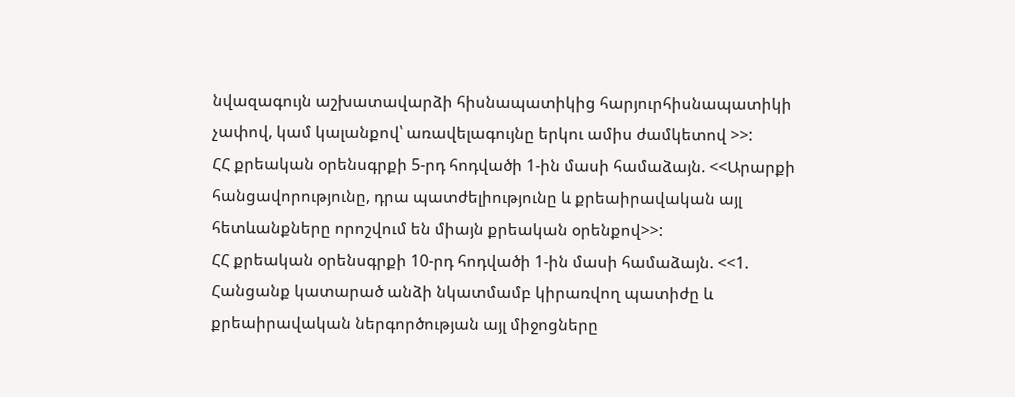նվազագույն աշխատավարձի հիսնապատիկից հարյուրհիսնապատիկի չափով, կամ կալանքով՝ առավելագույնը երկու ամիս ժամկետով >>:
ՀՀ քրեական օրենսգրքի 5-րդ հոդվածի 1-ին մասի համաձայն. <<Արարքի հանցավորությունը, դրա պատժելիությունը և քրեաիրավական այլ հետևանքները որոշվում են միայն քրեական օրենքով>>:
ՀՀ քրեական օրենսգրքի 10-րդ հոդվածի 1-ին մասի համաձայն. <<1. Հանցանք կատարած անձի նկատմամբ կիրառվող պատիժը և քրեաիրավական ներգործության այլ միջոցները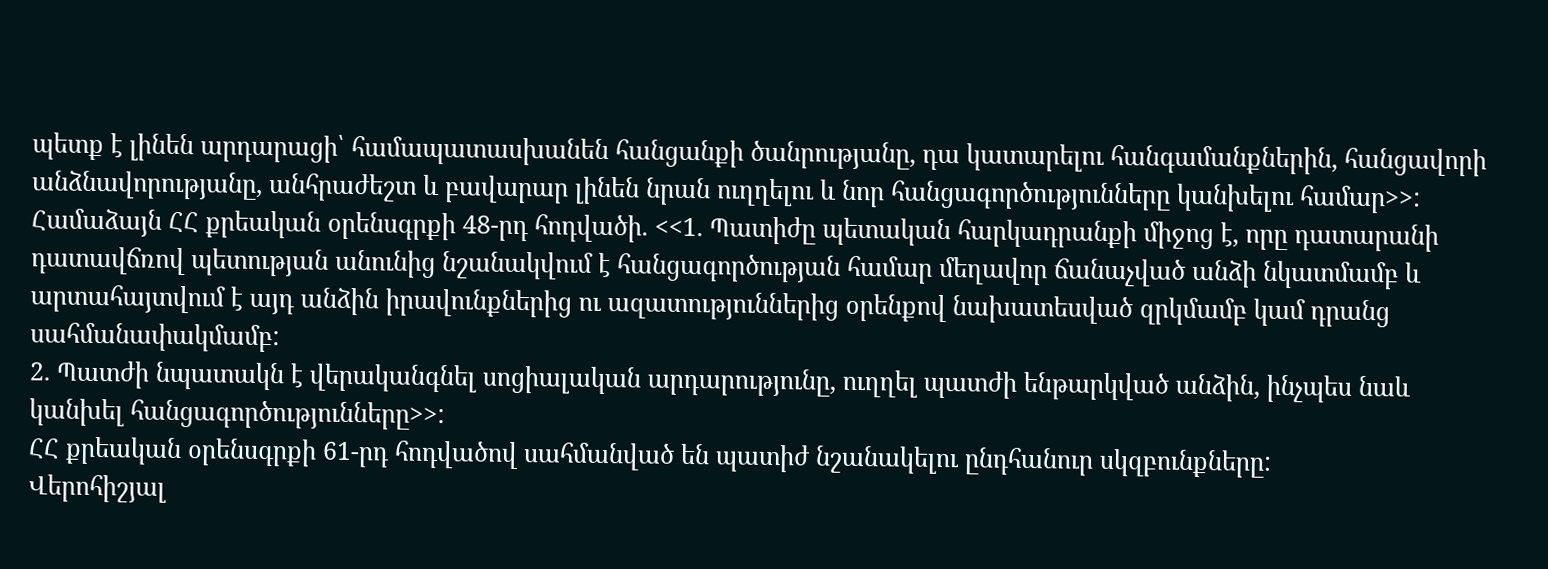պետք է լինեն արդարացի՝ համապատասխանեն հանցանքի ծանրությանը, դա կատարելու հանգամանքներին, հանցավորի անձնավորությանը, անհրաժեշտ և բավարար լինեն նրան ուղղելու և նոր հանցագործությունները կանխելու համար>>:
Համաձայն ՀՀ քրեական օրենսգրքի 48-րդ հոդվածի. <<1. Պատիժը պետական հարկադրանքի միջոց է, որը դատարանի դատավճռով պետության անունից նշանակվում է հանցագործության համար մեղավոր ճանաչված անձի նկատմամբ և արտահայտվում է այդ անձին իրավունքներից ու ազատություններից օրենքով նախատեսված զրկմամբ կամ դրանց սահմանափակմամբ:
2. Պատժի նպատակն է վերականգնել սոցիալական արդարությունը, ուղղել պատժի ենթարկված անձին, ինչպես նաև կանխել հանցագործությունները>>:
ՀՀ քրեական օրենսգրքի 61-րդ հոդվածով սահմանված են պատիժ նշանակելու ընդհանուր սկզբունքները:
Վերոհիշյալ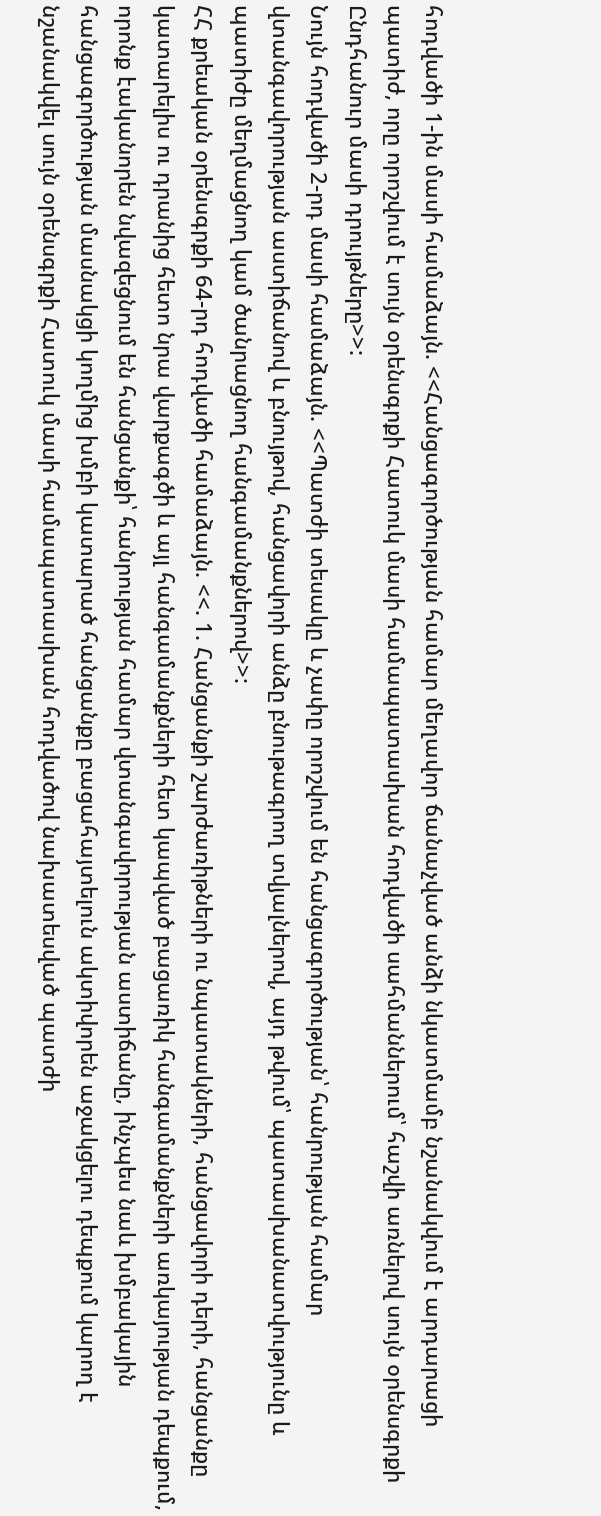հոդվածի 1-ին մասի համաձայն. <<Հանցագործության համար մեղավոր ճանաչված անձի նկատմամբ նշանակվում է արդարացի պատիժ, որը որոշվում է սույն օրենսգրքի Հատուկ մասի համապատասխան հոդվածի սահմաններում՝ հաշվի առնելով սույն օրենսգրքի Ընդհանուր մասի դրույթները>>:
Նույն հոդվածի 2-րդ մասի համաձայն. <<Պատժի տեսակը և չափը որոշվում են հանցագործության՝ հանրության համար վտանգավորության աստիճանով և բնույթով, հանցավորի անձը բնութագրող տվյալներով, այդ թվում՝ պատասխանատվությունը և պատիժը մեղմացնող կամ ծանրացնող հանգամանքներով>>:
ՀՀ քրեական օրենսգրքի 64-րդ հոդվածի համաձայն. <<. 1. Հանցանքի շարժառիթների ու նպատակների, հանցավորի դերի, հանցանքը կատարելիս ու դրանից հետո նրա վարքագծի և այլ հանգամանքների հետ կապված բացառիկ հանգամանքների առկայության դեպքում, որոնք էականորեն նվազեցնում են հանցանքի՝ հանրության համար վտանգավորության աստիճանը, ինչպես նաև խմբակային հանցագործության մասնակցի կողմից խմբի կատարած հանցանքը բացահայտելուն ակտիվորեն աջակցելու դեպքում կարող է նշանակվել սույն օրենսգրքի Հատուկ մասի համապատասխան հոդվածով նախատեսված պատժի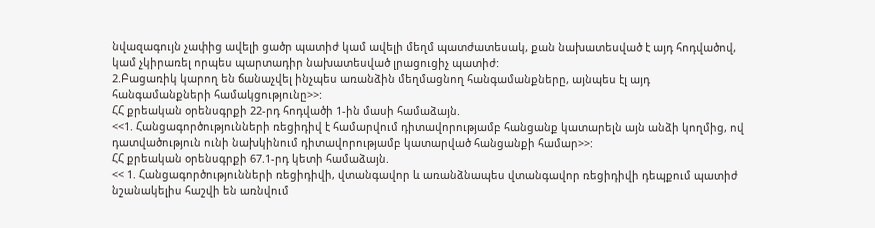նվազագույն չափից ավելի ցածր պատիժ կամ ավելի մեղմ պատժատեսակ, քան նախատեսված է այդ հոդվածով, կամ չկիրառել որպես պարտադիր նախատեսված լրացուցիչ պատիժ:
2.Բացառիկ կարող են ճանաչվել ինչպես առանձին մեղմացնող հանգամանքները, այնպես էլ այդ հանգամանքների համակցությունը>>:
ՀՀ քրեական օրենսգրքի 22-րդ հոդվածի 1-ին մասի համաձայն.
<<1. Հանցագործությունների ռեցիդիվ է համարվում դիտավորությամբ հանցանք կատարելն այն անձի կողմից, ով դատվածություն ունի նախկինում դիտավորությամբ կատարված հանցանքի համար>>:
ՀՀ քրեական օրենսգրքի 67.1-րդ կետի համաձայն.
<< 1. Հանցագործությունների ռեցիդիվի, վտանգավոր և առանձնապես վտանգավոր ռեցիդիվի դեպքում պատիժ նշանակելիս հաշվի են առնվում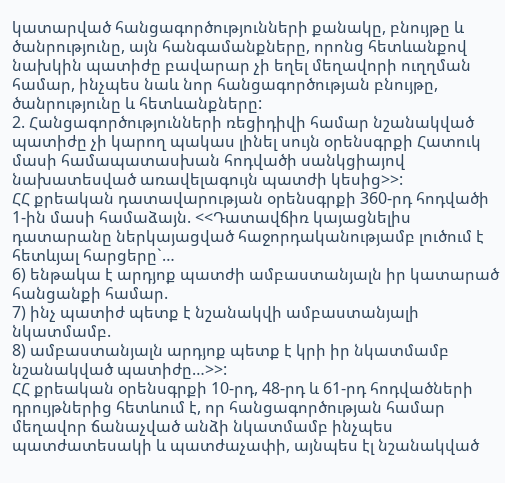կատարված հանցագործությունների քանակը, բնույթը և ծանրությունը, այն հանգամանքները, որոնց հետևանքով նախկին պատիժը բավարար չի եղել մեղավորի ուղղման համար, ինչպես նաև նոր հանցագործության բնույթը, ծանրությունը և հետևանքները:
2. Հանցագործությունների ռեցիդիվի համար նշանակված պատիժը չի կարող պակաս լինել սույն օրենսգրքի Հատուկ մասի համապատասխան հոդվածի սանկցիայով նախատեսված առավելագույն պատժի կեսից>>:
ՀՀ քրեական դատավարության օրենսգրքի 360-րդ հոդվածի 1-ին մասի համաձայն. <<Դատավճիռ կայացնելիս դատարանը ներկայացված հաջորդականությամբ լուծում է հետևյալ հարցերը`…
6) ենթակա է արդյոք պատժի ամբաստանյալն իր կատարած հանցանքի համար.
7) ինչ պատիժ պետք է նշանակվի ամբաստանյալի նկատմամբ.
8) ամբաստանյալն արդյոք պետք է կրի իր նկատմամբ նշանակված պատիժը…>>:
ՀՀ քրեական օրենսգրքի 10-րդ, 48-րդ և 61-րդ հոդվածների դրույթներից հետևում է, որ հանցագործության համար մեղավոր ճանաչված անձի նկատմամբ ինչպես պատժատեսակի և պատժաչափի, այնպես էլ նշանակված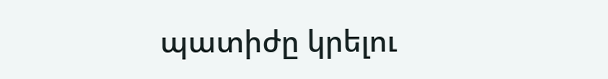պատիժը կրելու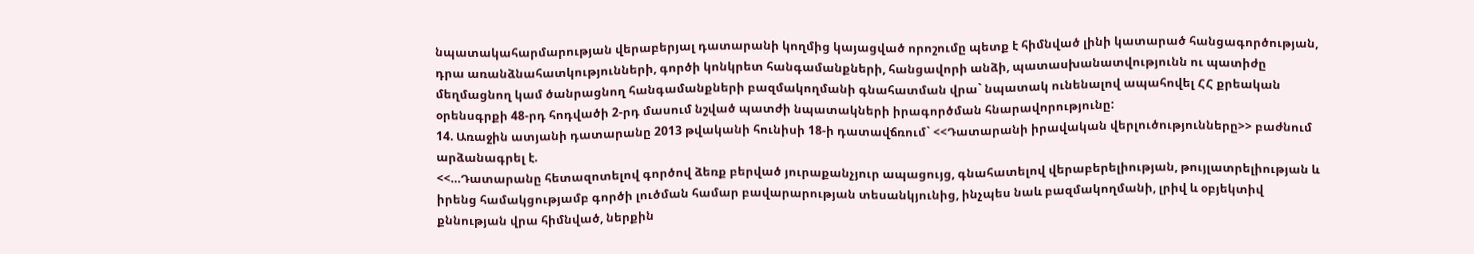նպատակահարմարության վերաբերյալ դատարանի կողմից կայացված որոշումը պետք է հիմնված լինի կատարած հանցագործության, դրա առանձնահատկությունների, գործի կոնկրետ հանգամանքների, հանցավորի անձի, պատասխանատվությունն ու պատիժը մեղմացնող կամ ծանրացնող հանգամանքների բազմակողմանի գնահատման վրա` նպատակ ունենալով ապահովել ՀՀ քրեական օրենսգրքի 48-րդ հոդվածի 2-րդ մասում նշված պատժի նպատակների իրագործման հնարավորությունը:
14. Առաջին ատյանի դատարանը 2013 թվականի հունիսի 18-ի դատավճռում` <<Դատարանի իրավական վերլուծությունները>> բաժնում արձանագրել է.
<<…Դատարանը հետազոտելով գործով ձեռք բերված յուրաքանչյուր ապացույց, գնահատելով վերաբերելիության, թույլատրելիության և իրենց համակցությամբ գործի լուծման համար բավարարության տեսանկյունից, ինչպես նաև բազմակողմանի, լրիվ և օբյեկտիվ քննության վրա հիմնված, ներքին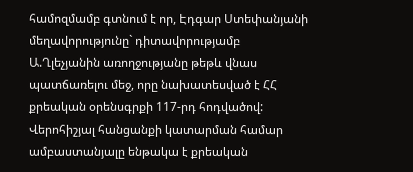համոզմամբ գտնում է որ, Էդգար Ստեփանյանի մեղավորությունը` դիտավորությամբ Ա.Ղլեչյանին առողջությանը թեթև վնաս պատճառելու մեջ, որը նախատեսված է ՀՀ քրեական օրենսգրքի 117-րդ հոդվածով:
Վերոհիշյալ հանցանքի կատարման համար ամբաստանյալը ենթակա է քրեական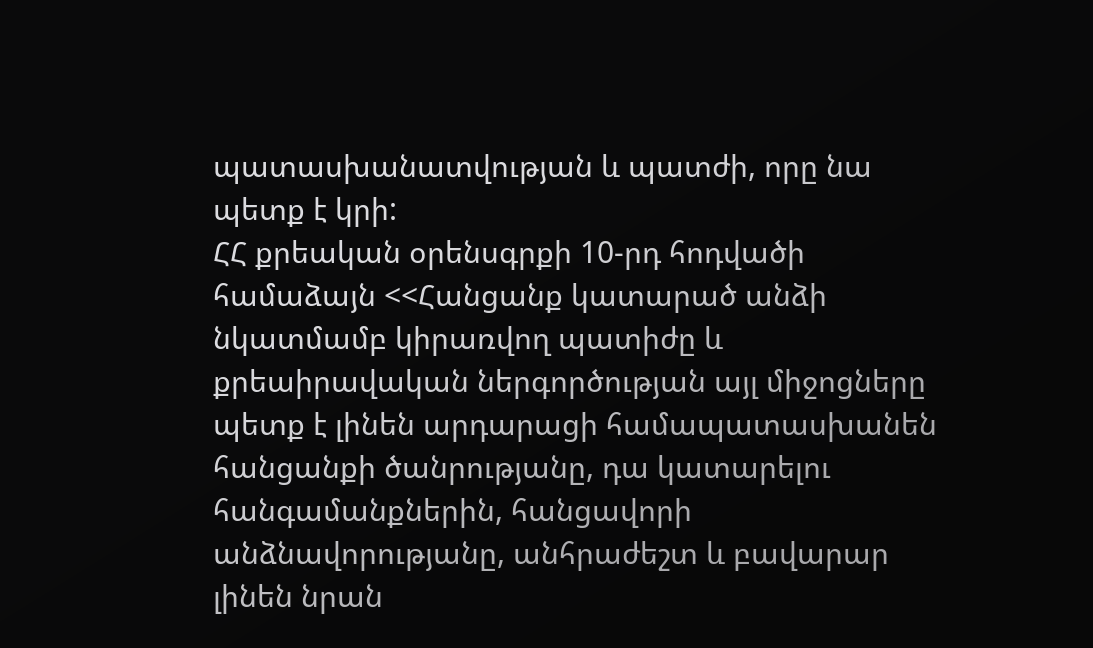պատասխանատվության և պատժի, որը նա պետք է կրի:
ՀՀ քրեական օրենսգրքի 10-րդ հոդվածի համաձայն <<Հանցանք կատարած անձի նկատմամբ կիրառվող պատիժը և քրեաիրավական ներգործության այլ միջոցները պետք է լինեն արդարացի համապատասխանեն հանցանքի ծանրությանը, դա կատարելու հանգամանքներին, հանցավորի անձնավորությանը, անհրաժեշտ և բավարար լինեն նրան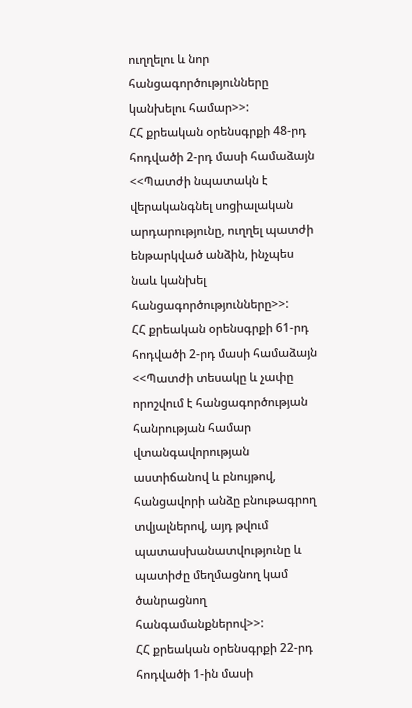ուղղելու և նոր հանցագործությունները կանխելու համար>>:
ՀՀ քրեական օրենսգրքի 48-րդ հոդվածի 2-րդ մասի համաձայն <<Պատժի նպատակն է վերականգնել սոցիալական արդարությունը, ուղղել պատժի ենթարկված անձին, ինչպես նաև կանխել հանցագործությունները>>:
ՀՀ քրեական օրենսգրքի 61-րդ հոդվածի 2-րդ մասի համաձայն <<Պատժի տեսակը և չափը որոշվում է հանցագործության հանրության համար վտանգավորության աստիճանով և բնույթով, հանցավորի անձը բնութագրող տվյալներով, այդ թվում պատասխանատվությունը և պատիժը մեղմացնող կամ ծանրացնող հանգամանքներով>>:
ՀՀ քրեական օրենսգրքի 22-րդ հոդվածի 1-ին մասի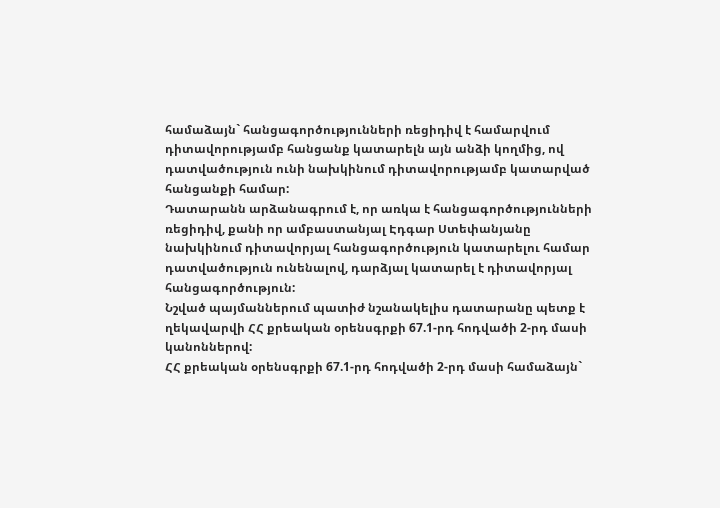համաձայն` հանցագործությունների ռեցիդիվ է համարվում դիտավորությամբ հանցանք կատարելն այն անձի կողմից, ով դատվածություն ունի նախկինում դիտավորությամբ կատարված հանցանքի համար:
Դատարանն արձանագրում է, որ առկա է հանցագործությունների ռեցիդիվ, քանի որ ամբաստանյալ Էդգար Ստեփանյանը նախկինում դիտավորյալ հանցագործություն կատարելու համար դատվածություն ունենալով, դարձյալ կատարել է դիտավորյալ հանցագործություն:
Նշված պայմաններում պատիժ նշանակելիս դատարանը պետք է ղեկավարվի ՀՀ քրեական օրենսգրքի 67.1-րդ հոդվածի 2-րդ մասի կանոններով:
ՀՀ քրեական օրենսգրքի 67.1-րդ հոդվածի 2-րդ մասի համաձայն`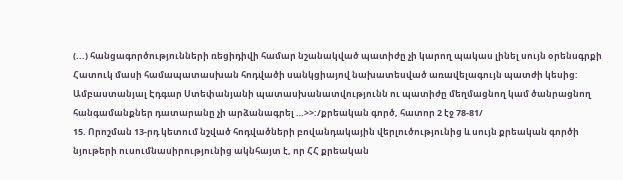(...) հանցագործությունների ռեցիդիվի համար նշանակված պատիժը չի կարող պակաս լինել սույն օրենսգրքի Հատուկ մասի համապատասխան հոդվածի սանկցիայով նախատեսված առավելագույն պատժի կեսից:
Ամբաստանյալ Էդգար Ստեփանյանի պատասխանատվությունն ու պատիժը մեղմացնող կամ ծանրացնող հանգամանքներ դատարանը չի արձանագրել …>>:/քրեական գործ, հատոր 2 էջ 78-81/
15. Որոշման 13-րդ կետում նշված հոդվածների բովանդակային վերլուծությունից և սույն քրեական գործի նյութերի ուսումնասիրությունից ակնհայտ է, որ ՀՀ քրեական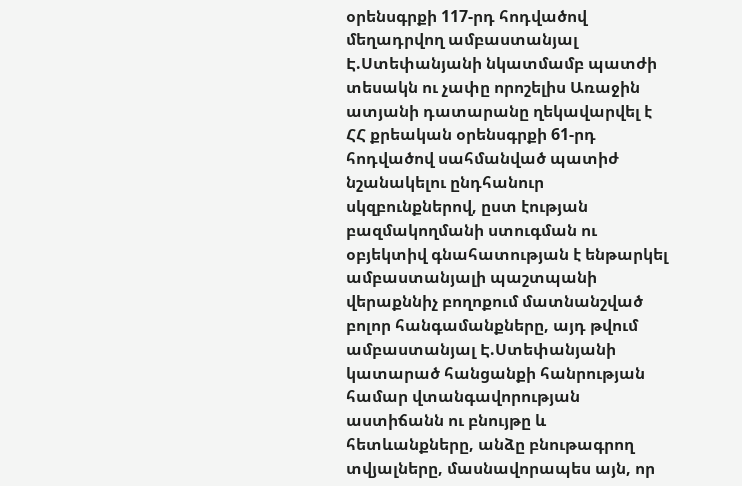օրենսգրքի 117-րդ հոդվածով մեղադրվող ամբաստանյալ Է.Ստեփանյանի նկատմամբ պատժի տեսակն ու չափը որոշելիս Առաջին ատյանի դատարանը ղեկավարվել է ՀՀ քրեական օրենսգրքի 61-րդ հոդվածով սահմանված պատիժ նշանակելու ընդհանուր սկզբունքներով, ըստ էության բազմակողմանի ստուգման ու օբյեկտիվ գնահատության է ենթարկել ամբաստանյալի պաշտպանի վերաքննիչ բողոքում մատնանշված բոլոր հանգամանքները, այդ թվում ամբաստանյալ Է.Ստեփանյանի կատարած հանցանքի հանրության համար վտանգավորության աստիճանն ու բնույթը և հետևանքները, անձը բնութագրող տվյալները, մասնավորապես այն, որ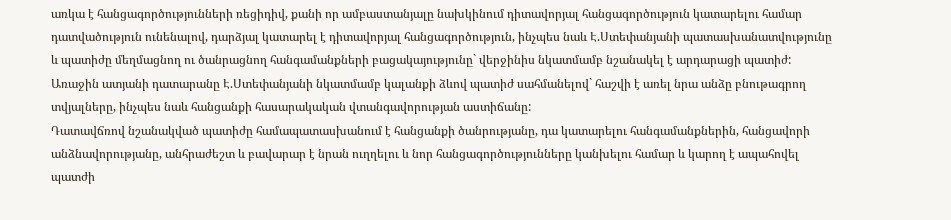առկա է հանցագործությունների ռեցիդիվ, քանի որ ամբաստանյալը նախկինում դիտավորյալ հանցագործություն կատարելու համար դատվածություն ունենալով, դարձյալ կատարել է դիտավորյալ հանցագործություն, ինչպես նաև Է.Ստեփանյանի պատասխանատվությունը և պատիժը մեղմացնող ու ծանրացնող հանգամանքների բացակայությունը` վերջինիս նկատմամբ նշանակել է արդարացի պատիժ:
Առաջին ատյանի դատարանը Է.Ստեփանյանի նկատմամբ կալանքի ձևով պատիժ սահմանելով` հաշվի է առել նրա անձը բնութագրող տվյալները, ինչպես նաև հանցանքի հասարակական վտանգավորության աստիճանը:
Դատավճռով նշանակված պատիժը համապատասխանում է հանցանքի ծանրությանը, դա կատարելու հանգամանքներին, հանցավորի անձնավորությանը, անհրաժեշտ և բավարար է նրան ուղղելու և նոր հանցագործությունները կանխելու համար և կարող է ապահովել պատժի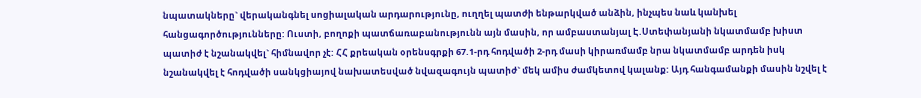նպատակները` վերականգնել սոցիալական արդարությունը, ուղղել պատժի ենթարկված անձին, ինչպես նաև կանխել հանցագործությունները: Ուստի, բողոքի պատճառաբանությունն այն մասին, որ ամբաստանյալ Է.Ստեփանյանի նկատմամբ խիստ պատիժ է նշանակվել` հիմնավոր չէ: ՀՀ քրեական օրենսգրքի 67.1-րդ հոդվածի 2-րդ մասի կիրառմամբ նրա նկատմամբ արդեն իսկ նշանակվել է հոդվածի սանկցիայով նախատեսված նվազագույն պատիժ` մեկ ամիս ժամկետով կալանք: Այդ հանգամանքի մասին նշվել է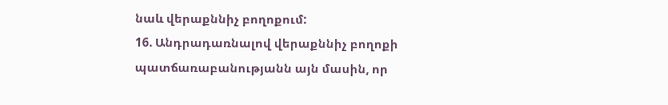նաև վերաքննիչ բողոքում:
16. Անդրադառնալով վերաքննիչ բողոքի պատճառաբանությանն այն մասին, որ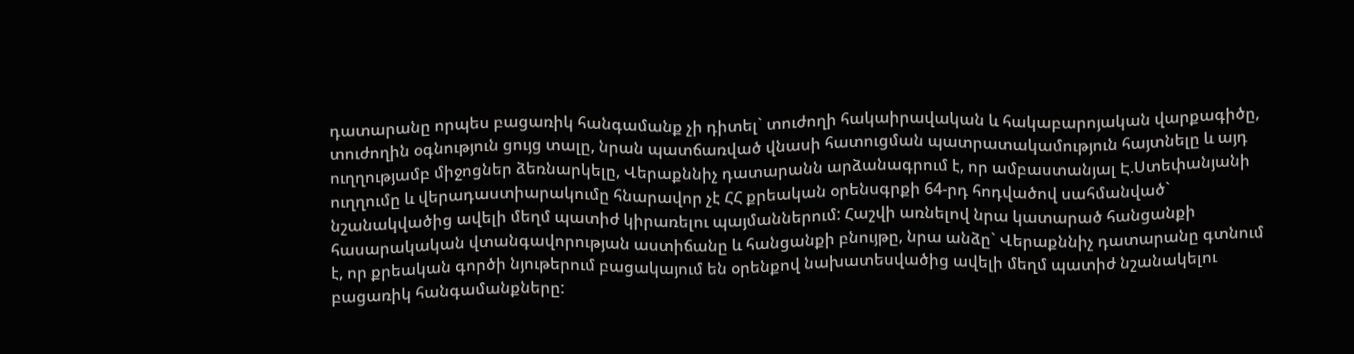դատարանը որպես բացառիկ հանգամանք չի դիտել` տուժողի հակաիրավական և հակաբարոյական վարքագիծը, տուժողին օգնություն ցույց տալը, նրան պատճառված վնասի հատուցման պատրատակամություն հայտնելը և այդ ուղղությամբ միջոցներ ձեռնարկելը, Վերաքննիչ դատարանն արձանագրում է, որ ամբաստանյալ Է.Ստեփանյանի ուղղումը և վերադաստիարակումը հնարավոր չէ ՀՀ քրեական օրենսգրքի 64-րդ հոդվածով սահմանված` նշանակվածից ավելի մեղմ պատիժ կիրառելու պայմաններում: Հաշվի առնելով նրա կատարած հանցանքի հասարակական վտանգավորության աստիճանը և հանցանքի բնույթը, նրա անձը` Վերաքննիչ դատարանը գտնում է, որ քրեական գործի նյութերում բացակայում են օրենքով նախատեսվածից ավելի մեղմ պատիժ նշանակելու բացառիկ հանգամանքները: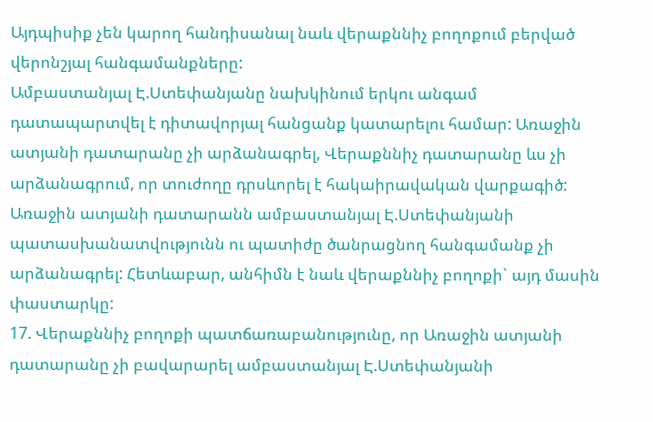Այդպիսիք չեն կարող հանդիսանալ նաև վերաքննիչ բողոքում բերված վերոնշյալ հանգամանքները:
Ամբաստանյալ Է.Ստեփանյանը նախկինում երկու անգամ դատապարտվել է դիտավորյալ հանցանք կատարելու համար: Առաջին ատյանի դատարանը չի արձանագրել, Վերաքննիչ դատարանը ևս չի արձանագրում, որ տուժողը դրսևորել է հակաիրավական վարքագիծ: Առաջին ատյանի դատարանն ամբաստանյալ Է.Ստեփանյանի պատասխանատվությունն ու պատիժը ծանրացնող հանգամանք չի արձանագրել: Հետևաբար, անհիմն է նաև վերաքննիչ բողոքի` այդ մասին փաստարկը:
17. Վերաքննիչ բողոքի պատճառաբանությունը, որ Առաջին ատյանի դատարանը չի բավարարել ամբաստանյալ Է.Ստեփանյանի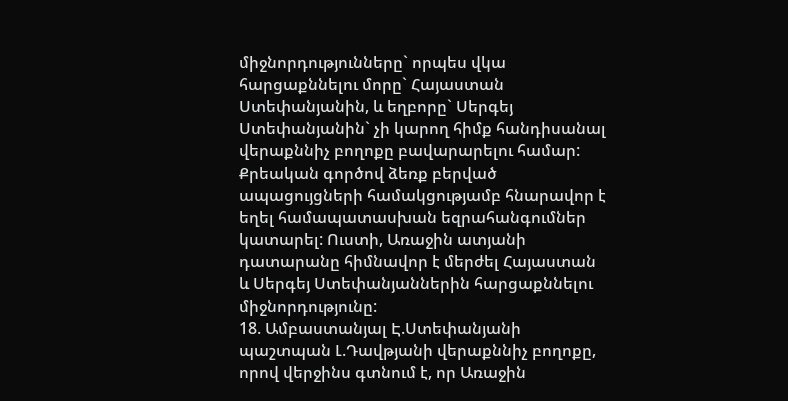միջնորդությունները` որպես վկա հարցաքննելու մորը` Հայաստան Ստեփանյանին, և եղբորը` Սերգեյ Ստեփանյանին` չի կարող հիմք հանդիսանալ վերաքննիչ բողոքը բավարարելու համար:
Քրեական գործով ձեռք բերված ապացույցների համակցությամբ հնարավոր է եղել համապատասխան եզրահանգումներ կատարել: Ուստի, Առաջին ատյանի դատարանը հիմնավոր է մերժել Հայաստան և Սերգեյ Ստեփանյաններին հարցաքննելու միջնորդությունը:
18. Ամբաստանյալ Է.Ստեփանյանի պաշտպան Լ.Դավթյանի վերաքննիչ բողոքը, որով վերջինս գտնում է, որ Առաջին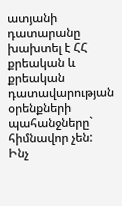ատյանի դատարանը խախտել է ՀՀ քրեական և քրեական դատավարության օրենքների պահանջները` հիմնավոր չեն:
Ինչ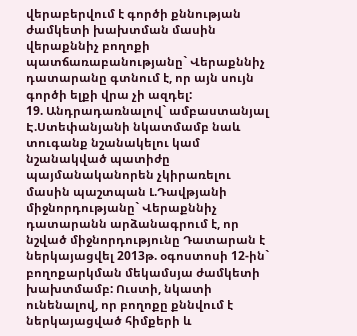վերաբերվում է գործի քննության ժամկետի խախտման մասին վերաքննիչ բողոքի պատճառաբանությանը` Վերաքննիչ դատարանը գտնում է, որ այն սույն գործի ելքի վրա չի ազդել:
19. Անդրադառնալով` ամբաստանյալ Է.Ստեփանյանի նկատմամբ նաև տուգանք նշանակելու կամ նշանակված պատիժը պայմանականորեն չկիրառելու մասին պաշտպան Լ.Դավթյանի միջնորդությանը` Վերաքննիչ դատարանն արձանագրում է, որ նշված միջնորդությունը Դատարան է ներկայացվել 2013թ. օգոստոսի 12-ին` բողոքարկման մեկամսյա ժամկետի խախտմամբ: Ուստի, նկատի ունենալով, որ բողոքը քննվում է ներկայացված հիմքերի և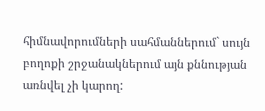հիմնավորումների սահմաններում` սույն բողոքի շրջանակներում այն քննության առնվել չի կարող: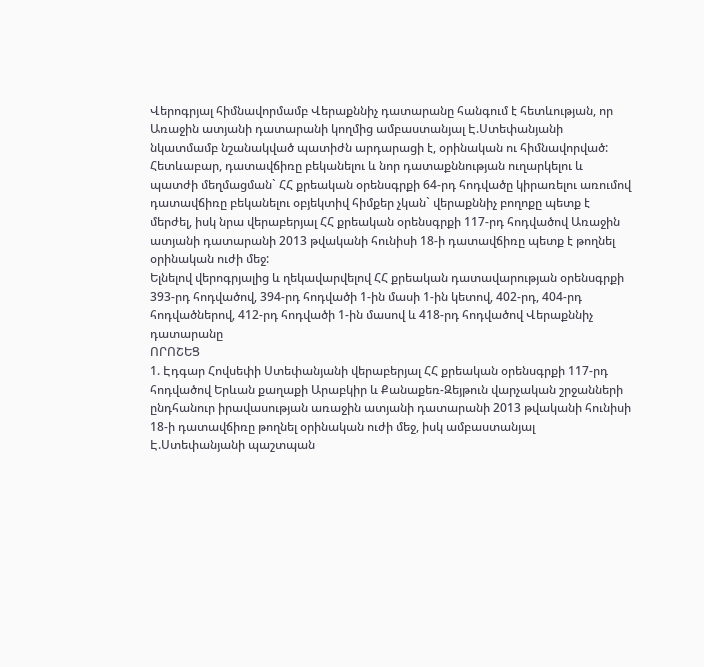Վերոգրյալ հիմնավորմամբ Վերաքննիչ դատարանը հանգում է հետևության, որ Առաջին ատյանի դատարանի կողմից ամբաստանյալ Է.Ստեփանյանի նկատմամբ նշանակված պատիժն արդարացի է, օրինական ու հիմնավորված: Հետևաբար, դատավճիռը բեկանելու և նոր դատաքննության ուղարկելու և պատժի մեղմացման` ՀՀ քրեական օրենսգրքի 64-րդ հոդվածը կիրառելու առումով դատավճիռը բեկանելու օբյեկտիվ հիմքեր չկան` վերաքննիչ բողոքը պետք է մերժել, իսկ նրա վերաբերյալ ՀՀ քրեական օրենսգրքի 117-րդ հոդվածով Առաջին ատյանի դատարանի 2013 թվականի հունիսի 18-ի դատավճիռը պետք է թողնել օրինական ուժի մեջ:
Ելնելով վերոգրյալից և ղեկավարվելով ՀՀ քրեական դատավարության օրենսգրքի 393-րդ հոդվածով, 394-րդ հոդվածի 1-ին մասի 1-ին կետով, 402-րդ, 404-րդ հոդվածներով, 412-րդ հոդվածի 1-ին մասով և 418-րդ հոդվածով Վերաքննիչ դատարանը
ՈՐՈՇԵՑ
1. Էդգար Հովսեփի Ստեփանյանի վերաբերյալ ՀՀ քրեական օրենսգրքի 117-րդ հոդվածով Երևան քաղաքի Արաբկիր և Քանաքեռ-Զեյթուն վարչական շրջանների ընդհանուր իրավասության առաջին ատյանի դատարանի 2013 թվականի հունիսի 18-ի դատավճիռը թողնել օրինական ուժի մեջ, իսկ ամբաստանյալ Է.Ստեփանյանի պաշտպան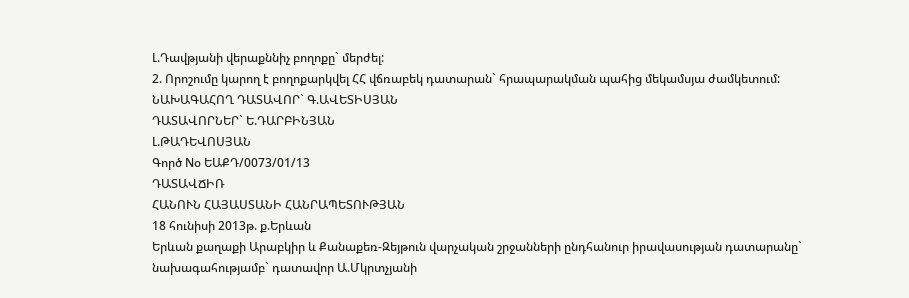Լ.Դավթյանի վերաքննիչ բողոքը` մերժել:
2. Որոշումը կարող է բողոքարկվել ՀՀ վճռաբեկ դատարան` հրապարակման պահից մեկամսյա ժամկետում:
ՆԱԽԱԳԱՀՈՂ ԴԱՏԱՎՈՐ` Գ.ԱՎԵՏԻՍՅԱՆ
ԴԱՏԱՎՈՐՆԵՐ` Ե.ԴԱՐԲԻՆՅԱՆ
Լ.ԹԱԴԵՎՈՍՅԱՆ
Գործ Nօ ԵԱՔԴ/0073/01/13
ԴԱՏԱՎՃԻՌ
ՀԱՆՈՒՆ ՀԱՅԱՍՏԱՆԻ ՀԱՆՐԱՊԵՏՈՒԹՅԱՆ
18 հունիսի 2013թ. ք.Երևան
Երևան քաղաքի Արաբկիր և Քանաքեռ-Զեյթուն վարչական շրջանների ընդհանուր իրավասության դատարանը`
նախագահությամբ` դատավոր Ա.Մկրտչյանի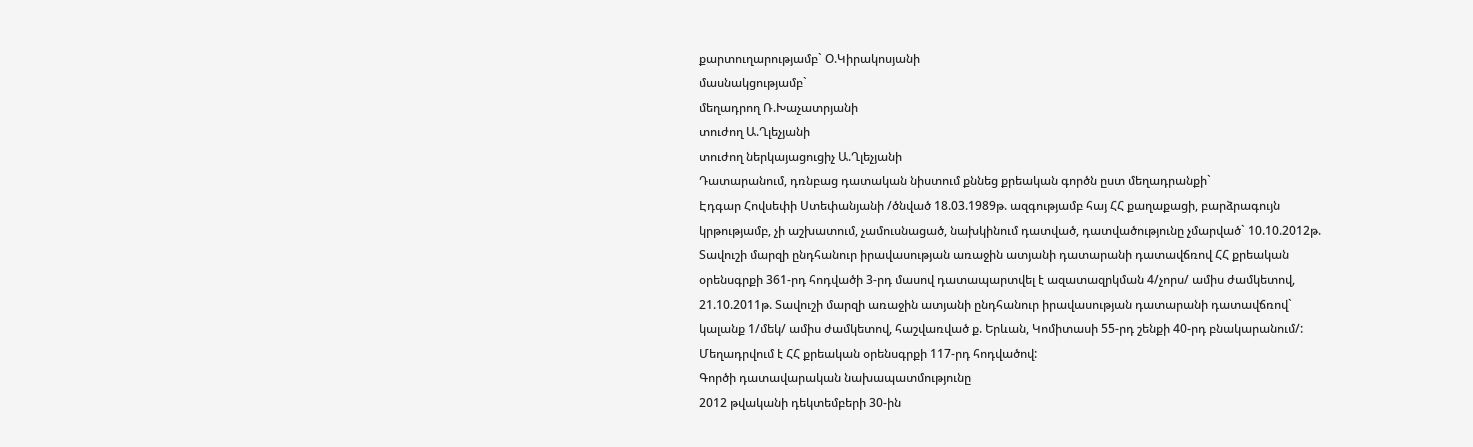քարտուղարությամբ` Օ.Կիրակոսյանի
մասնակցությամբ`
մեղադրող Ռ.Խաչատրյանի
տուժող Ա.Ղլեչյանի
տուժող ներկայացուցիչ Ա.Ղլեչյանի
Դատարանում, դռնբաց դատական նիստում քննեց քրեական գործն ըստ մեղադրանքի`
Էդգար Հովսեփի Ստեփանյանի /ծնված 18.03.1989թ. ազգությամբ հայ ՀՀ քաղաքացի, բարձրագույն կրթությամբ, չի աշխատում, չամուսնացած, նախկինում դատված, դատվածությունը չմարված` 10.10.2012թ. Տավուշի մարզի ընդհանուր իրավասության առաջին ատյանի դատարանի դատավճռով ՀՀ քրեական օրենսգրքի 361-րդ հոդվածի 3-րդ մասով դատապարտվել է ազատազրկման 4/չորս/ ամիս ժամկետով, 21.10.2011թ. Տավուշի մարզի առաջին ատյանի ընդհանուր իրավասության դատարանի դատավճռով` կալանք 1/մեկ/ ամիս ժամկետով, հաշվառված ք. Երևան, Կոմիտասի 55-րդ շենքի 40-րդ բնակարանում/:
Մեղադրվում է ՀՀ քրեական օրենսգրքի 117-րդ հոդվածով:
Գործի դատավարական նախապատմությունը
2012 թվականի դեկտեմբերի 30-ին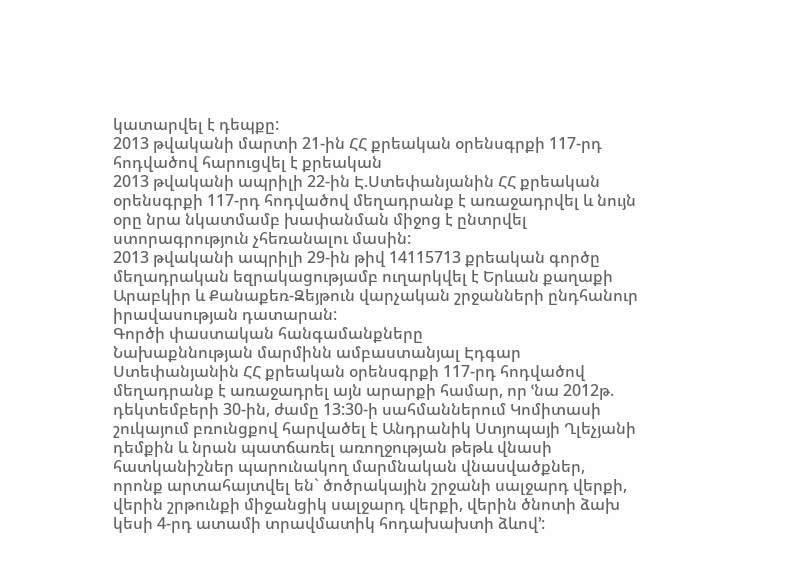կատարվել է դեպքը:
2013 թվականի մարտի 21-ին ՀՀ քրեական օրենսգրքի 117-րդ հոդվածով հարուցվել է քրեական
2013 թվականի ապրիլի 22-ին Է.Ստեփանյանին ՀՀ քրեական օրենսգրքի 117-րդ հոդվածով մեղադրանք է առաջադրվել և նույն օրը նրա նկատմամբ խափանման միջոց է ընտրվել ստորագրություն չհեռանալու մասին:
2013 թվականի ապրիլի 29-ին թիվ 14115713 քրեական գործը մեղադրական եզրակացությամբ ուղարկվել է Երևան քաղաքի Արաբկիր և Քանաքեռ-Զեյթուն վարչական շրջանների ընդհանուր իրավասության դատարան:
Գործի փաստական հանգամանքները
Նախաքննության մարմինն ամբաստանյալ Էդգար Ստեփանյանին ՀՀ քրեական օրենսգրքի 117-րդ հոդվածով մեղադրանք է առաջադրել այն արարքի համար, որ ՙնա 2012թ. դեկտեմբերի 30-ին, ժամը 13:30-ի սահմաններում Կոմիտասի շուկայում բռունցքով հարվածել է Անդրանիկ Ստյոպայի Ղլեչյանի դեմքին և նրան պատճառել առողջության թեթև վնասի հատկանիշներ պարունակող մարմնական վնասվածքներ, որոնք արտահայտվել են` ծոծրակային շրջանի սալջարդ վերքի, վերին շրթունքի միջանցիկ սալջարդ վերքի, վերին ծնոտի ձախ կեսի 4-րդ ատամի տրավմատիկ հոդախախտի ձևով՚: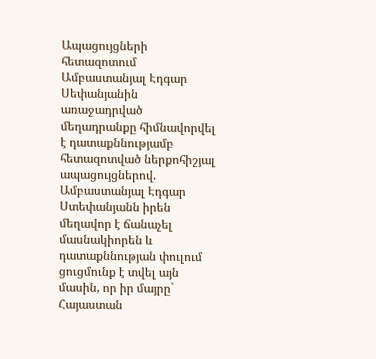Ապացույցների հետազոտում
Ամբաստանյալ Էդգար Սեփանյանին առաջադրված մեղադրանքը հիմնավորվել է դատաքննությամբ հետազոտված ներքոհիշյալ ապացույցներով.
Ամբաստանյալ Էդգար Ստեփանյանն իրեն մեղավոր է ճանաչել մասնակիորեն և դատաքննության փուլում ցուցմունք է տվել այն մասին, որ իր մայրը` Հայաստան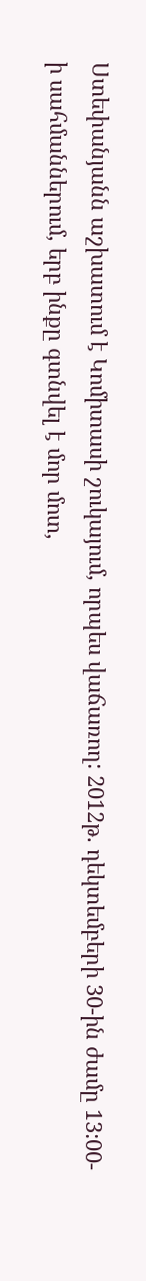Ստեփանյանն աշխատում է Կոմիտասի շուկայում, որպես վաճառող: 2012թ. դեկտեմբերի 30-ին ժամը 13:00-ի սահմաններում, երբ ինքը գտնվել է մոր մոտ,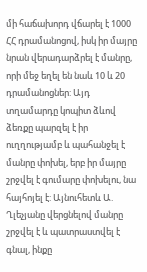մի հաճախորդ վճարել է 1000 ՀՀ դրամանոցով, իսկ իր մայրը նրան վերադարձրել է մանրը, որի մեջ եղել են նաև 10 և 20 դրամանոցներ: Այդ տղամարդը կոպիտ ձևով ձեռքը պարզել է իր ուղղությամբ և պահանջել է մանրը փոխել, երբ իր մայրը շրջվել է գումարը փոխելու, նա հայհոյել է: Այնուհետև Ա. Ղլեչյանը վերցնելով մանրը շրջվել է և պատրաստվել է գնալ, ինքը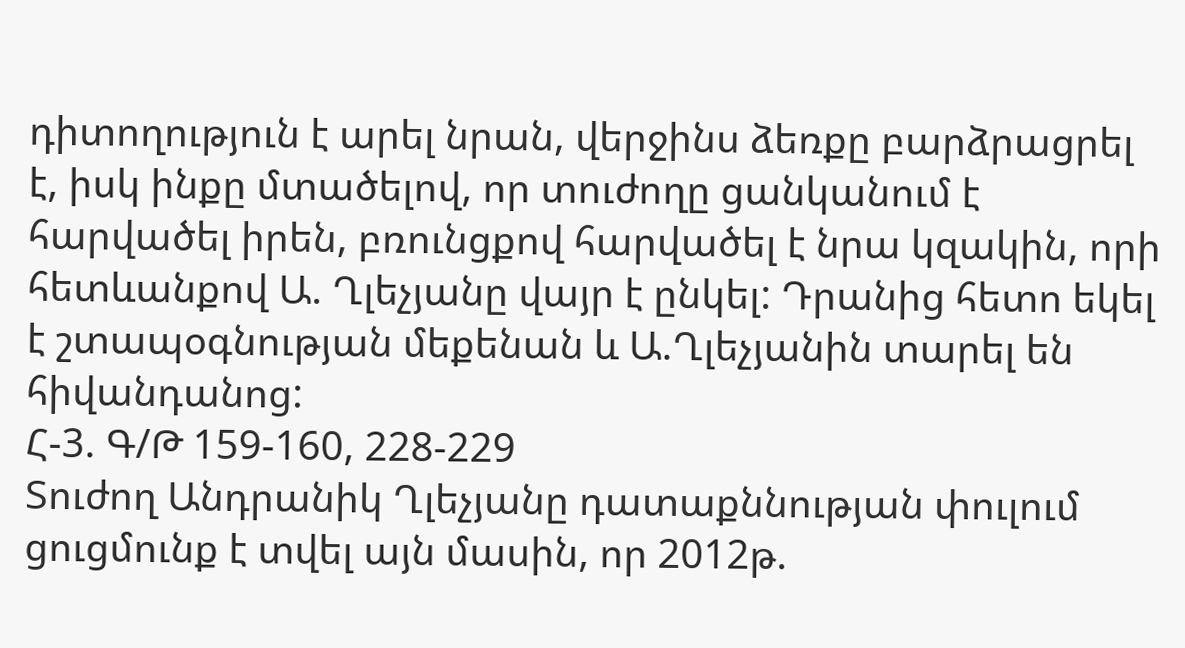դիտողություն է արել նրան, վերջինս ձեռքը բարձրացրել է, իսկ ինքը մտածելով, որ տուժողը ցանկանում է հարվածել իրեն, բռունցքով հարվածել է նրա կզակին, որի հետևանքով Ա. Ղլեչյանը վայր է ընկել: Դրանից հետո եկել է շտապօգնության մեքենան և Ա.Ղլեչյանին տարել են հիվանդանոց:
Հ-3. Գ/Թ 159-160, 228-229
Տուժող Անդրանիկ Ղլեչյանը դատաքննության փուլում ցուցմունք է տվել այն մասին, որ 2012թ.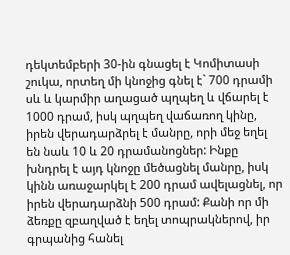դեկտեմբերի 30-ին գնացել է Կոմիտասի շուկա, որտեղ մի կնոջից գնել է` 700 դրամի սև և կարմիր աղացած պղպեղ և վճարել է 1000 դրամ, իսկ պղպեղ վաճառող կինը, իրեն վերադարձրել է մանրը, որի մեջ եղել են նաև 10 և 20 դրամանոցներ: Ինքը խնդրել է այդ կնոջը մեծացնել մանրը, իսկ կինն առաջարկել է 200 դրամ ավելացնել, որ իրեն վերադարձնի 500 դրամ: Քանի որ մի ձեռքը զբաղված է եղել տոպրակներով, իր գրպանից հանել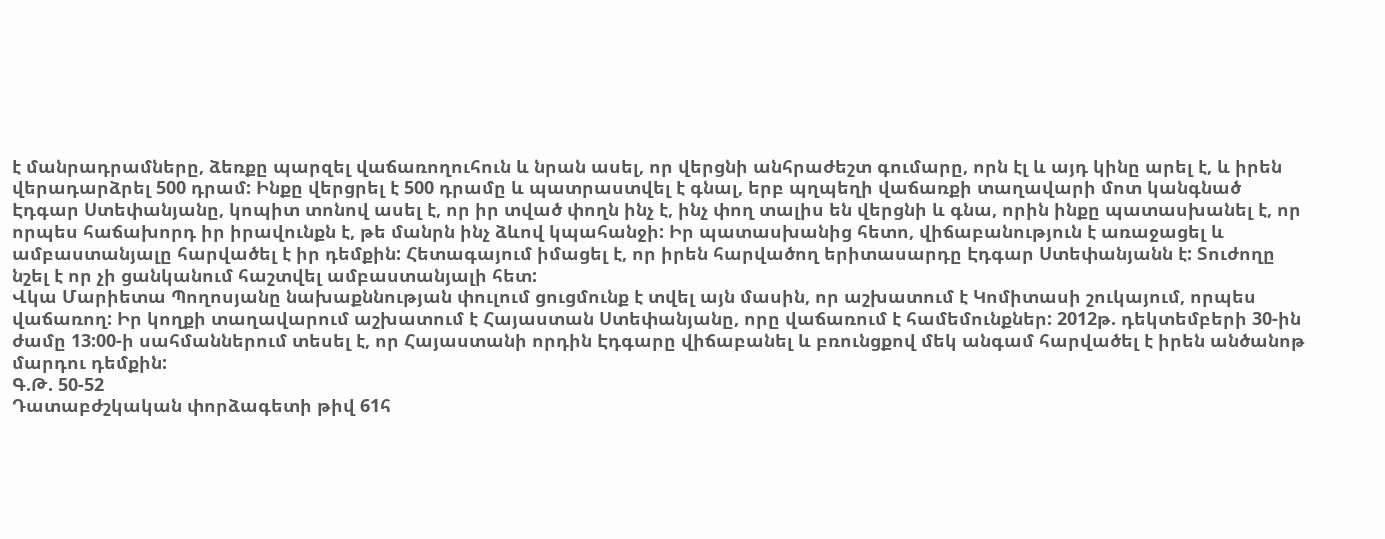է մանրադրամները, ձեռքը պարզել վաճառողուհուն և նրան ասել, որ վերցնի անհրաժեշտ գումարը, որն էլ և այդ կինը արել է, և իրեն վերադարձրել 500 դրամ: Ինքը վերցրել է 500 դրամը և պատրաստվել է գնալ, երբ պղպեղի վաճառքի տաղավարի մոտ կանգնած Էդգար Ստեփանյանը, կոպիտ տոնով ասել է, որ իր տված փողն ինչ է, ինչ փող տալիս են վերցնի և գնա, որին ինքը պատասխանել է, որ որպես հաճախորդ իր իրավունքն է, թե մանրն ինչ ձևով կպահանջի: Իր պատասխանից հետո, վիճաբանություն է առաջացել և ամբաստանյալը հարվածել է իր դեմքին: Հետագայում իմացել է, որ իրեն հարվածող երիտասարդը Էդգար Ստեփանյանն է: Տուժողը նշել է որ չի ցանկանում հաշտվել ամբաստանյալի հետ:
Վկա Մարիետա Պողոսյանը նախաքննության փուլում ցուցմունք է տվել այն մասին, որ աշխատում է Կոմիտասի շուկայում, որպես վաճառող: Իր կողքի տաղավարում աշխատում է Հայաստան Ստեփանյանը, որը վաճառում է համեմունքներ: 2012թ. դեկտեմբերի 30-ին ժամը 13:00-ի սահմաններում տեսել է, որ Հայաստանի որդին Էդգարը վիճաբանել և բռունցքով մեկ անգամ հարվածել է իրեն անծանոթ մարդու դեմքին:
Գ.Թ. 50-52
Դատաբժշկական փորձագետի թիվ 61հ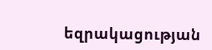եզրակացության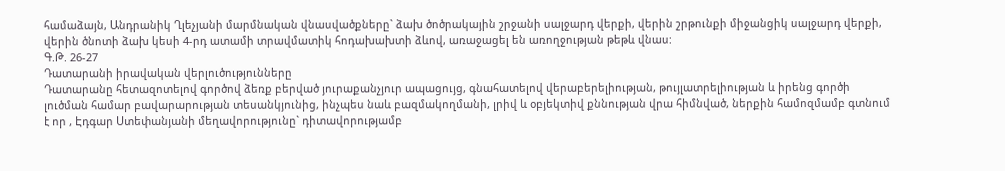համաձայն, Անդրանիկ Ղլեչյանի մարմնական վնասվածքները` ձախ ծոծրակային շրջանի սալջարդ վերքի, վերին շրթունքի միջանցիկ սալջարդ վերքի, վերին ծնոտի ձախ կեսի 4-րդ ատամի տրավմատիկ հոդախախտի ձևով, առաջացել են առողջության թեթև վնաս:
Գ.Թ. 26-27
Դատարանի իրավական վերլուծությունները
Դատարանը հետազոտելով գործով ձեռք բերված յուրաքանչյուր ապացույց, գնահատելով վերաբերելիության, թույլատրելիության և իրենց գործի լուծման համար բավարարության տեսանկյունից, ինչպես նաև բազմակողմանի, լրիվ և օբյեկտիվ քննության վրա հիմնված, ներքին համոզմամբ գտնում է որ , Էդգար Ստեփանյանի մեղավորությունը` դիտավորությամբ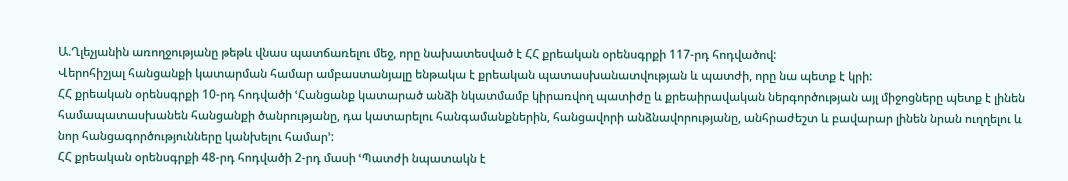Ա.Ղլեչյանին առողջությանը թեթև վնաս պատճառելու մեջ, որը նախատեսված է ՀՀ քրեական օրենսգրքի 117-րդ հոդվածով:
Վերոհիշյալ հանցանքի կատարման համար ամբաստանյալը ենթակա է քրեական պատասխանատվության և պատժի, որը նա պետք է կրի:
ՀՀ քրեական օրենսգրքի 10-րդ հոդվածի ՙՀանցանք կատարած անձի նկատմամբ կիրառվող պատիժը և քրեաիրավական ներգործության այլ միջոցները պետք է լինեն համապատասխանեն հանցանքի ծանրությանը, դա կատարելու հանգամանքներին, հանցավորի անձնավորությանը, անհրաժեշտ և բավարար լինեն նրան ուղղելու և նոր հանցագործությունները կանխելու համար՚:
ՀՀ քրեական օրենսգրքի 48-րդ հոդվածի 2-րդ մասի ՙՊատժի նպատակն է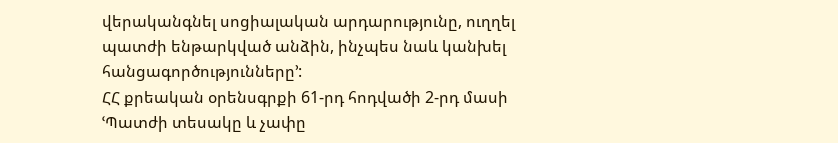վերականգնել սոցիալական արդարությունը, ուղղել պատժի ենթարկված անձին, ինչպես նաև կանխել հանցագործությունները՚:
ՀՀ քրեական օրենսգրքի 61-րդ հոդվածի 2-րդ մասի ՙՊատժի տեսակը և չափը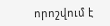որոշվում է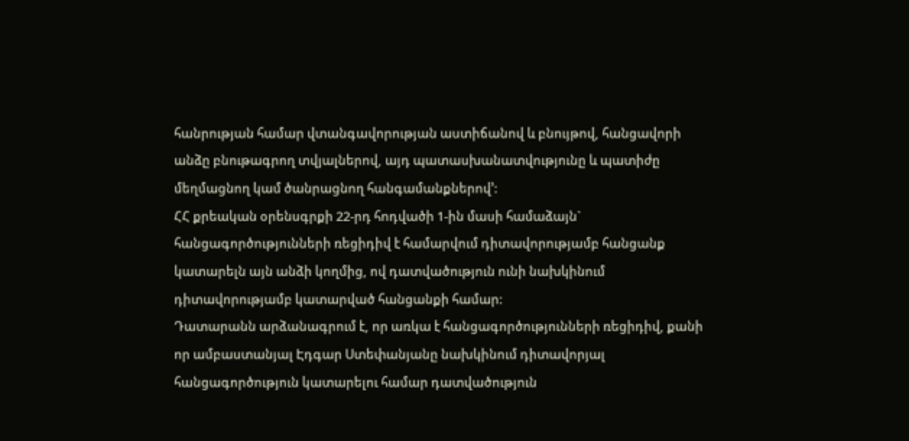հանրության համար վտանգավորության աստիճանով և բնույթով, հանցավորի անձը բնութագրող տվյալներով, այդ պատասխանատվությունը և պատիժը մեղմացնող կամ ծանրացնող հանգամանքներով՚:
ՀՀ քրեական օրենսգրքի 22-րդ հոդվածի 1-ին մասի համաձայն` հանցագործությունների ռեցիդիվ է համարվում դիտավորությամբ հանցանք կատարելն այն անձի կողմից, ով դատվածություն ունի նախկինում դիտավորությամբ կատարված հանցանքի համար:
Դատարանն արձանագրում է, որ առկա է հանցագործությունների ռեցիդիվ, քանի որ ամբաստանյալ Էդգար Ստեփանյանը նախկինում դիտավորյալ հանցագործություն կատարելու համար դատվածություն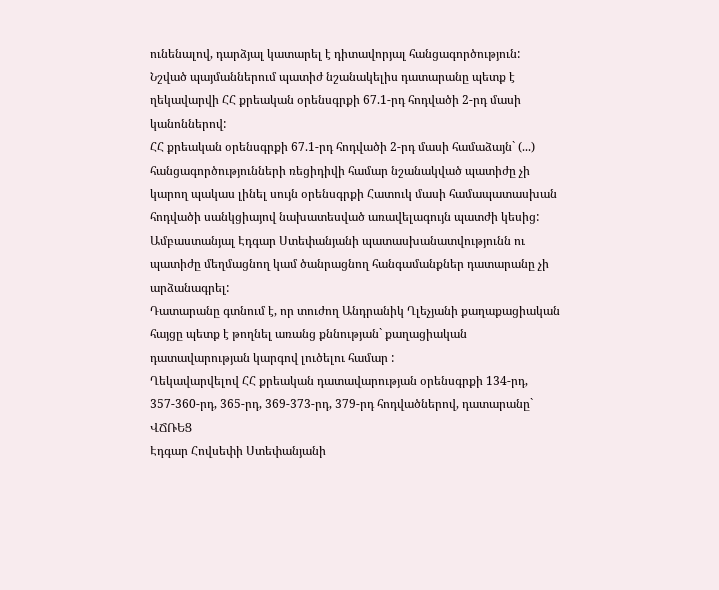ունենալով, դարձյալ կատարել է դիտավորյալ հանցագործություն:
Նշված պայմաններում պատիժ նշանակելիս դատարանը պետք է ղեկավարվի ՀՀ քրեական օրենսգրքի 67.1-րդ հոդվածի 2-րդ մասի կանոններով:
ՀՀ քրեական օրենսգրքի 67.1-րդ հոդվածի 2-րդ մասի համաձայն` (...) հանցագործությունների ռեցիդիվի համար նշանակված պատիժը չի կարող պակաս լինել սույն օրենսգրքի Հատուկ մասի համապատասխան հոդվածի սանկցիայով նախատեսված առավելագույն պատժի կեսից:
Ամբաստանյալ Էդգար Ստեփանյանի պատասխանատվությունն ու պատիժը մեղմացնող կամ ծանրացնող հանգամանքներ դատարանը չի արձանագրել:
Դատարանը գտնում է, որ տուժող Անդրանիկ Ղլեչյանի քաղաքացիական հայցը պետք է թողնել առանց քննության` քաղացիական դատավարության կարգով լուծելու համար :
Ղեկավարվելով ՀՀ քրեական դատավարության օրենսգրքի 134-րդ, 357-360-րդ, 365-րդ, 369-373-րդ, 379-րդ հոդվածներով, դատարանը`
ՎՃՌԵՑ
Էդգար Հովսեփի Ստեփանյանի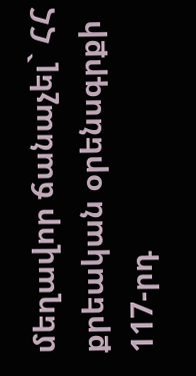մեղավոր ճանաչել` ՀՀ քրեական օրենսգրքի 117-րդ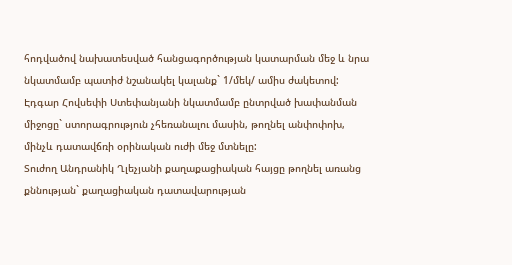հոդվածով նախատեսված հանցագործության կատարման մեջ և նրա նկատմամբ պատիժ նշանակել կալանք` 1/մեկ/ ամիս ժակետով:
Էդգար Հովսեփի Ստեփանյանի նկատմամբ ընտրված խափանման միջոցը` ստորագրություն չհեռանալու մասին, թողնել անփոփոխ, մինչև դատավճռի օրինական ուժի մեջ մտնելը:
Տուժող Անդրանիկ Ղլեչյանի քաղաքացիական հայցը թողնել առանց քննության` քաղացիական դատավարության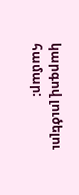կարգով լուծելու համար: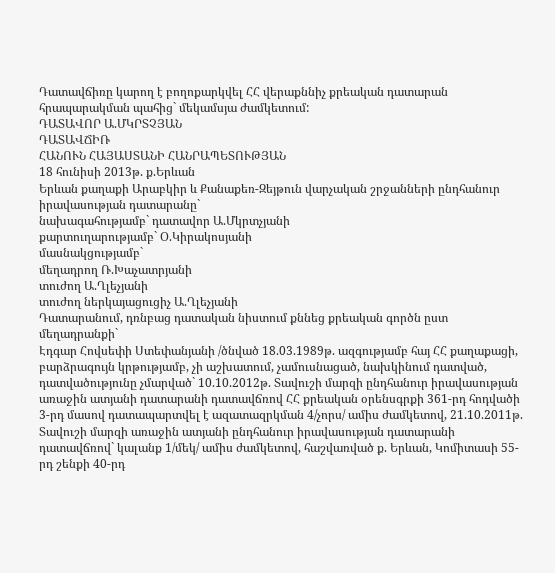Դատավճիռը կարող է բողոքարկվել ՀՀ վերաքննիչ քրեական դատարան հրապարակման պահից` մեկամսյա ժամկետում:
ԴԱՏԱՎՈՐ Ա.ՄԿՐՏՉՅԱՆ
ԴԱՏԱՎՃԻՌ
ՀԱՆՈՒՆ ՀԱՅԱՍՏԱՆԻ ՀԱՆՐԱՊԵՏՈՒԹՅԱՆ
18 հունիսի 2013թ. ք.Երևան
Երևան քաղաքի Արաբկիր և Քանաքեռ-Զեյթուն վարչական շրջանների ընդհանուր իրավասության դատարանը`
նախագահությամբ` դատավոր Ա.Մկրտչյանի
քարտուղարությամբ` Օ.Կիրակոսյանի
մասնակցությամբ`
մեղադրող Ռ.Խաչատրյանի
տուժող Ա.Ղլեչյանի
տուժող ներկայացուցիչ Ա.Ղլեչյանի
Դատարանում, դռնբաց դատական նիստում քննեց քրեական գործն ըստ մեղադրանքի`
Էդգար Հովսեփի Ստեփանյանի /ծնված 18.03.1989թ. ազգությամբ հայ ՀՀ քաղաքացի, բարձրագույն կրթությամբ, չի աշխատում, չամուսնացած, նախկինում դատված, դատվածությունը չմարված` 10.10.2012թ. Տավուշի մարզի ընդհանուր իրավասության առաջին ատյանի դատարանի դատավճռով ՀՀ քրեական օրենսգրքի 361-րդ հոդվածի 3-րդ մասով դատապարտվել է ազատազրկման 4/չորս/ ամիս ժամկետով, 21.10.2011թ. Տավուշի մարզի առաջին ատյանի ընդհանուր իրավասության դատարանի դատավճռով` կալանք 1/մեկ/ ամիս ժամկետով, հաշվառված ք. Երևան, Կոմիտասի 55-րդ շենքի 40-րդ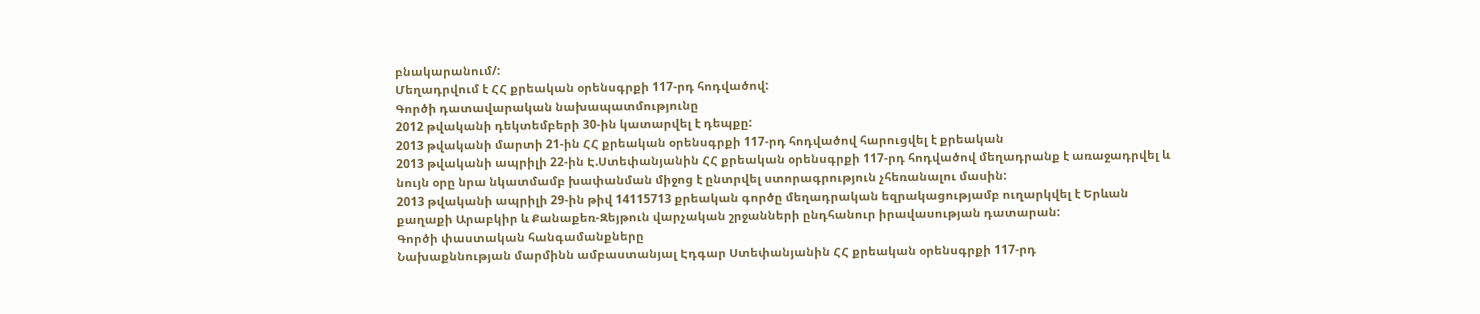բնակարանում/:
Մեղադրվում է ՀՀ քրեական օրենսգրքի 117-րդ հոդվածով:
Գործի դատավարական նախապատմությունը
2012 թվականի դեկտեմբերի 30-ին կատարվել է դեպքը:
2013 թվականի մարտի 21-ին ՀՀ քրեական օրենսգրքի 117-րդ հոդվածով հարուցվել է քրեական
2013 թվականի ապրիլի 22-ին Է.Ստեփանյանին ՀՀ քրեական օրենսգրքի 117-րդ հոդվածով մեղադրանք է առաջադրվել և նույն օրը նրա նկատմամբ խափանման միջոց է ընտրվել ստորագրություն չհեռանալու մասին:
2013 թվականի ապրիլի 29-ին թիվ 14115713 քրեական գործը մեղադրական եզրակացությամբ ուղարկվել է Երևան քաղաքի Արաբկիր և Քանաքեռ-Զեյթուն վարչական շրջանների ընդհանուր իրավասության դատարան:
Գործի փաստական հանգամանքները
Նախաքննության մարմինն ամբաստանյալ Էդգար Ստեփանյանին ՀՀ քրեական օրենսգրքի 117-րդ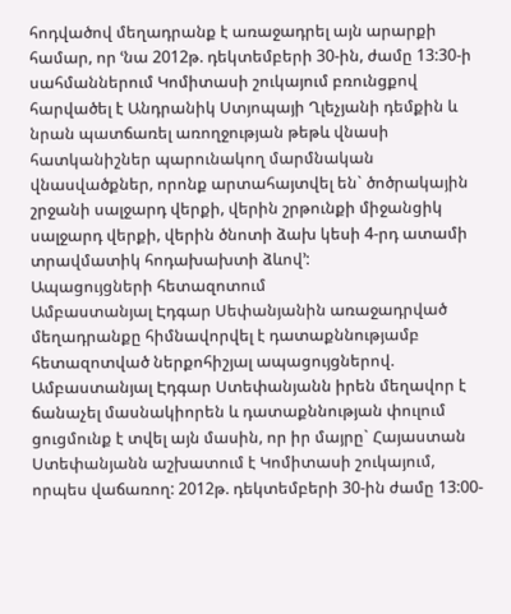հոդվածով մեղադրանք է առաջադրել այն արարքի համար, որ ՙնա 2012թ. դեկտեմբերի 30-ին, ժամը 13:30-ի սահմաններում Կոմիտասի շուկայում բռունցքով հարվածել է Անդրանիկ Ստյոպայի Ղլեչյանի դեմքին և նրան պատճառել առողջության թեթև վնասի հատկանիշներ պարունակող մարմնական վնասվածքներ, որոնք արտահայտվել են` ծոծրակային շրջանի սալջարդ վերքի, վերին շրթունքի միջանցիկ սալջարդ վերքի, վերին ծնոտի ձախ կեսի 4-րդ ատամի տրավմատիկ հոդախախտի ձևով՚:
Ապացույցների հետազոտում
Ամբաստանյալ Էդգար Սեփանյանին առաջադրված մեղադրանքը հիմնավորվել է դատաքննությամբ հետազոտված ներքոհիշյալ ապացույցներով.
Ամբաստանյալ Էդգար Ստեփանյանն իրեն մեղավոր է ճանաչել մասնակիորեն և դատաքննության փուլում ցուցմունք է տվել այն մասին, որ իր մայրը` Հայաստան Ստեփանյանն աշխատում է Կոմիտասի շուկայում, որպես վաճառող: 2012թ. դեկտեմբերի 30-ին ժամը 13:00-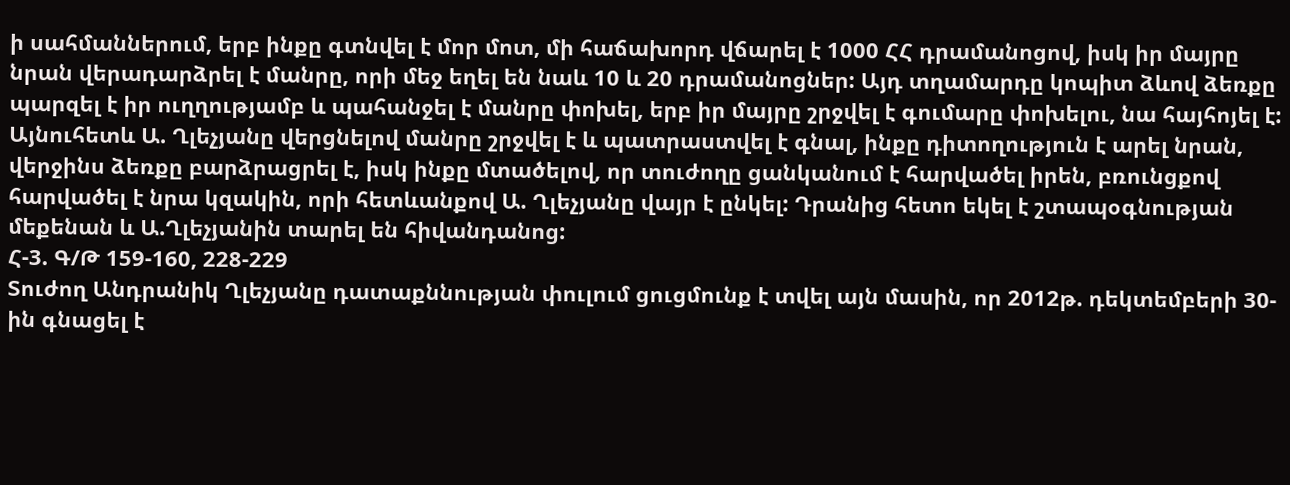ի սահմաններում, երբ ինքը գտնվել է մոր մոտ, մի հաճախորդ վճարել է 1000 ՀՀ դրամանոցով, իսկ իր մայրը նրան վերադարձրել է մանրը, որի մեջ եղել են նաև 10 և 20 դրամանոցներ: Այդ տղամարդը կոպիտ ձևով ձեռքը պարզել է իր ուղղությամբ և պահանջել է մանրը փոխել, երբ իր մայրը շրջվել է գումարը փոխելու, նա հայհոյել է: Այնուհետև Ա. Ղլեչյանը վերցնելով մանրը շրջվել է և պատրաստվել է գնալ, ինքը դիտողություն է արել նրան, վերջինս ձեռքը բարձրացրել է, իսկ ինքը մտածելով, որ տուժողը ցանկանում է հարվածել իրեն, բռունցքով հարվածել է նրա կզակին, որի հետևանքով Ա. Ղլեչյանը վայր է ընկել: Դրանից հետո եկել է շտապօգնության մեքենան և Ա.Ղլեչյանին տարել են հիվանդանոց:
Հ-3. Գ/Թ 159-160, 228-229
Տուժող Անդրանիկ Ղլեչյանը դատաքննության փուլում ցուցմունք է տվել այն մասին, որ 2012թ. դեկտեմբերի 30-ին գնացել է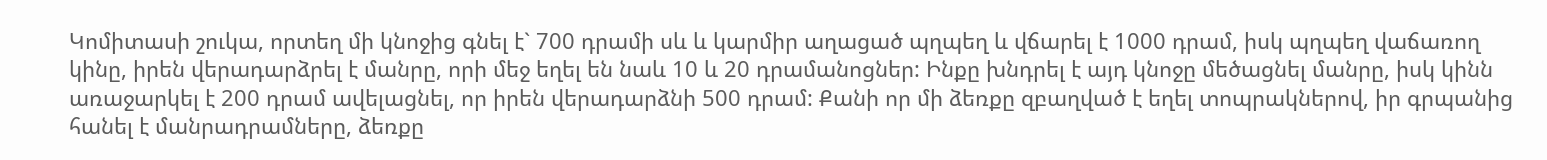Կոմիտասի շուկա, որտեղ մի կնոջից գնել է` 700 դրամի սև և կարմիր աղացած պղպեղ և վճարել է 1000 դրամ, իսկ պղպեղ վաճառող կինը, իրեն վերադարձրել է մանրը, որի մեջ եղել են նաև 10 և 20 դրամանոցներ: Ինքը խնդրել է այդ կնոջը մեծացնել մանրը, իսկ կինն առաջարկել է 200 դրամ ավելացնել, որ իրեն վերադարձնի 500 դրամ: Քանի որ մի ձեռքը զբաղված է եղել տոպրակներով, իր գրպանից հանել է մանրադրամները, ձեռքը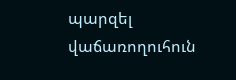պարզել վաճառողուհուն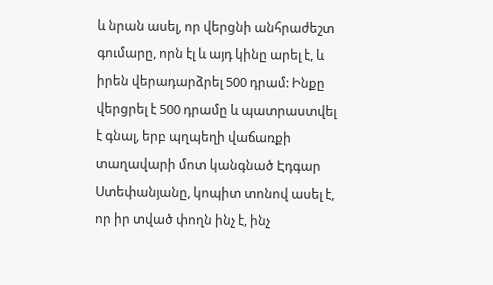և նրան ասել, որ վերցնի անհրաժեշտ գումարը, որն էլ և այդ կինը արել է, և իրեն վերադարձրել 500 դրամ: Ինքը վերցրել է 500 դրամը և պատրաստվել է գնալ, երբ պղպեղի վաճառքի տաղավարի մոտ կանգնած Էդգար Ստեփանյանը, կոպիտ տոնով ասել է, որ իր տված փողն ինչ է, ինչ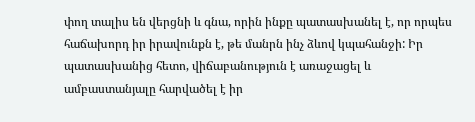փող տալիս են վերցնի և գնա, որին ինքը պատասխանել է, որ որպես հաճախորդ իր իրավունքն է, թե մանրն ինչ ձևով կպահանջի: Իր պատասխանից հետո, վիճաբանություն է առաջացել և ամբաստանյալը հարվածել է իր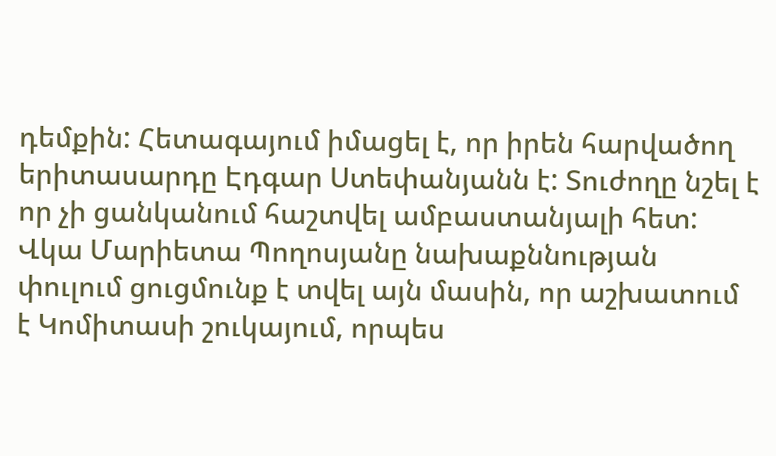դեմքին: Հետագայում իմացել է, որ իրեն հարվածող երիտասարդը Էդգար Ստեփանյանն է: Տուժողը նշել է որ չի ցանկանում հաշտվել ամբաստանյալի հետ:
Վկա Մարիետա Պողոսյանը նախաքննության փուլում ցուցմունք է տվել այն մասին, որ աշխատում է Կոմիտասի շուկայում, որպես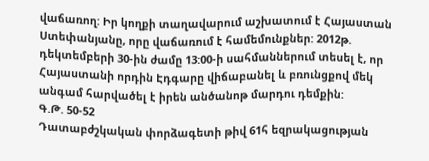վաճառող: Իր կողքի տաղավարում աշխատում է Հայաստան Ստեփանյանը, որը վաճառում է համեմունքներ: 2012թ. դեկտեմբերի 30-ին ժամը 13:00-ի սահմաններում տեսել է, որ Հայաստանի որդին Էդգարը վիճաբանել և բռունցքով մեկ անգամ հարվածել է իրեն անծանոթ մարդու դեմքին:
Գ.Թ. 50-52
Դատաբժշկական փորձագետի թիվ 61հ եզրակացության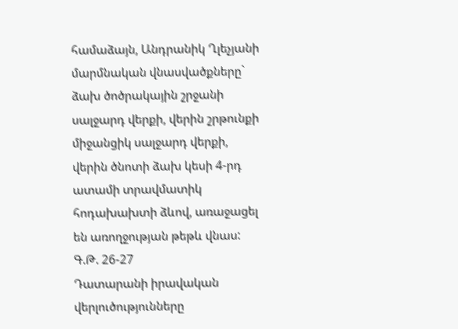համաձայն, Անդրանիկ Ղլեչյանի մարմնական վնասվածքները` ձախ ծոծրակային շրջանի սալջարդ վերքի, վերին շրթունքի միջանցիկ սալջարդ վերքի, վերին ծնոտի ձախ կեսի 4-րդ ատամի տրավմատիկ հոդախախտի ձևով, առաջացել են առողջության թեթև վնաս:
Գ.Թ. 26-27
Դատարանի իրավական վերլուծությունները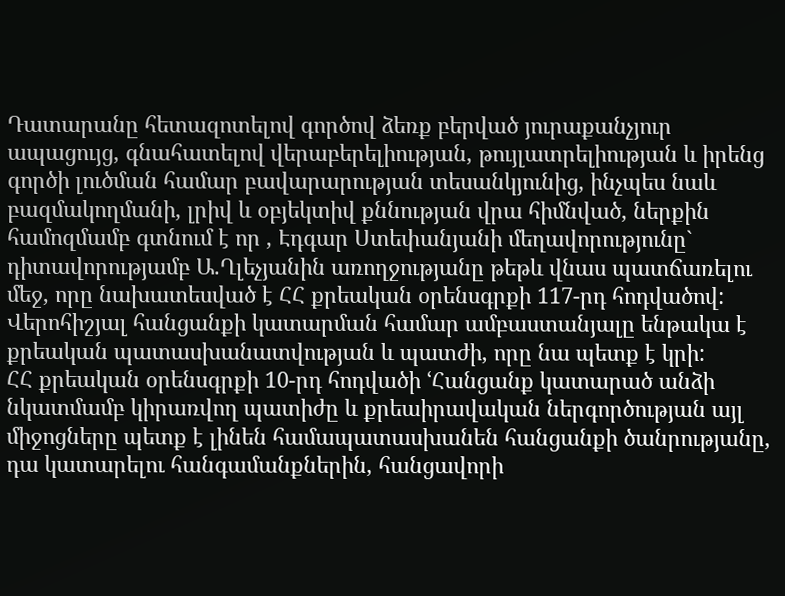Դատարանը հետազոտելով գործով ձեռք բերված յուրաքանչյուր ապացույց, գնահատելով վերաբերելիության, թույլատրելիության և իրենց գործի լուծման համար բավարարության տեսանկյունից, ինչպես նաև բազմակողմանի, լրիվ և օբյեկտիվ քննության վրա հիմնված, ներքին համոզմամբ գտնում է որ , Էդգար Ստեփանյանի մեղավորությունը` դիտավորությամբ Ա.Ղլեչյանին առողջությանը թեթև վնաս պատճառելու մեջ, որը նախատեսված է ՀՀ քրեական օրենսգրքի 117-րդ հոդվածով:
Վերոհիշյալ հանցանքի կատարման համար ամբաստանյալը ենթակա է քրեական պատասխանատվության և պատժի, որը նա պետք է կրի:
ՀՀ քրեական օրենսգրքի 10-րդ հոդվածի ՙՀանցանք կատարած անձի նկատմամբ կիրառվող պատիժը և քրեաիրավական ներգործության այլ միջոցները պետք է լինեն համապատասխանեն հանցանքի ծանրությանը, դա կատարելու հանգամանքներին, հանցավորի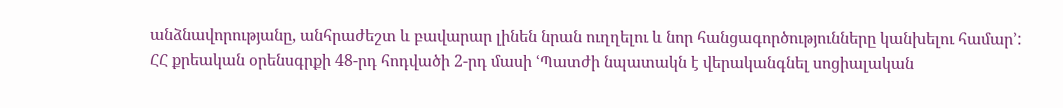անձնավորությանը, անհրաժեշտ և բավարար լինեն նրան ուղղելու և նոր հանցագործությունները կանխելու համար՚:
ՀՀ քրեական օրենսգրքի 48-րդ հոդվածի 2-րդ մասի ՙՊատժի նպատակն է վերականգնել սոցիալական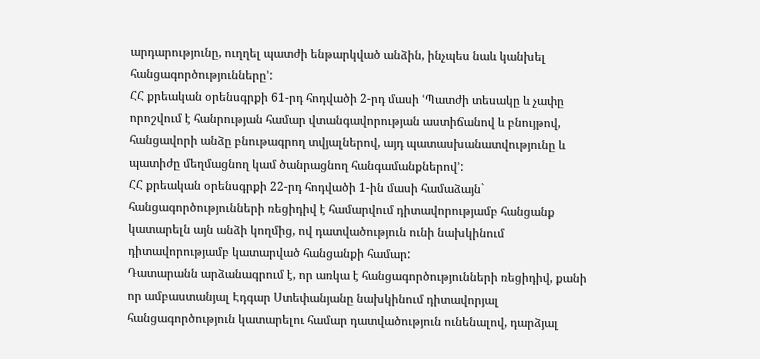արդարությունը, ուղղել պատժի ենթարկված անձին, ինչպես նաև կանխել հանցագործությունները՚:
ՀՀ քրեական օրենսգրքի 61-րդ հոդվածի 2-րդ մասի ՙՊատժի տեսակը և չափը որոշվում է հանրության համար վտանգավորության աստիճանով և բնույթով, հանցավորի անձը բնութագրող տվյալներով, այդ պատասխանատվությունը և պատիժը մեղմացնող կամ ծանրացնող հանգամանքներով՚:
ՀՀ քրեական օրենսգրքի 22-րդ հոդվածի 1-ին մասի համաձայն` հանցագործությունների ռեցիդիվ է համարվում դիտավորությամբ հանցանք կատարելն այն անձի կողմից, ով դատվածություն ունի նախկինում դիտավորությամբ կատարված հանցանքի համար:
Դատարանն արձանագրում է, որ առկա է հանցագործությունների ռեցիդիվ, քանի որ ամբաստանյալ Էդգար Ստեփանյանը նախկինում դիտավորյալ հանցագործություն կատարելու համար դատվածություն ունենալով, դարձյալ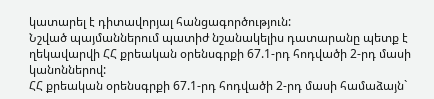կատարել է դիտավորյալ հանցագործություն:
Նշված պայմաններում պատիժ նշանակելիս դատարանը պետք է ղեկավարվի ՀՀ քրեական օրենսգրքի 67.1-րդ հոդվածի 2-րդ մասի կանոններով:
ՀՀ քրեական օրենսգրքի 67.1-րդ հոդվածի 2-րդ մասի համաձայն`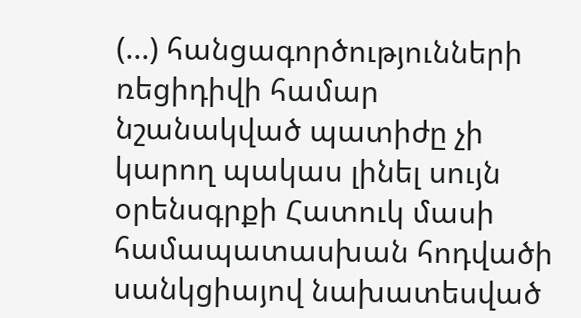(...) հանցագործությունների ռեցիդիվի համար նշանակված պատիժը չի կարող պակաս լինել սույն օրենսգրքի Հատուկ մասի համապատասխան հոդվածի սանկցիայով նախատեսված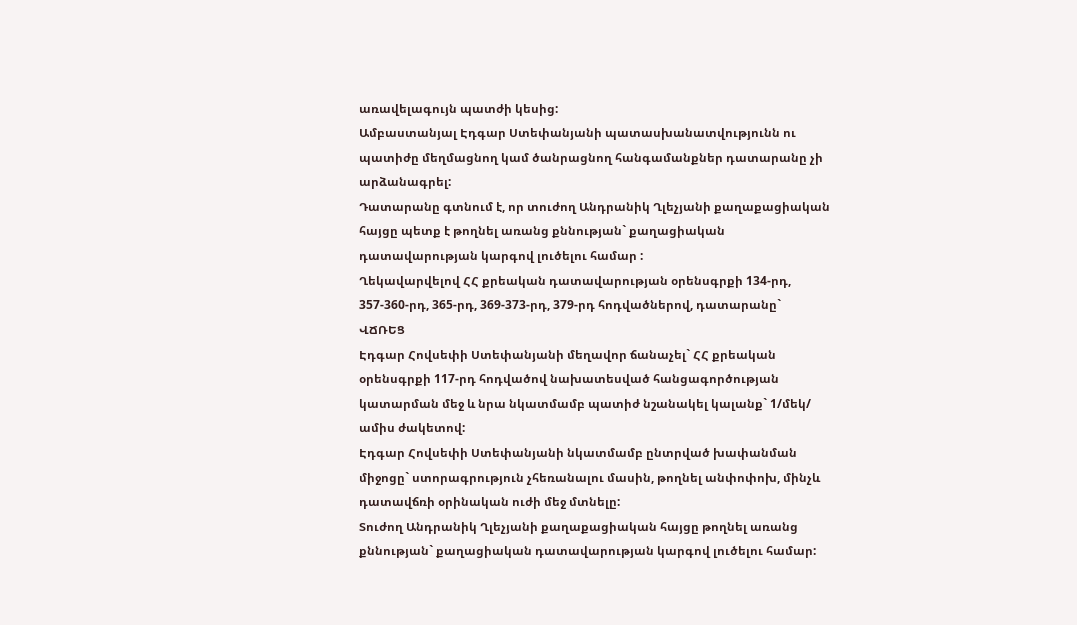առավելագույն պատժի կեսից:
Ամբաստանյալ Էդգար Ստեփանյանի պատասխանատվությունն ու պատիժը մեղմացնող կամ ծանրացնող հանգամանքներ դատարանը չի արձանագրել:
Դատարանը գտնում է, որ տուժող Անդրանիկ Ղլեչյանի քաղաքացիական հայցը պետք է թողնել առանց քննության` քաղացիական դատավարության կարգով լուծելու համար :
Ղեկավարվելով ՀՀ քրեական դատավարության օրենսգրքի 134-րդ, 357-360-րդ, 365-րդ, 369-373-րդ, 379-րդ հոդվածներով, դատարանը`
ՎՃՌԵՑ
Էդգար Հովսեփի Ստեփանյանի մեղավոր ճանաչել` ՀՀ քրեական օրենսգրքի 117-րդ հոդվածով նախատեսված հանցագործության կատարման մեջ և նրա նկատմամբ պատիժ նշանակել կալանք` 1/մեկ/ ամիս ժակետով:
Էդգար Հովսեփի Ստեփանյանի նկատմամբ ընտրված խափանման միջոցը` ստորագրություն չհեռանալու մասին, թողնել անփոփոխ, մինչև դատավճռի օրինական ուժի մեջ մտնելը:
Տուժող Անդրանիկ Ղլեչյանի քաղաքացիական հայցը թողնել առանց քննության` քաղացիական դատավարության կարգով լուծելու համար: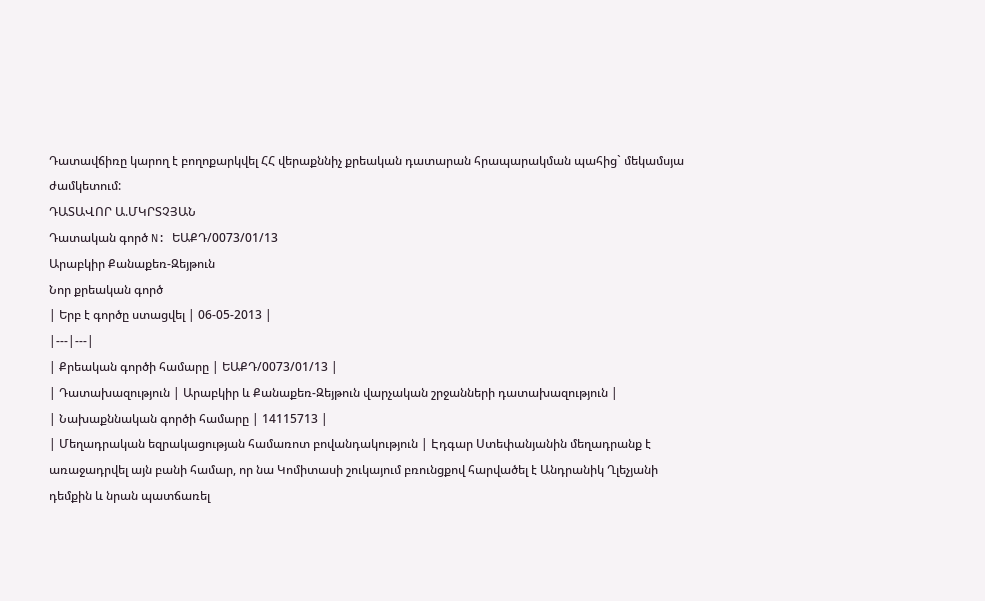Դատավճիռը կարող է բողոքարկվել ՀՀ վերաքննիչ քրեական դատարան հրապարակման պահից` մեկամսյա ժամկետում:
ԴԱՏԱՎՈՐ Ա.ՄԿՐՏՉՅԱՆ
Դատական գործ N: ԵԱՔԴ/0073/01/13
Արաբկիր Քանաքեռ-Զեյթուն
Նոր քրեական գործ
| Երբ է գործը ստացվել | 06-05-2013 |
|---|---|
| Քրեական գործի համարը | ԵԱՔԴ/0073/01/13 |
| Դատախազություն | Արաբկիր և Քանաքեռ-Զեյթուն վարչական շրջանների դատախազություն |
| Նախաքննական գործի համարը | 14115713 |
| Մեղադրական եզրակացության համառոտ բովանդակություն | Էդգար Ստեփանյանին մեղադրանք է առաջադրվել այն բանի համար, որ նա Կոմիտասի շուկայում բռունցքով հարվածել է Անդրանիկ Ղլեչյանի դեմքին և նրան պատճառել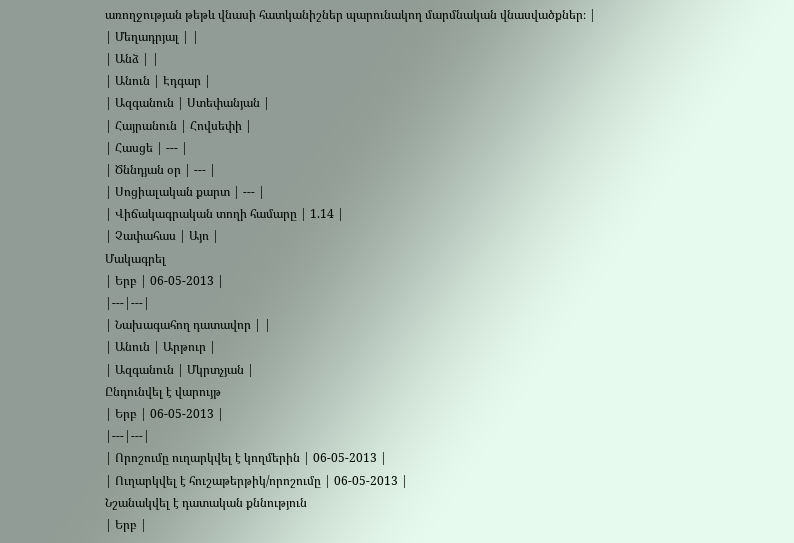առողջության թեթև վնասի հատկանիշներ պարունակող մարմնական վնասվածքներ։ |
| Մեղադրյալ | |
| Անձ | |
| Անուն | Էդգար |
| Ազգանուն | Ստեփանյան |
| Հայրանուն | Հովսեփի |
| Հասցե | --- |
| Ծննդյան օր | --- |
| Սոցիալական քարտ | --- |
| Վիճակագրական տողի համարը | 1.14 |
| Չափահաս | Այո |
Մակագրել
| Երբ | 06-05-2013 |
|---|---|
| Նախագահող դատավոր | |
| Անուն | Արթուր |
| Ազգանուն | Մկրտչյան |
Ընդունվել է վարույթ
| Երբ | 06-05-2013 |
|---|---|
| Որոշումը ուղարկվել է կողմերին | 06-05-2013 |
| Ուղարկվել է հուշաթերթիկ/որոշումը | 06-05-2013 |
Նշանակվել է դատական քննություն
| Երբ |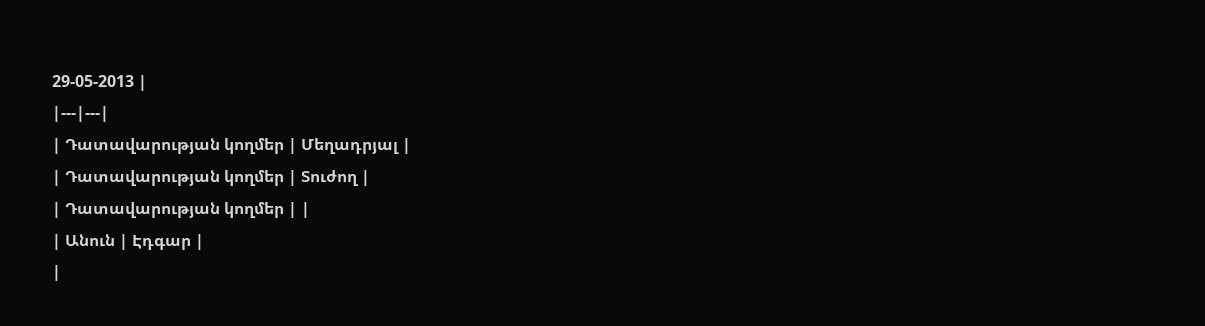29-05-2013 |
|---|---|
| Դատավարության կողմեր | Մեղադրյալ |
| Դատավարության կողմեր | Տուժող |
| Դատավարության կողմեր | |
| Անուն | Էդգար |
|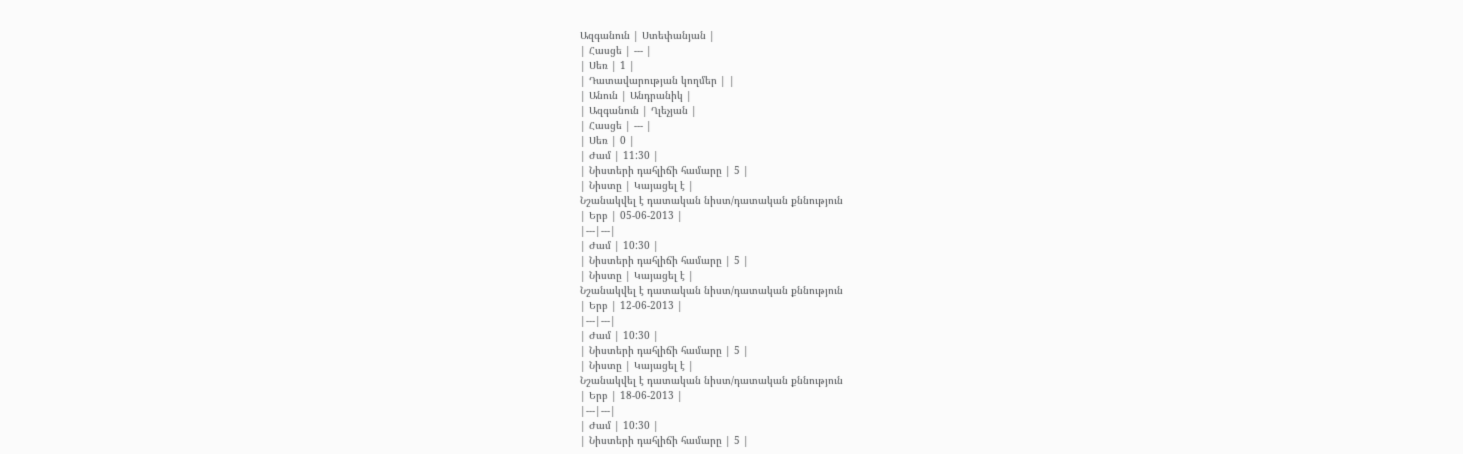Ազգանուն | Ստեփանյան |
| Հասցե | --- |
| Սեռ | 1 |
| Դատավարության կողմեր | |
| Անուն | Անդրանիկ |
| Ազգանուն | Ղլեչյան |
| Հասցե | --- |
| Սեռ | 0 |
| Ժամ | 11:30 |
| Նիստերի դահլիճի համարը | 5 |
| Նիստը | Կայացել է |
Նշանակվել է դատական նիստ/դատական քննություն
| Երբ | 05-06-2013 |
|---|---|
| Ժամ | 10:30 |
| Նիստերի դահլիճի համարը | 5 |
| Նիստը | Կայացել է |
Նշանակվել է դատական նիստ/դատական քննություն
| Երբ | 12-06-2013 |
|---|---|
| Ժամ | 10:30 |
| Նիստերի դահլիճի համարը | 5 |
| Նիստը | Կայացել է |
Նշանակվել է դատական նիստ/դատական քննություն
| Երբ | 18-06-2013 |
|---|---|
| Ժամ | 10:30 |
| Նիստերի դահլիճի համարը | 5 |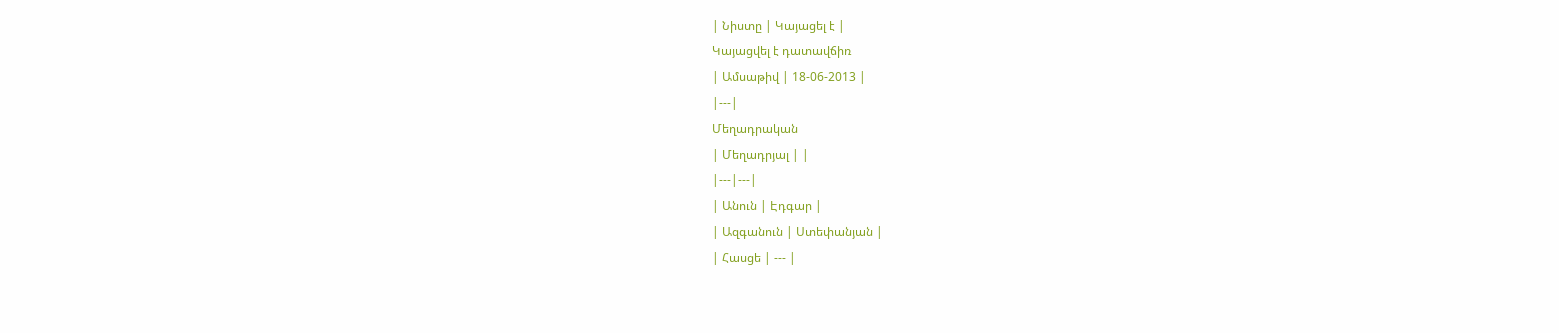| Նիստը | Կայացել է |
Կայացվել է դատավճիռ
| Ամսաթիվ | 18-06-2013 |
|---|
Մեղադրական
| Մեղադրյալ | |
|---|---|
| Անուն | Էդգար |
| Ազգանուն | Ստեփանյան |
| Հասցե | --- |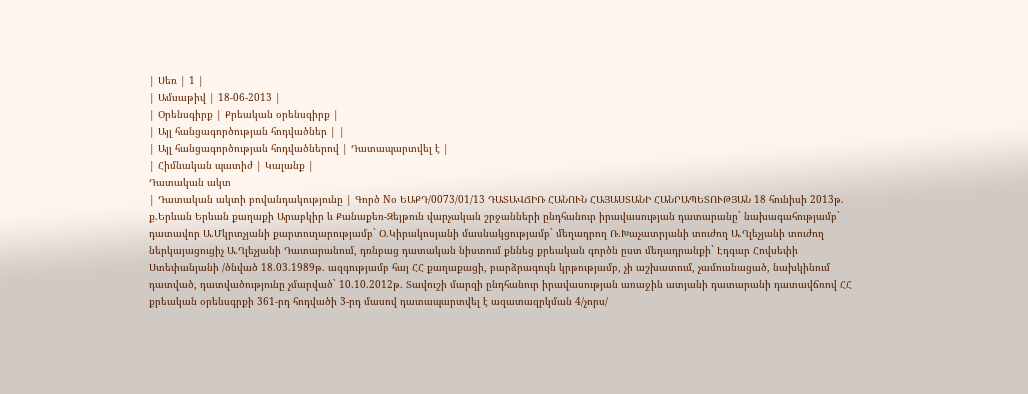| Սեռ | 1 |
| Ամսաթիվ | 18-06-2013 |
| Օրենսգիրք | Քրեական օրենսգիրք |
| Այլ հանցագործության հոդվածներ | |
| Այլ հանցագործության հոդվածներով | Դատապարտվել է |
| Հիմնական պատիժ | Կալանք |
Դատական ակտ
| Դատական ակտի բովանդակությունը | Գործ Nօ ԵԱՔԴ/0073/01/13 ԴԱՏԱՎՃԻՌ ՀԱՆՈՒՆ ՀԱՅԱՍՏԱՆԻ ՀԱՆՐԱՊԵՏՈՒԹՅԱՆ 18 հունիսի 2013թ. ք.Երևան Երևան քաղաքի Արաբկիր և Քանաքեռ-Զեյթուն վարչական շրջանների ընդհանուր իրավասության դատարանը` նախագահությամբ` դատավոր Ա.Մկրտչյանի քարտուղարությամբ` Օ.Կիրակոսյանի մասնակցությամբ` մեղադրող Ռ.Խաչատրյանի տուժող Ա.Ղլեչյանի տուժող ներկայացուցիչ Ա.Ղլեչյանի Դատարանում, դռնբաց դատական նիստում քննեց քրեական գործն ըստ մեղադրանքի` Էդգար Հովսեփի Ստեփանյանի /ծնված 18.03.1989թ. ազգությամբ հայ ՀՀ քաղաքացի, բարձրագույն կրթությամբ, չի աշխատում, չամուսնացած, նախկինում դատված, դատվածությունը չմարված` 10.10.2012թ. Տավուշի մարզի ընդհանուր իրավասության առաջին ատյանի դատարանի դատավճռով ՀՀ քրեական օրենսգրքի 361-րդ հոդվածի 3-րդ մասով դատապարտվել է ազատազրկման 4/չորս/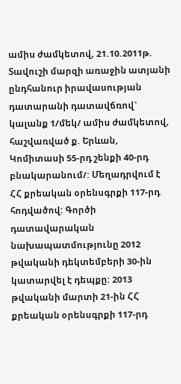ամիս ժամկետով, 21.10.2011թ. Տավուշի մարզի առաջին ատյանի ընդհանուր իրավասության դատարանի դատավճռով` կալանք 1/մեկ/ ամիս ժամկետով, հաշվառված ք. Երևան, Կոմիտասի 55-րդ շենքի 40-րդ բնակարանում/: Մեղադրվում է ՀՀ քրեական օրենսգրքի 117-րդ հոդվածով: Գործի դատավարական նախապատմությունը 2012 թվականի դեկտեմբերի 30-ին կատարվել է դեպքը: 2013 թվականի մարտի 21-ին ՀՀ քրեական օրենսգրքի 117-րդ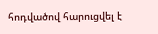հոդվածով հարուցվել է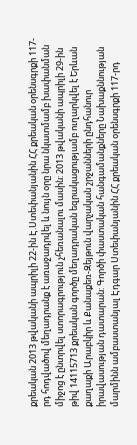քրեական 2013 թվականի ապրիլի 22-ին Է.Ստեփանյանին ՀՀ քրեական օրենսգրքի 117-րդ հոդվածով մեղադրանք է առաջադրվել և նույն օրը նրա նկատմամբ խափանման միջոց է ընտրվել ստորագրություն չհեռանալու մասին: 2013 թվականի ապրիլի 29-ին թիվ 14115713 քրեական գործը մեղադրական եզրակացությամբ ուղարկվել է Երևան քաղաքի Արաբկիր և Քանաքեռ-Զեյթուն վարչական շրջանների ընդհանուր իրավասության դատարան: Գործի փաստական հանգամանքները Նախաքննության մարմինն ամբաստանյալ Էդգար Ստեփանյանին ՀՀ քրեական օրենսգրքի 117-րդ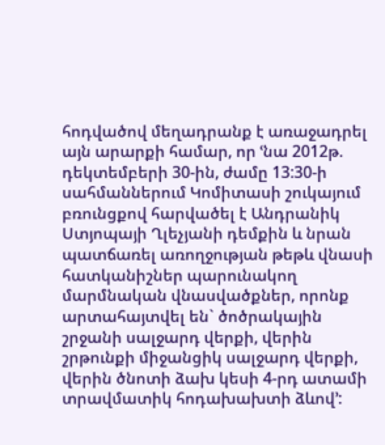հոդվածով մեղադրանք է առաջադրել այն արարքի համար, որ ՙնա 2012թ. դեկտեմբերի 30-ին, ժամը 13:30-ի սահմաններում Կոմիտասի շուկայում բռունցքով հարվածել է Անդրանիկ Ստյոպայի Ղլեչյանի դեմքին և նրան պատճառել առողջության թեթև վնասի հատկանիշներ պարունակող մարմնական վնասվածքներ, որոնք արտահայտվել են` ծոծրակային շրջանի սալջարդ վերքի, վերին շրթունքի միջանցիկ սալջարդ վերքի, վերին ծնոտի ձախ կեսի 4-րդ ատամի տրավմատիկ հոդախախտի ձևով՚: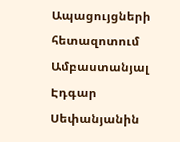Ապացույցների հետազոտում Ամբաստանյալ Էդգար Սեփանյանին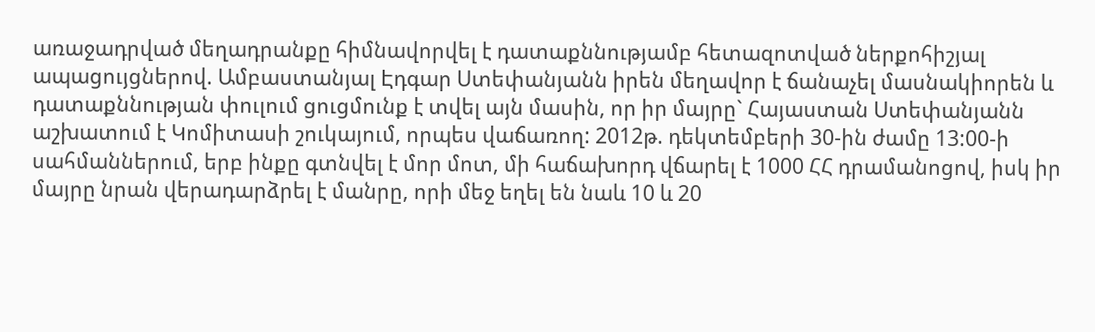առաջադրված մեղադրանքը հիմնավորվել է դատաքննությամբ հետազոտված ներքոհիշյալ ապացույցներով. Ամբաստանյալ Էդգար Ստեփանյանն իրեն մեղավոր է ճանաչել մասնակիորեն և դատաքննության փուլում ցուցմունք է տվել այն մասին, որ իր մայրը` Հայաստան Ստեփանյանն աշխատում է Կոմիտասի շուկայում, որպես վաճառող: 2012թ. դեկտեմբերի 30-ին ժամը 13:00-ի սահմաններում, երբ ինքը գտնվել է մոր մոտ, մի հաճախորդ վճարել է 1000 ՀՀ դրամանոցով, իսկ իր մայրը նրան վերադարձրել է մանրը, որի մեջ եղել են նաև 10 և 20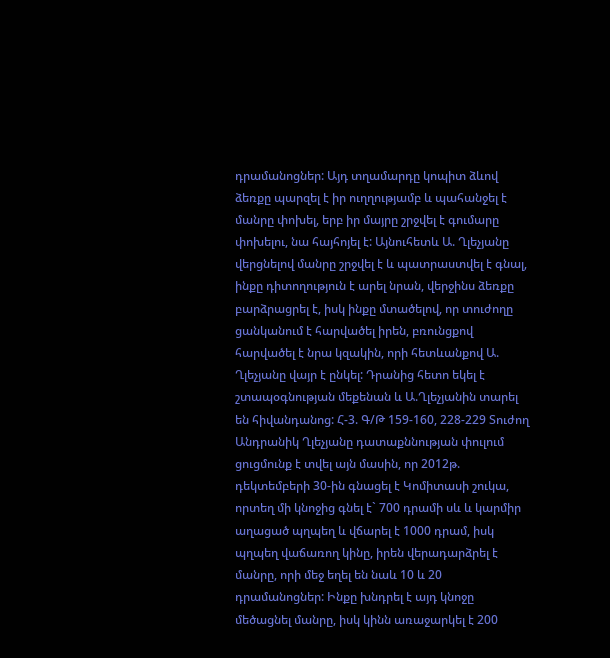դրամանոցներ: Այդ տղամարդը կոպիտ ձևով ձեռքը պարզել է իր ուղղությամբ և պահանջել է մանրը փոխել, երբ իր մայրը շրջվել է գումարը փոխելու, նա հայհոյել է: Այնուհետև Ա. Ղլեչյանը վերցնելով մանրը շրջվել է և պատրաստվել է գնալ, ինքը դիտողություն է արել նրան, վերջինս ձեռքը բարձրացրել է, իսկ ինքը մտածելով, որ տուժողը ցանկանում է հարվածել իրեն, բռունցքով հարվածել է նրա կզակին, որի հետևանքով Ա. Ղլեչյանը վայր է ընկել: Դրանից հետո եկել է շտապօգնության մեքենան և Ա.Ղլեչյանին տարել են հիվանդանոց: Հ-3. Գ/Թ 159-160, 228-229 Տուժող Անդրանիկ Ղլեչյանը դատաքննության փուլում ցուցմունք է տվել այն մասին, որ 2012թ. դեկտեմբերի 30-ին գնացել է Կոմիտասի շուկա, որտեղ մի կնոջից գնել է` 700 դրամի սև և կարմիր աղացած պղպեղ և վճարել է 1000 դրամ, իսկ պղպեղ վաճառող կինը, իրեն վերադարձրել է մանրը, որի մեջ եղել են նաև 10 և 20 դրամանոցներ: Ինքը խնդրել է այդ կնոջը մեծացնել մանրը, իսկ կինն առաջարկել է 200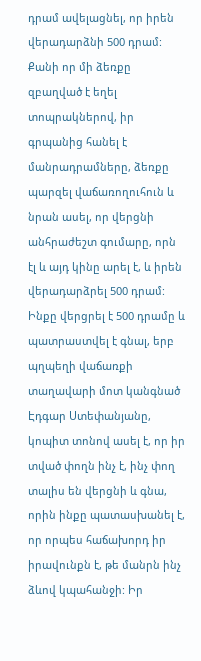դրամ ավելացնել, որ իրեն վերադարձնի 500 դրամ: Քանի որ մի ձեռքը զբաղված է եղել տոպրակներով, իր գրպանից հանել է մանրադրամները, ձեռքը պարզել վաճառողուհուն և նրան ասել, որ վերցնի անհրաժեշտ գումարը, որն էլ և այդ կինը արել է, և իրեն վերադարձրել 500 դրամ: Ինքը վերցրել է 500 դրամը և պատրաստվել է գնալ, երբ պղպեղի վաճառքի տաղավարի մոտ կանգնած Էդգար Ստեփանյանը, կոպիտ տոնով ասել է, որ իր տված փողն ինչ է, ինչ փող տալիս են վերցնի և գնա, որին ինքը պատասխանել է, որ որպես հաճախորդ իր իրավունքն է, թե մանրն ինչ ձևով կպահանջի: Իր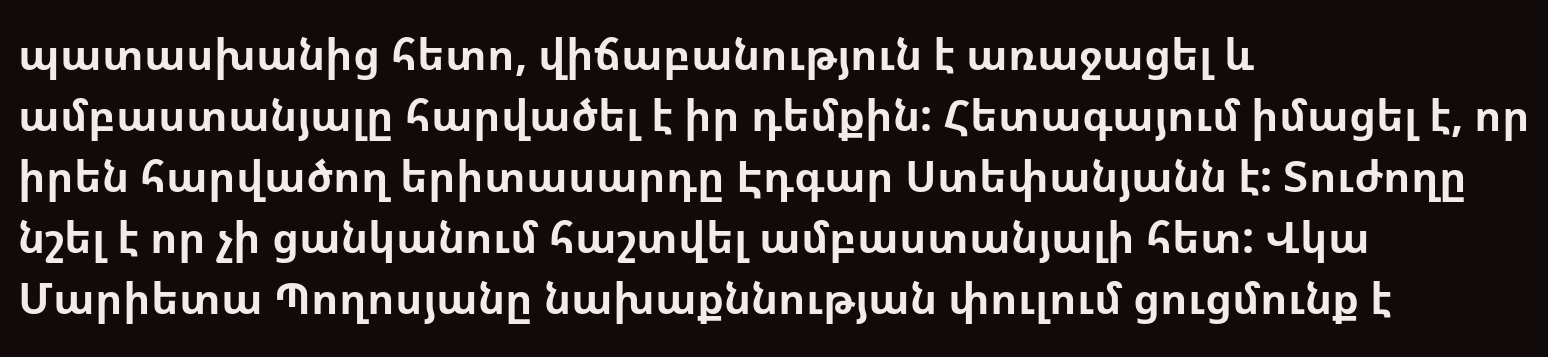պատասխանից հետո, վիճաբանություն է առաջացել և ամբաստանյալը հարվածել է իր դեմքին: Հետագայում իմացել է, որ իրեն հարվածող երիտասարդը Էդգար Ստեփանյանն է: Տուժողը նշել է որ չի ցանկանում հաշտվել ամբաստանյալի հետ: Վկա Մարիետա Պողոսյանը նախաքննության փուլում ցուցմունք է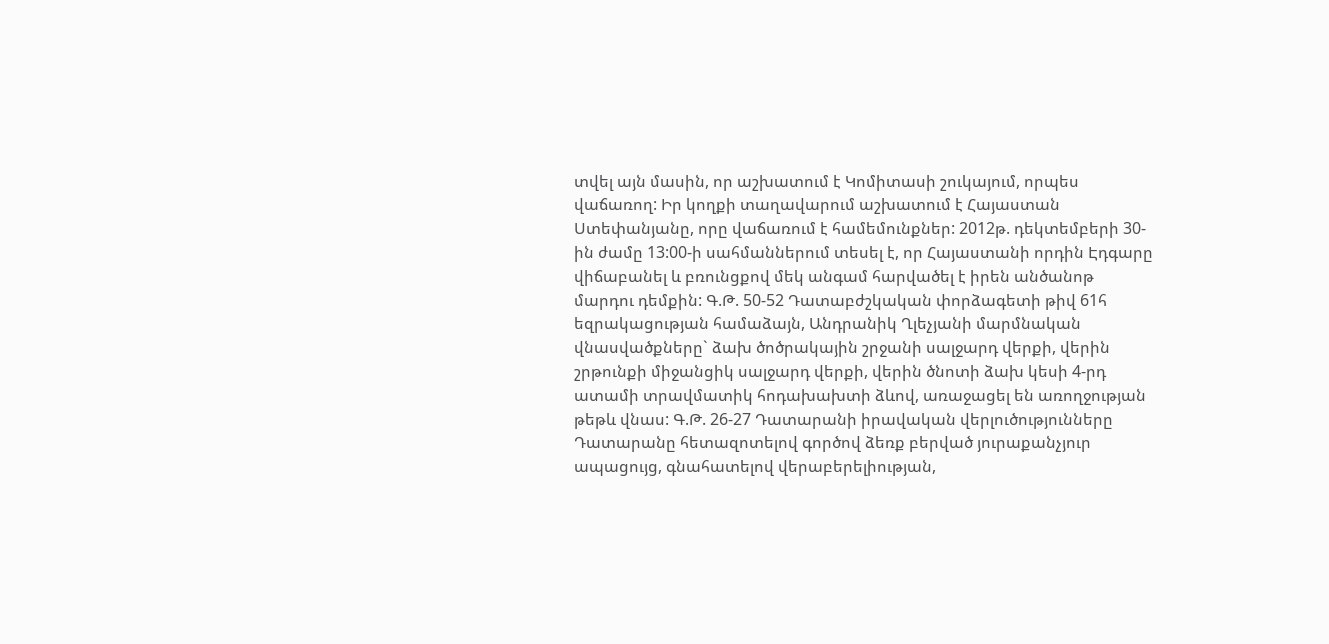տվել այն մասին, որ աշխատում է Կոմիտասի շուկայում, որպես վաճառող: Իր կողքի տաղավարում աշխատում է Հայաստան Ստեփանյանը, որը վաճառում է համեմունքներ: 2012թ. դեկտեմբերի 30-ին ժամը 13:00-ի սահմաններում տեսել է, որ Հայաստանի որդին Էդգարը վիճաբանել և բռունցքով մեկ անգամ հարվածել է իրեն անծանոթ մարդու դեմքին: Գ.Թ. 50-52 Դատաբժշկական փորձագետի թիվ 61հ եզրակացության համաձայն, Անդրանիկ Ղլեչյանի մարմնական վնասվածքները` ձախ ծոծրակային շրջանի սալջարդ վերքի, վերին շրթունքի միջանցիկ սալջարդ վերքի, վերին ծնոտի ձախ կեսի 4-րդ ատամի տրավմատիկ հոդախախտի ձևով, առաջացել են առողջության թեթև վնաս: Գ.Թ. 26-27 Դատարանի իրավական վերլուծությունները Դատարանը հետազոտելով գործով ձեռք բերված յուրաքանչյուր ապացույց, գնահատելով վերաբերելիության,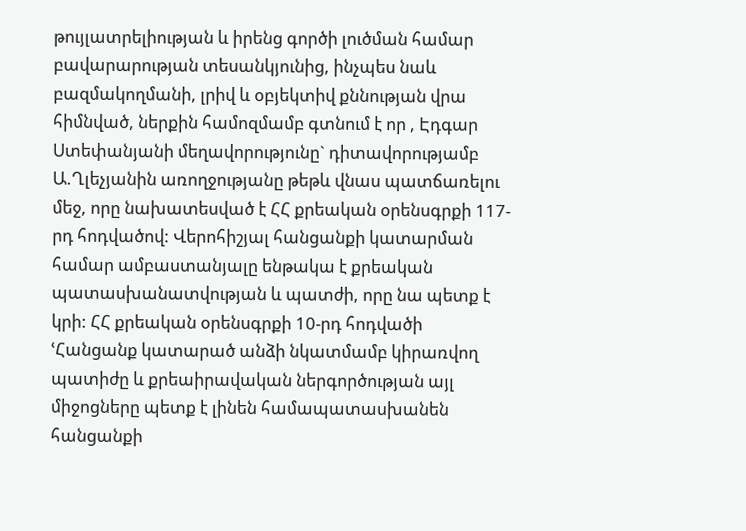թույլատրելիության և իրենց գործի լուծման համար բավարարության տեսանկյունից, ինչպես նաև բազմակողմանի, լրիվ և օբյեկտիվ քննության վրա հիմնված, ներքին համոզմամբ գտնում է որ , Էդգար Ստեփանյանի մեղավորությունը` դիտավորությամբ Ա.Ղլեչյանին առողջությանը թեթև վնաս պատճառելու մեջ, որը նախատեսված է ՀՀ քրեական օրենսգրքի 117-րդ հոդվածով: Վերոհիշյալ հանցանքի կատարման համար ամբաստանյալը ենթակա է քրեական պատասխանատվության և պատժի, որը նա պետք է կրի: ՀՀ քրեական օրենսգրքի 10-րդ հոդվածի ՙՀանցանք կատարած անձի նկատմամբ կիրառվող պատիժը և քրեաիրավական ներգործության այլ միջոցները պետք է լինեն համապատասխանեն հանցանքի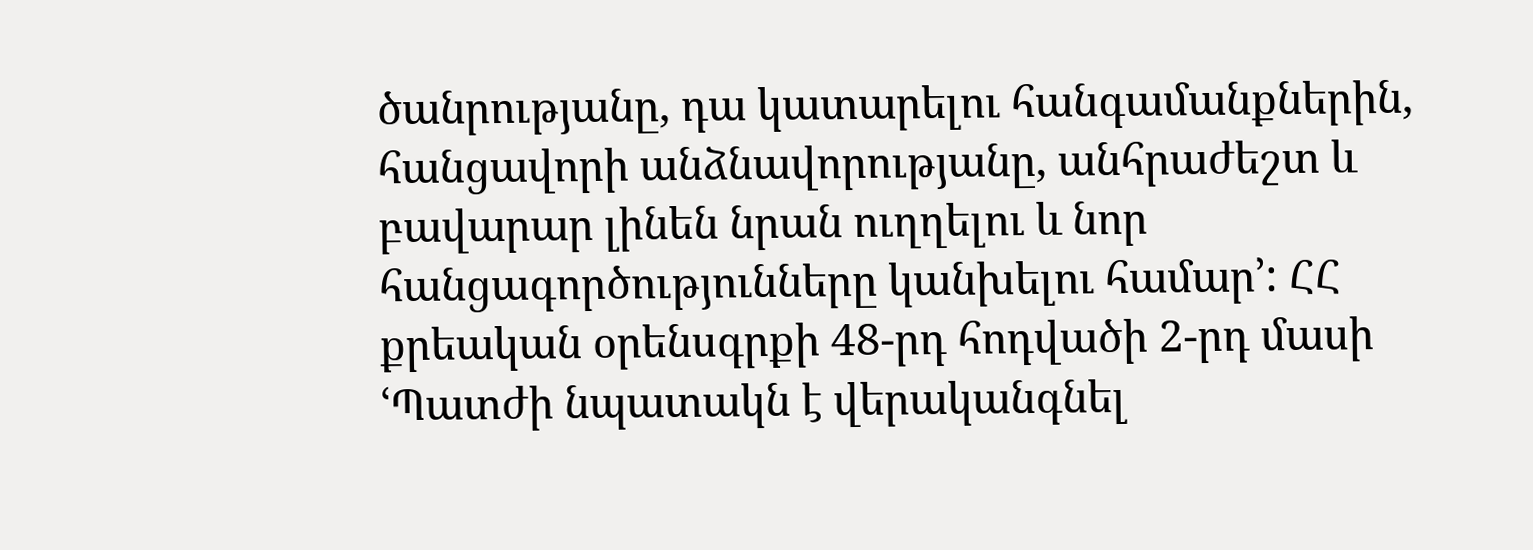ծանրությանը, դա կատարելու հանգամանքներին, հանցավորի անձնավորությանը, անհրաժեշտ և բավարար լինեն նրան ուղղելու և նոր հանցագործությունները կանխելու համար՚: ՀՀ քրեական օրենսգրքի 48-րդ հոդվածի 2-րդ մասի ՙՊատժի նպատակն է վերականգնել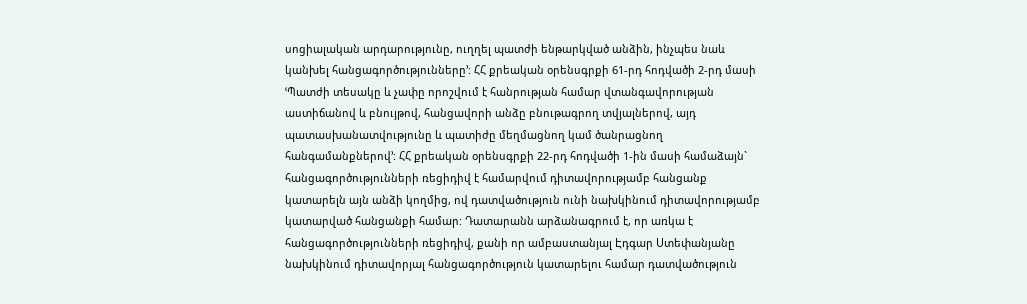սոցիալական արդարությունը, ուղղել պատժի ենթարկված անձին, ինչպես նաև կանխել հանցագործությունները՚: ՀՀ քրեական օրենսգրքի 61-րդ հոդվածի 2-րդ մասի ՙՊատժի տեսակը և չափը որոշվում է հանրության համար վտանգավորության աստիճանով և բնույթով, հանցավորի անձը բնութագրող տվյալներով, այդ պատասխանատվությունը և պատիժը մեղմացնող կամ ծանրացնող հանգամանքներով՚: ՀՀ քրեական օրենսգրքի 22-րդ հոդվածի 1-ին մասի համաձայն` հանցագործությունների ռեցիդիվ է համարվում դիտավորությամբ հանցանք կատարելն այն անձի կողմից, ով դատվածություն ունի նախկինում դիտավորությամբ կատարված հանցանքի համար: Դատարանն արձանագրում է, որ առկա է հանցագործությունների ռեցիդիվ, քանի որ ամբաստանյալ Էդգար Ստեփանյանը նախկինում դիտավորյալ հանցագործություն կատարելու համար դատվածություն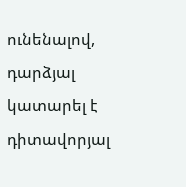ունենալով, դարձյալ կատարել է դիտավորյալ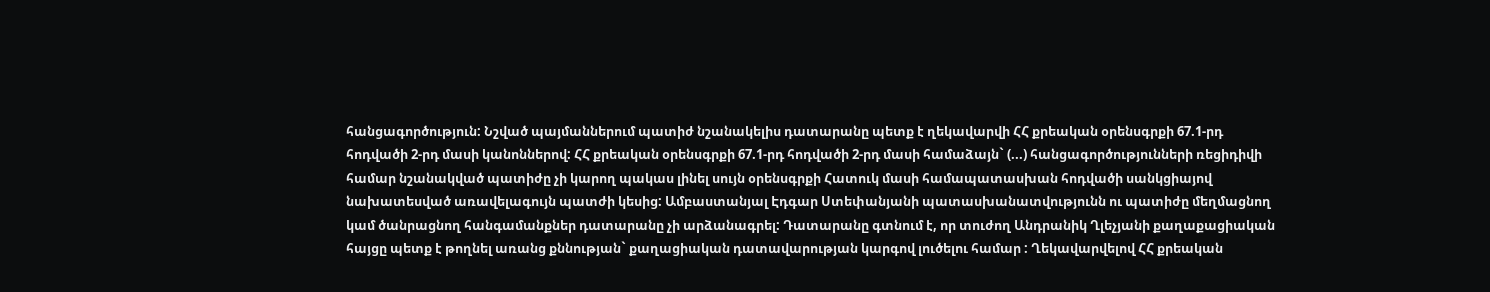հանցագործություն: Նշված պայմաններում պատիժ նշանակելիս դատարանը պետք է ղեկավարվի ՀՀ քրեական օրենսգրքի 67.1-րդ հոդվածի 2-րդ մասի կանոններով: ՀՀ քրեական օրենսգրքի 67.1-րդ հոդվածի 2-րդ մասի համաձայն` (...) հանցագործությունների ռեցիդիվի համար նշանակված պատիժը չի կարող պակաս լինել սույն օրենսգրքի Հատուկ մասի համապատասխան հոդվածի սանկցիայով նախատեսված առավելագույն պատժի կեսից: Ամբաստանյալ Էդգար Ստեփանյանի պատասխանատվությունն ու պատիժը մեղմացնող կամ ծանրացնող հանգամանքներ դատարանը չի արձանագրել: Դատարանը գտնում է, որ տուժող Անդրանիկ Ղլեչյանի քաղաքացիական հայցը պետք է թողնել առանց քննության` քաղացիական դատավարության կարգով լուծելու համար : Ղեկավարվելով ՀՀ քրեական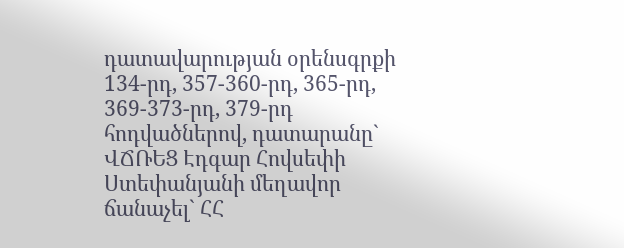դատավարության օրենսգրքի 134-րդ, 357-360-րդ, 365-րդ, 369-373-րդ, 379-րդ հոդվածներով, դատարանը` ՎՃՌԵՑ Էդգար Հովսեփի Ստեփանյանի մեղավոր ճանաչել` ՀՀ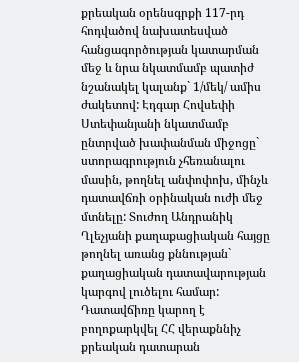քրեական օրենսգրքի 117-րդ հոդվածով նախատեսված հանցագործության կատարման մեջ և նրա նկատմամբ պատիժ նշանակել կալանք` 1/մեկ/ ամիս ժակետով: Էդգար Հովսեփի Ստեփանյանի նկատմամբ ընտրված խափանման միջոցը` ստորագրություն չհեռանալու մասին, թողնել անփոփոխ, մինչև դատավճռի օրինական ուժի մեջ մտնելը: Տուժող Անդրանիկ Ղլեչյանի քաղաքացիական հայցը թողնել առանց քննության` քաղացիական դատավարության կարգով լուծելու համար: Դատավճիռը կարող է բողոքարկվել ՀՀ վերաքննիչ քրեական դատարան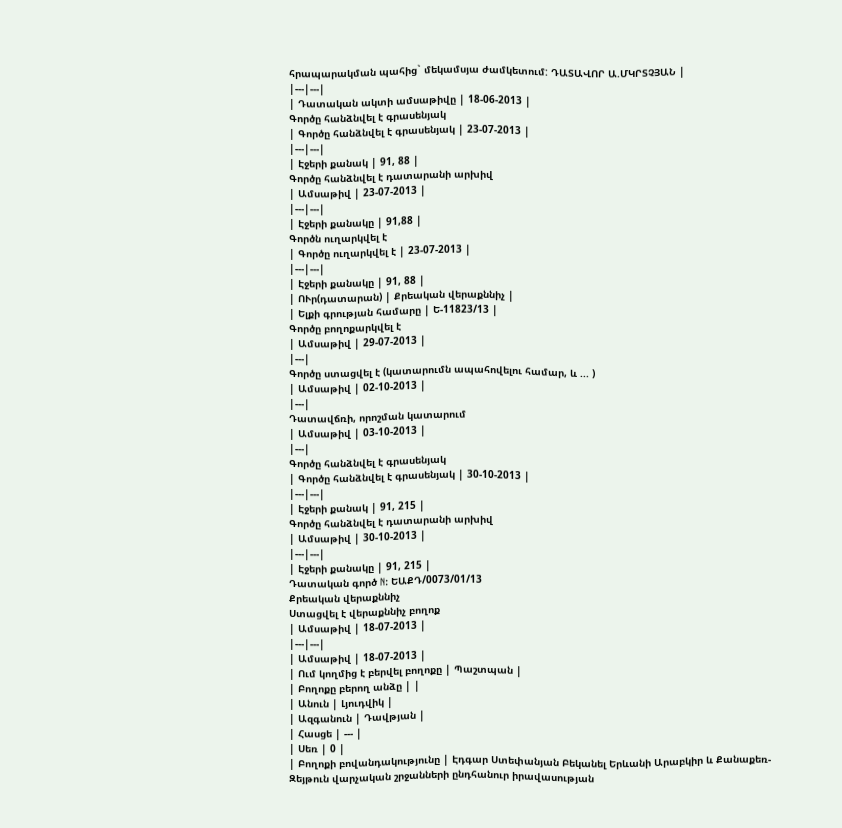հրապարակման պահից` մեկամսյա ժամկետում: ԴԱՏԱՎՈՐ Ա.ՄԿՐՏՉՅԱՆ |
|---|---|
| Դատական ակտի ամսաթիվը | 18-06-2013 |
Գործը հանձնվել է գրասենյակ
| Գործը հանձնվել է գրասենյակ | 23-07-2013 |
|---|---|
| Էջերի քանակ | 91, 88 |
Գործը հանձնվել է դատարանի արխիվ
| Ամսաթիվ | 23-07-2013 |
|---|---|
| Էջերի քանակը | 91,88 |
Գործն ուղարկվել է
| Գործը ուղարկվել է | 23-07-2013 |
|---|---|
| Էջերի քանակը | 91, 88 |
| ՈՒր(դատարան) | Քրեական վերաքննիչ |
| Ելքի գրության համարը | Ե-11823/13 |
Գործը բողոքարկվել է
| Ամսաթիվ | 29-07-2013 |
|---|
Գործը ստացվել է (կատարումն ապահովելու համար, և ... )
| Ամսաթիվ | 02-10-2013 |
|---|
Դատավճռի, որոշման կատարում
| Ամսաթիվ | 03-10-2013 |
|---|
Գործը հանձնվել է գրասենյակ
| Գործը հանձնվել է գրասենյակ | 30-10-2013 |
|---|---|
| Էջերի քանակ | 91, 215 |
Գործը հանձնվել է դատարանի արխիվ
| Ամսաթիվ | 30-10-2013 |
|---|---|
| Էջերի քանակը | 91, 215 |
Դատական գործ N: ԵԱՔԴ/0073/01/13
Քրեական վերաքննիչ
Ստացվել է վերաքննիչ բողոք
| Ամսաթիվ | 18-07-2013 |
|---|---|
| Ամսաթիվ | 18-07-2013 |
| Ում կողմից է բերվել բողոքը | Պաշտպան |
| Բողոքը բերող անձը | |
| Անուն | Լյուդվիկ |
| Ազգանուն | Դավթյան |
| Հասցե | --- |
| Սեռ | 0 |
| Բողոքի բովանդակությունը | Էդգար Ստեփանյան Բեկանել Երևանի Արաբկիր և Քանաքեռ-Զեյթուն վարչական շրջանների ընդհանուր իրավասության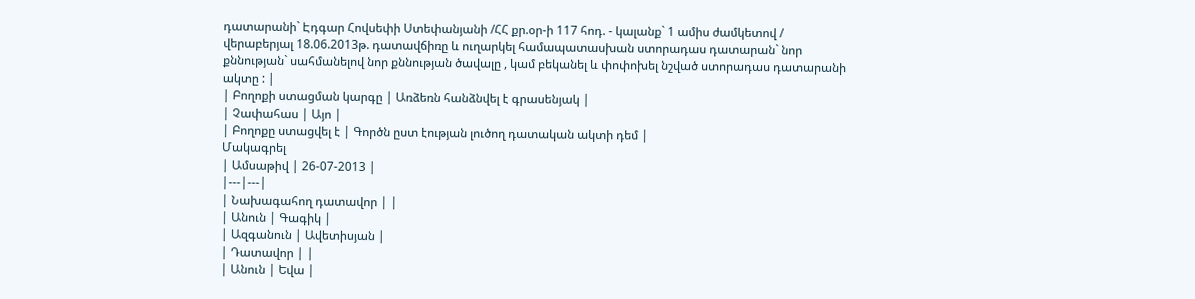դատարանի` Էդգար Հովսեփի Ստեփանյանի /ՀՀ քր.օր-ի 117 հոդ. - կալանք` 1 ամիս ժամկետով / վերաբերյալ 18.06.2013թ. դատավճիռը և ուղարկել համապատասխան ստորադաս դատարան` նոր քննության` սահմանելով նոր քննության ծավալը , կամ բեկանել և փոփոխել նշված ստորադաս դատարանի ակտը : |
| Բողոքի ստացման կարգը | Առձեռն հանձնվել է գրասենյակ |
| Չափահաս | Այո |
| Բողոքը ստացվել է | Գործն ըստ էության լուծող դատական ակտի դեմ |
Մակագրել
| Ամսաթիվ | 26-07-2013 |
|---|---|
| Նախագահող դատավոր | |
| Անուն | Գագիկ |
| Ազգանուն | Ավետիսյան |
| Դատավոր | |
| Անուն | Եվա |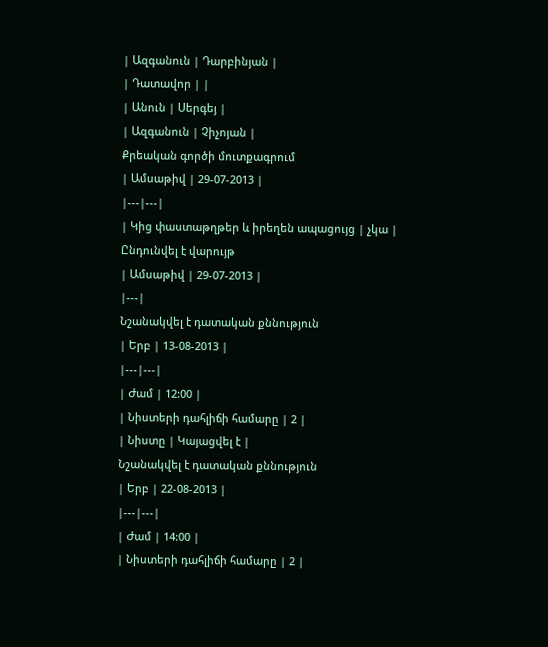| Ազգանուն | Դարբինյան |
| Դատավոր | |
| Անուն | Սերգեյ |
| Ազգանուն | Չիչոյան |
Քրեական գործի մուտքագրում
| Ամսաթիվ | 29-07-2013 |
|---|---|
| Կից փաստաթղթեր և իրեղեն ապացույց | չկա |
Ընդունվել է վարույթ
| Ամսաթիվ | 29-07-2013 |
|---|
Նշանակվել է դատական քննություն
| Երբ | 13-08-2013 |
|---|---|
| Ժամ | 12:00 |
| Նիստերի դահլիճի համարը | 2 |
| Նիստը | Կայացվել է |
Նշանակվել է դատական քննություն
| Երբ | 22-08-2013 |
|---|---|
| Ժամ | 14:00 |
| Նիստերի դահլիճի համարը | 2 |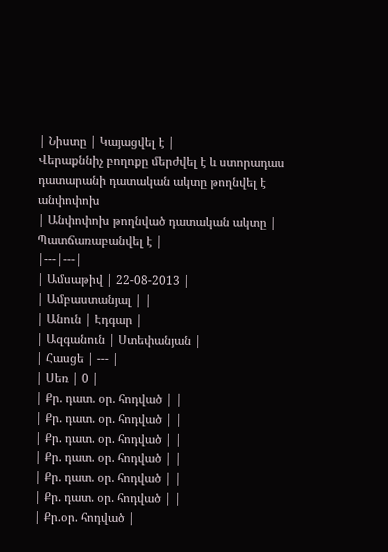| Նիստը | Կայացվել է |
Վերաքննիչ բողոքը մերժվել է և ստորադաս դատարանի դատական ակտը թողնվել է անփոփոխ
| Անփոփոխ թողնված դատական ակտը | Պատճառաբանվել է |
|---|---|
| Ամսաթիվ | 22-08-2013 |
| Ամբաստանյալ | |
| Անուն | Էդգար |
| Ազգանուն | Ստեփանյան |
| Հասցե | --- |
| Սեռ | 0 |
| Քր. դատ. օր. հոդված | |
| Քր. դատ. օր. հոդված | |
| Քր. դատ. օր. հոդված | |
| Քր. դատ. օր. հոդված | |
| Քր. դատ. օր. հոդված | |
| Քր. դատ. օր. հոդված | |
| Քր.օր. հոդված |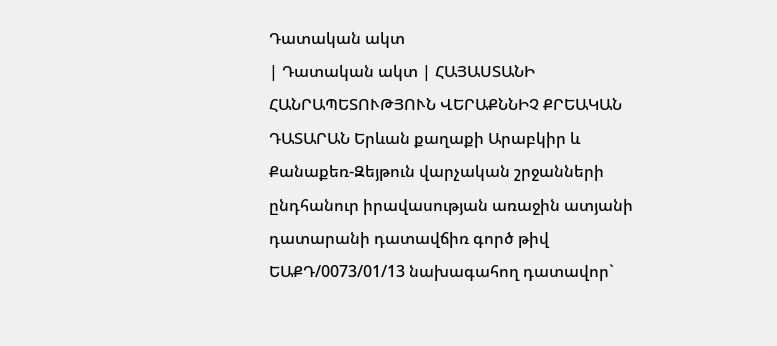Դատական ակտ
| Դատական ակտ | ՀԱՅԱՍՏԱՆԻ ՀԱՆՐԱՊԵՏՈՒԹՅՈՒՆ ՎԵՐԱՔՆՆԻՉ ՔՐԵԱԿԱՆ ԴԱՏԱՐԱՆ Երևան քաղաքի Արաբկիր և Քանաքեռ-Զեյթուն վարչական շրջանների ընդհանուր իրավասության առաջին ատյանի դատարանի դատավճիռ գործ թիվ ԵԱՔԴ/0073/01/13 նախագահող դատավոր`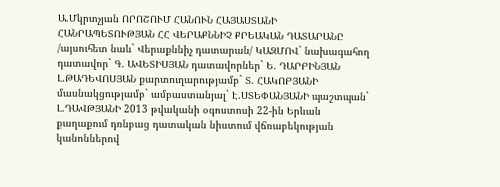Ա.Մկրտչյան ՈՐՈՇՈՒՄ ՀԱՆՈՒՆ ՀԱՅԱՍՏԱՆԻ ՀԱՆՐԱՊԵՏՈՒԹՅԱՆ ՀՀ ՎԵՐԱՔՆՆԻՉ ՔՐԵԱԿԱՆ ԴԱՏԱՐԱՆԸ /այսուհետ նաև` Վերաքննիչ դատարան/ ԿԱԶՄՈՎ` նախագահող դատավոր` Գ. ԱՎԵՏԻՍՅԱՆ դատավորներ` Ե. ԴԱՐԲԻՆՅԱՆ Լ.ԹԱԴԵՎՈՍՅԱՆ քարտուղարությամբ` Տ. ՀԱԿՈԲՅԱՆԻ մասնակցությամբ` ամբաստանյալ` Է.ՍՏԵՓԱՆՅԱՆԻ պաշտպան` Լ.ԴԱՎԹՅԱՆԻ 2013 թվականի օգոստոսի 22-ին Երևան քաղաքում դռնբաց դատական նիստում վճռաբեկության կանոններով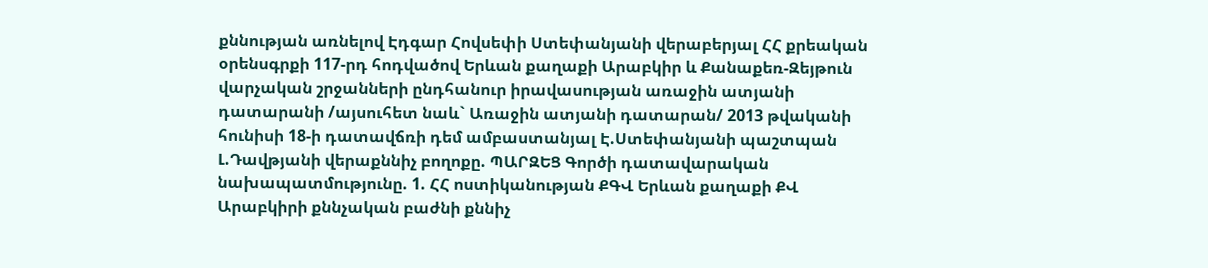քննության առնելով Էդգար Հովսեփի Ստեփանյանի վերաբերյալ ՀՀ քրեական օրենսգրքի 117-րդ հոդվածով Երևան քաղաքի Արաբկիր և Քանաքեռ-Զեյթուն վարչական շրջանների ընդհանուր իրավասության առաջին ատյանի դատարանի /այսուհետ նաև` Առաջին ատյանի դատարան/ 2013 թվականի հունիսի 18-ի դատավճռի դեմ ամբաստանյալ Է.Ստեփանյանի պաշտպան Լ.Դավթյանի վերաքննիչ բողոքը. ՊԱՐԶԵՑ Գործի դատավարական նախապատմությունը. 1. ՀՀ ոստիկանության ՔԳՎ Երևան քաղաքի ՔՎ Արաբկիրի քննչական բաժնի քննիչ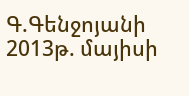Գ.Գենջոյանի 2013թ. մայիսի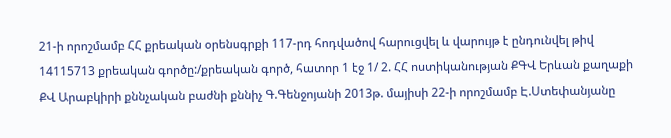21-ի որոշմամբ ՀՀ քրեական օրենսգրքի 117-րդ հոդվածով հարուցվել և վարույթ է ընդունվել թիվ 14115713 քրեական գործը:/քրեական գործ, հատոր 1 էջ 1/ 2. ՀՀ ոստիկանության ՔԳՎ Երևան քաղաքի ՔՎ Արաբկիրի քննչական բաժնի քննիչ Գ.Գենջոյանի 2013թ. մայիսի 22-ի որոշմամբ Է.Ստեփանյանը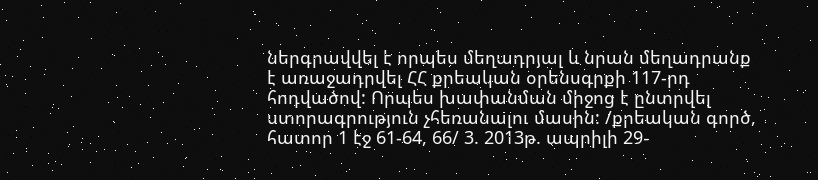ներգրավվել է որպես մեղադրյալ և նրան մեղադրանք է առաջադրվել ՀՀ քրեական օրենսգրքի 117-րդ հոդվածով: Որպես խափանման միջոց է ընտրվել ստորագրություն չհեռանալու մասին: /քրեական գործ, հատոր 1 էջ 61-64, 66/ 3. 2013թ. ապրիլի 29-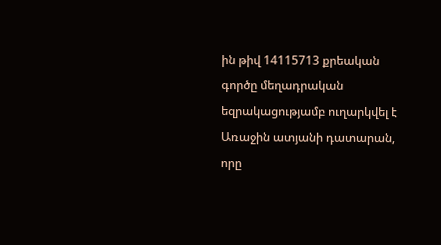ին թիվ 14115713 քրեական գործը մեղադրական եզրակացությամբ ուղարկվել է Առաջին ատյանի դատարան, որը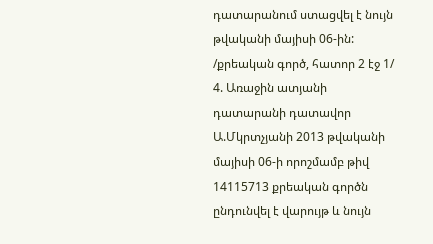դատարանում ստացվել է նույն թվականի մայիսի 06-ին: /քրեական գործ, հատոր 2 էջ 1/ 4. Առաջին ատյանի դատարանի դատավոր Ա.Մկրտչյանի 2013 թվականի մայիսի 06-ի որոշմամբ թիվ 14115713 քրեական գործն ընդունվել է վարույթ և նույն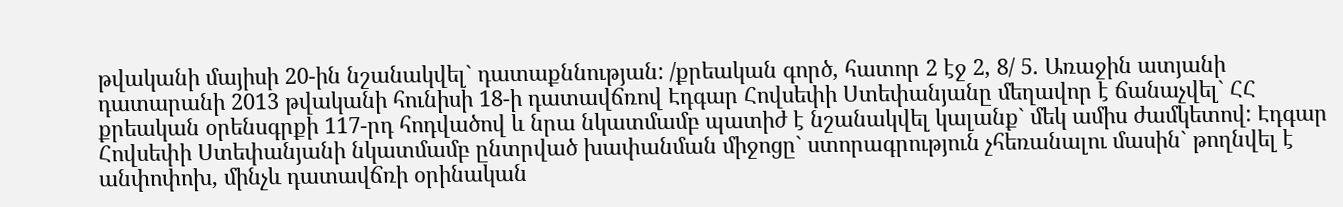թվականի մայիսի 20-ին նշանակվել` դատաքննության: /քրեական գործ, հատոր 2 էջ 2, 8/ 5. Առաջին ատյանի դատարանի 2013 թվականի հունիսի 18-ի դատավճռով Էդգար Հովսեփի Ստեփանյանը մեղավոր է ճանաչվել` ՀՀ քրեական օրենսգրքի 117-րդ հոդվածով և նրա նկատմամբ պատիժ է նշանակվել կալանք` մեկ ամիս ժամկետով: Էդգար Հովսեփի Ստեփանյանի նկատմամբ ընտրված խափանման միջոցը` ստորագրություն չհեռանալու մասին` թողնվել է անփոփոխ, մինչև դատավճռի օրինական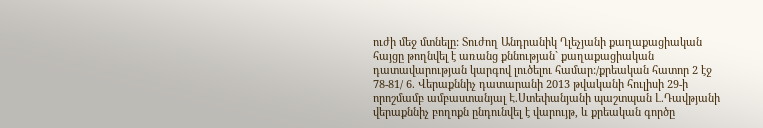ուժի մեջ մտնելը: Տուժող Անդրանիկ Ղլեչյանի քաղաքացիական հայցը թողնվել է առանց քննության` քաղաքացիական դատավարության կարգով լուծելու համար:/քրեական հատոր 2 էջ 78-81/ 6. Վերաքննիչ դատարանի 2013 թվականի հուլիսի 29-ի որոշմամբ ամբաստանյալ Է.Ստեփանյանի պաշտպան Լ.Դավթյանի վերաքննիչ բողոքն ընդունվել է վարույթ, և քրեական գործը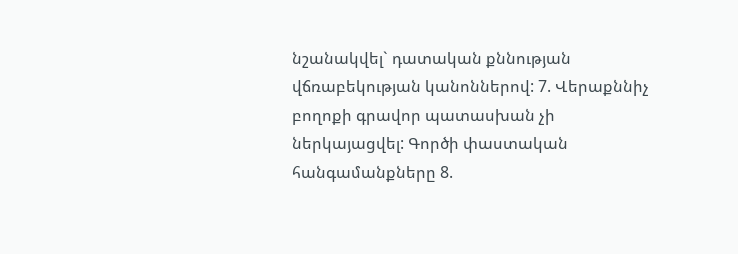նշանակվել` դատական քննության վճռաբեկության կանոններով: 7. Վերաքննիչ բողոքի գրավոր պատասխան չի ներկայացվել: Գործի փաստական հանգամանքները 8.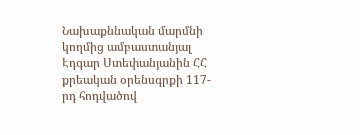Նախաքննական մարմնի կողմից ամբաստանյալ Էդգար Ստեփանյանին ՀՀ քրեական օրենսգրքի 117-րդ հոդվածով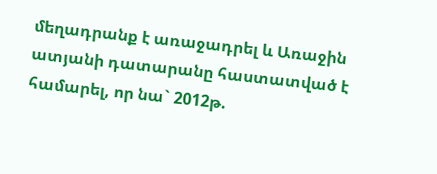մեղադրանք է առաջադրել և Առաջին ատյանի դատարանը հաստատված է համարել, որ նա` 2012թ.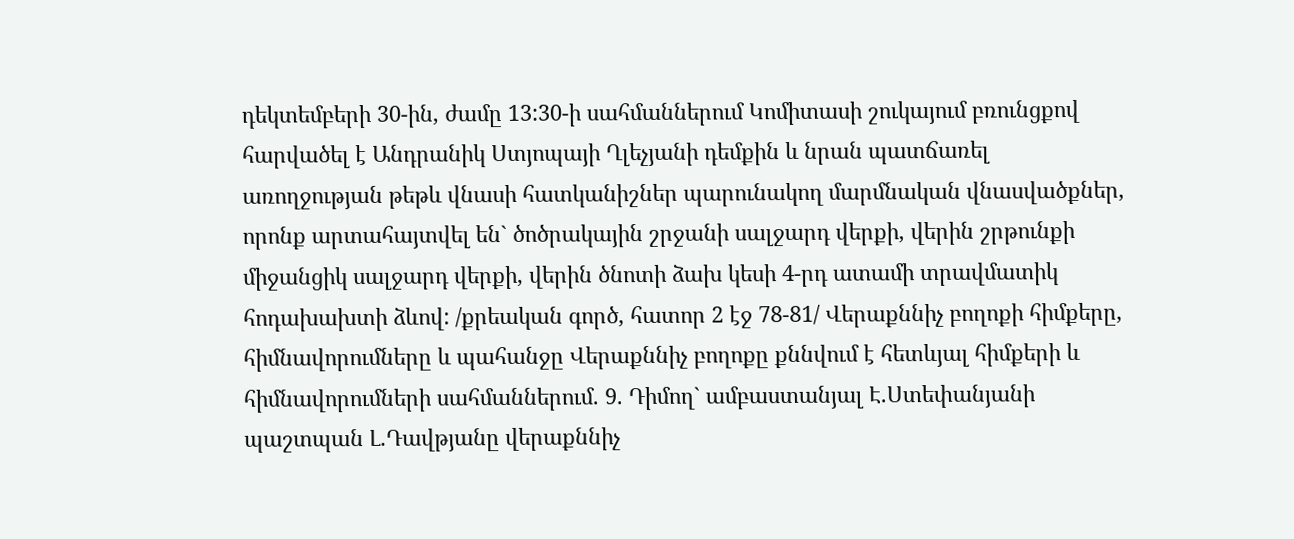դեկտեմբերի 30-ին, ժամը 13:30-ի սահմաններում Կոմիտասի շուկայում բռունցքով հարվածել է Անդրանիկ Ստյոպայի Ղլեչյանի դեմքին և նրան պատճառել առողջության թեթև վնասի հատկանիշներ պարունակող մարմնական վնասվածքներ, որոնք արտահայտվել են` ծոծրակային շրջանի սալջարդ վերքի, վերին շրթունքի միջանցիկ սալջարդ վերքի, վերին ծնոտի ձախ կեսի 4-րդ ատամի տրավմատիկ հոդախախտի ձևով: /քրեական գործ, հատոր 2 էջ 78-81/ Վերաքննիչ բողոքի հիմքերը, հիմնավորումները և պահանջը Վերաքննիչ բողոքը քննվում է հետևյալ հիմքերի և հիմնավորումների սահմաններում. 9. Դիմող` ամբաստանյալ Է.Ստեփանյանի պաշտպան Լ.Դավթյանը վերաքննիչ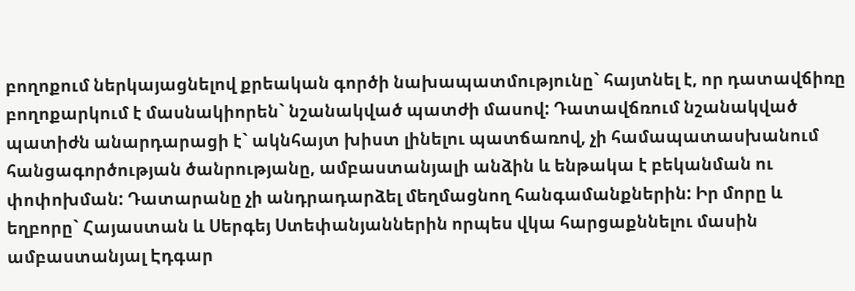բողոքում ներկայացնելով քրեական գործի նախապատմությունը` հայտնել է, որ դատավճիռը բողոքարկում է մասնակիորեն` նշանակված պատժի մասով: Դատավճռում նշանակված պատիժն անարդարացի է` ակնհայտ խիստ լինելու պատճառով, չի համապատասխանում հանցագործության ծանրությանը, ամբաստանյալի անձին և ենթակա է բեկանման ու փոփոխման: Դատարանը չի անդրադարձել մեղմացնող հանգամանքներին: Իր մորը և եղբորը` Հայաստան և Սերգեյ Ստեփանյաններին որպես վկա հարցաքննելու մասին ամբաստանյալ Էդգար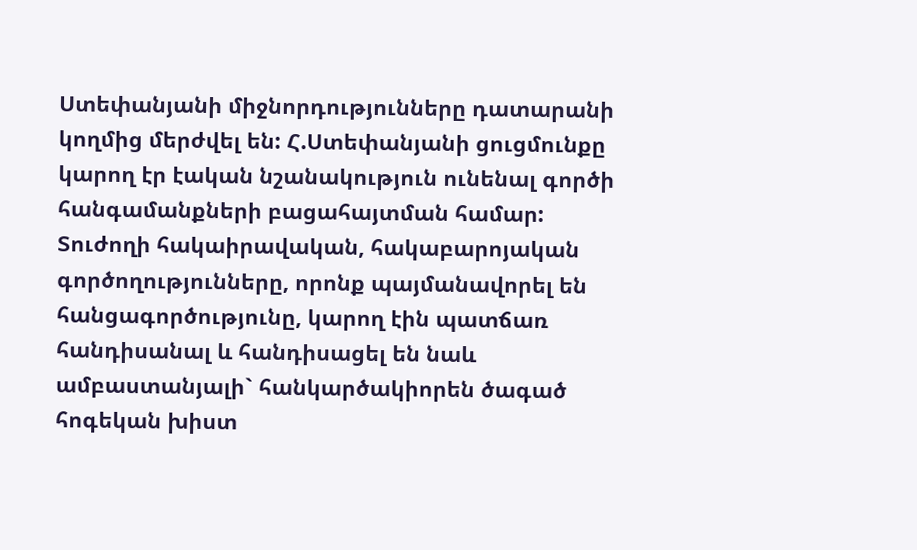Ստեփանյանի միջնորդությունները դատարանի կողմից մերժվել են: Հ.Ստեփանյանի ցուցմունքը կարող էր էական նշանակություն ունենալ գործի հանգամանքների բացահայտման համար: Տուժողի հակաիրավական, հակաբարոյական գործողությունները, որոնք պայմանավորել են հանցագործությունը, կարող էին պատճառ հանդիսանալ և հանդիսացել են նաև ամբաստանյալի` հանկարծակիորեն ծագած հոգեկան խիստ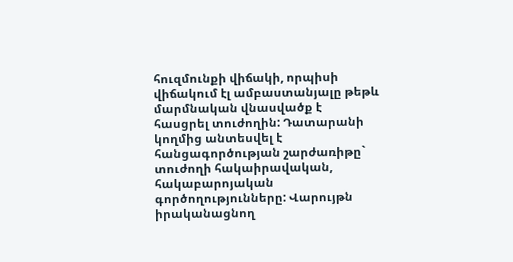հուզմունքի վիճակի, որպիսի վիճակում էլ ամբաստանյալը թեթև մարմնական վնասվածք է հասցրել տուժողին: Դատարանի կողմից անտեսվել է հանցագործության շարժառիթը` տուժողի հակաիրավական, հակաբարոյական գործողությունները: Վարույթն իրականացնող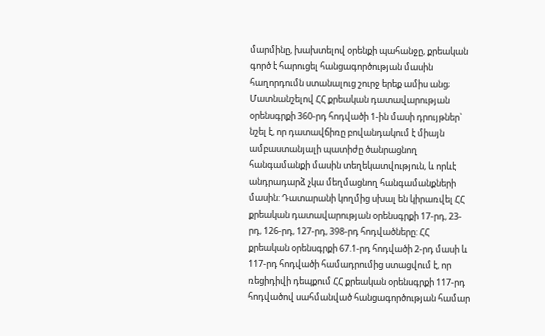մարմինը, խախտելով օրենքի պահանջը, քրեական գործ է հարուցել հանցագործության մասին հաղորդումն ստանալուց շուրջ երեք ամիս անց; Մատնանշելով ՀՀ քրեական դատավարության օրենսգրքի 360-րդ հոդվածի 1-ին մասի դրույթներ` նշել է, որ դատավճիռը բովանդակում է միայն ամբաստանյալի պատիժը ծանրացնող հանգամանքի մասին տեղեկատվություն, և որևէ անդրադարձ չկա մեղմացնող հանգամանքների մասին: Դատարանի կողմից սխալ են կիրառվել ՀՀ քրեական դատավարության օրենսգրքի 17-րդ, 23-րդ, 126-րդ, 127-րդ, 398-րդ հոդվածները: ՀՀ քրեական օրենսգրքի 67.1-րդ հոդվածի 2-րդ մասի և 117-րդ հոդվածի համադրումից ստացվում է, որ ռեցիդիվի դեպքում ՀՀ քրեական օրենսգրքի 117-րդ հոդվածով սահմանված հանցագործության համար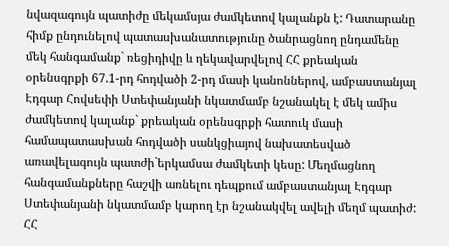նվազագույն պատիժը մեկամսյա ժամկետով կալանքն է: Դատարանը հիմք ընդունելով պատասխանատությունը ծանրացնող ընդամենը մեկ հանգամանք` ռեցիդիվը և ղեկավարվելով ՀՀ քրեական օրենսգրքի 67.1-րդ հոդվածի 2-րդ մասի կանոններով, ամբաստանյալ Էդգար Հովսեփի Ստեփանյանի նկատմամբ նշանակել է մեկ ամիս ժամկետով կալանք` քրեական օրենսգրքի հատուկ մասի համապատասխան հոդվածի սանկցիայով նախատեսված առավելագույն պատժի`երկամսա ժամկետի կեսը: Մեղմացնող հանգամանքները հաշվի առնելու դեպքում ամբաստանյալ Էդգար Ստեփանյանի նկատմամբ կարող էր նշանակվել ավելի մեղմ պատիժ: ՀՀ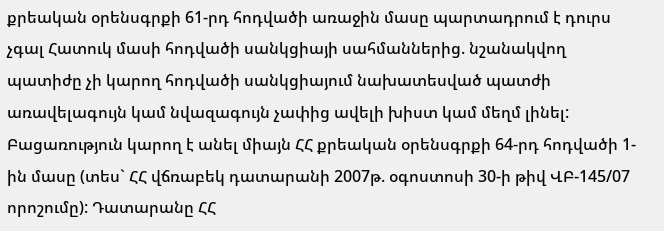քրեական օրենսգրքի 61-րդ հոդվածի առաջին մասը պարտադրում է դուրս չգալ Հատուկ մասի հոդվածի սանկցիայի սահմաններից. նշանակվող պատիժը չի կարող հոդվածի սանկցիայում նախատեսված պատժի առավելագույն կամ նվազագույն չափից ավելի խիստ կամ մեղմ լինել: Բացառություն կարող է անել միայն ՀՀ քրեական օրենսգրքի 64-րդ հոդվածի 1-ին մասը (տես` ՀՀ վճռաբեկ դատարանի 2007թ. օգոստոսի 30-ի թիվ ՎԲ-145/07 որոշումը): Դատարանը ՀՀ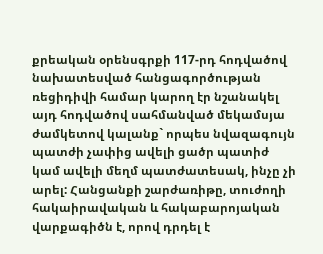քրեական օրենսգրքի 117-րդ հոդվածով նախատեսված հանցագործության ռեցիդիվի համար կարող էր նշանակել այդ հոդվածով սահմանված մեկամսյա ժամկետով կալանք` որպես նվազագույն պատժի չափից ավելի ցածր պատիժ կամ ավելի մեղմ պատժատեսակ, ինչը չի արել: Հանցանքի շարժառիթը, տուժողի հակաիրավական և հակաբարոյական վարքագիծն է, որով դրդել է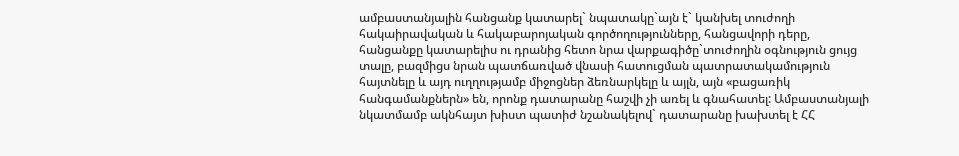ամբաստանյալին հանցանք կատարել` նպատակը`այն է` կանխել տուժողի հակաիրավական և հակաբարոյական գործողությունները, հանցավորի դերը, հանցանքը կատարելիս ու դրանից հետո նրա վարքագիծը`տուժողին օգնություն ցույց տալը, բազմիցս նրան պատճառված վնասի հատուցման պատրատակամություն հայտնելը և այդ ուղղությամբ միջոցներ ձեռնարկելը և այլն, այն «բացառիկ հանգամանքներն» են, որոնք դատարանը հաշվի չի առել և գնահատել: Ամբաստանյալի նկատմամբ ակնհայտ խիստ պատիժ նշանակելով` դատարանը խախտել է ՀՀ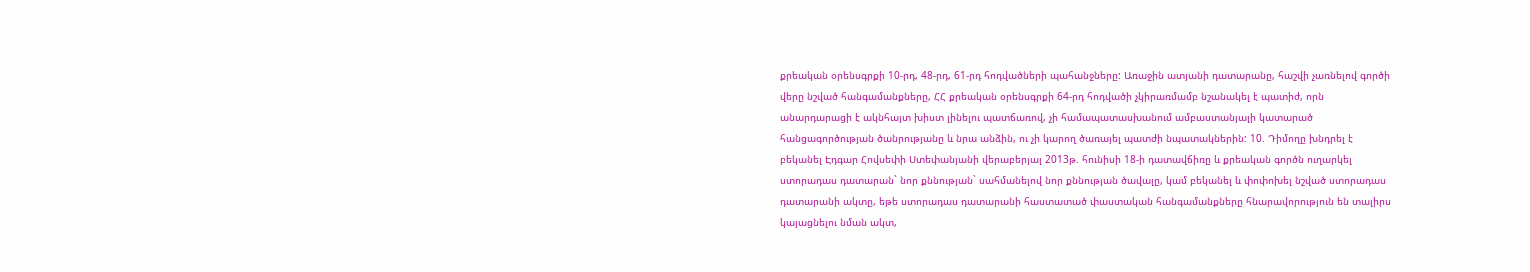քրեական օրենսգրքի 10-րդ, 48-րդ, 61-րդ հոդվածների պահանջները: Առաջին ատյանի դատարանը, հաշվի չառնելով գործի վերը նշված հանգամանքները, ՀՀ քրեական օրենսգրքի 64-րդ հոդվածի չկիրառմամբ նշանակել է պատիժ, որն անարդարացի է ակնհայտ խիստ լինելու պատճառով, չի համապատասխանում ամբաստանյալի կատարած հանցագործության ծանրությանը և նրա անձին, ու չի կարող ծառայել պատժի նպատակներին: 10. Դիմողը խնդրել է բեկանել Էդգար Հովսեփի Ստեփանյանի վերաբերյալ 2013թ. հունիսի 18-ի դատավճիռը և քրեական գործն ուղարկել ստորադաս դատարան` նոր քննության` սահմանելով նոր քննության ծավալը, կամ բեկանել և փոփոխել նշված ստորադաս դատարանի ակտը, եթե ստորադաս դատարանի հաստատած փաստական հանգամանքները հնարավորություն են տալիրս կայացնելու նման ակտ,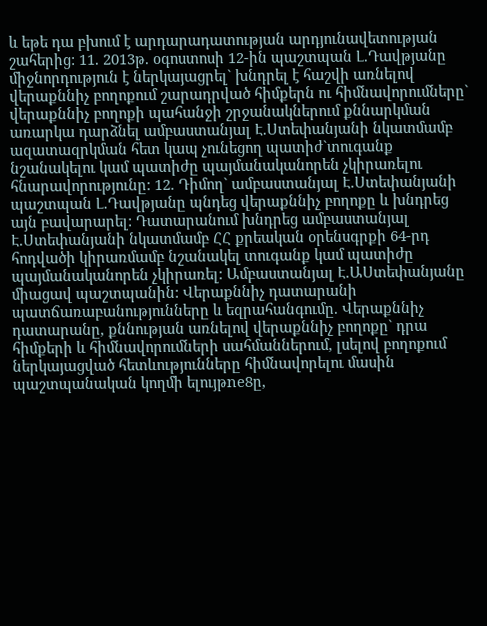և եթե դա բխում է արդարադատության արդյունավետության շահերից: 11. 2013թ. օգոստոսի 12-ին պաշտպան Լ.Դավթյանը միջնորդություն է ներկայացրել` խնդրել է հաշվի առնելով վերաքննիչ բողոքում շարադրված հիմքերն ու հիմնավորումները` վերաքննիչ բողոքի պահանջի շրջանակներում քննարկման առարկա դարձնել ամբաստանյալ Է.Ստեփանյանի նկատմամբ ազատազրկման հետ կապ չունեցող պատիժ`տուգանք նշանակելու կամ պատիժը պայմանականորեն չկիրառելու հնարավորությունը: 12. Դիմող` ամբաստանյալ Է.Ստեփանյանի պաշտպան Լ.Դավթյանը պնդեց վերաքննիչ բողոքը և խնդրեց այն բավարարել: Դատարանում խնդրեց ամբաստանյալ Է.Ստեփանյանի նկատմամբ ՀՀ քրեական օրենսգրքի 64-րդ հոդվածի կիրառմամբ նշանակել տուգանք կամ պատիժը պայմանականորեն չկիրառել: Ամբաստանյալ Է.ԱՍտեփանյանը միացավ պաշտպանին: Վերաքննիչ դատարանի պատճառաբանությունները և եզրահանգումը. Վերաքննիչ դատարանը, քննության առնելով վերաքննիչ բողոքը` դրա հիմքերի և հիմնավորումների սահմաններում, լսելով բողոքում ներկայացված հետևությունները հիմնավորելու մասին պաշտպանական կողմի ելույթne8ը,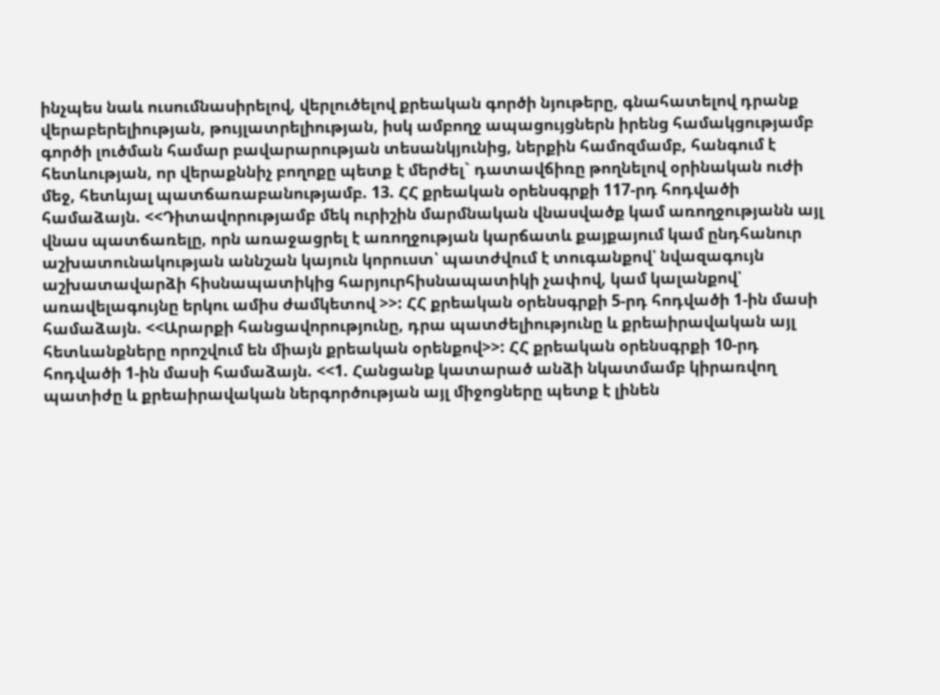ինչպես նաև ուսումնասիրելով, վերլուծելով քրեական գործի նյութերը, գնահատելով դրանք վերաբերելիության, թույլատրելիության, իսկ ամբողջ ապացույցներն իրենց համակցությամբ գործի լուծման համար բավարարության տեսանկյունից, ներքին համոզմամբ, հանգում է հետևության, որ վերաքննիչ բողոքը պետք է մերժել` դատավճիռը թողնելով օրինական ուժի մեջ, հետևյալ պատճառաբանությամբ. 13. ՀՀ քրեական օրենսգրքի 117-րդ հոդվածի համաձայն. <<Դիտավորությամբ մեկ ուրիշին մարմնական վնասվածք կամ առողջությանն այլ վնաս պատճառելը, որն առաջացրել է առողջության կարճատև քայքայում կամ ընդհանուր աշխատունակության աննշան կայուն կորուստ՝ պատժվում է տուգանքով՝ նվազագույն աշխատավարձի հիսնապատիկից հարյուրհիսնապատիկի չափով, կամ կալանքով՝ առավելագույնը երկու ամիս ժամկետով >>: ՀՀ քրեական օրենսգրքի 5-րդ հոդվածի 1-ին մասի համաձայն. <<Արարքի հանցավորությունը, դրա պատժելիությունը և քրեաիրավական այլ հետևանքները որոշվում են միայն քրեական օրենքով>>: ՀՀ քրեական օրենսգրքի 10-րդ հոդվածի 1-ին մասի համաձայն. <<1. Հանցանք կատարած անձի նկատմամբ կիրառվող պատիժը և քրեաիրավական ներգործության այլ միջոցները պետք է լինեն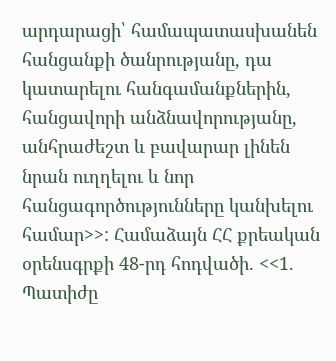արդարացի՝ համապատասխանեն հանցանքի ծանրությանը, դա կատարելու հանգամանքներին, հանցավորի անձնավորությանը, անհրաժեշտ և բավարար լինեն նրան ուղղելու և նոր հանցագործությունները կանխելու համար>>: Համաձայն ՀՀ քրեական օրենսգրքի 48-րդ հոդվածի. <<1. Պատիժը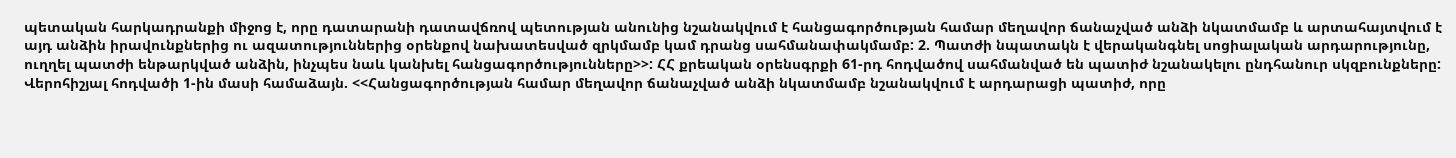պետական հարկադրանքի միջոց է, որը դատարանի դատավճռով պետության անունից նշանակվում է հանցագործության համար մեղավոր ճանաչված անձի նկատմամբ և արտահայտվում է այդ անձին իրավունքներից ու ազատություններից օրենքով նախատեսված զրկմամբ կամ դրանց սահմանափակմամբ: 2. Պատժի նպատակն է վերականգնել սոցիալական արդարությունը, ուղղել պատժի ենթարկված անձին, ինչպես նաև կանխել հանցագործությունները>>: ՀՀ քրեական օրենսգրքի 61-րդ հոդվածով սահմանված են պատիժ նշանակելու ընդհանուր սկզբունքները: Վերոհիշյալ հոդվածի 1-ին մասի համաձայն. <<Հանցագործության համար մեղավոր ճանաչված անձի նկատմամբ նշանակվում է արդարացի պատիժ, որը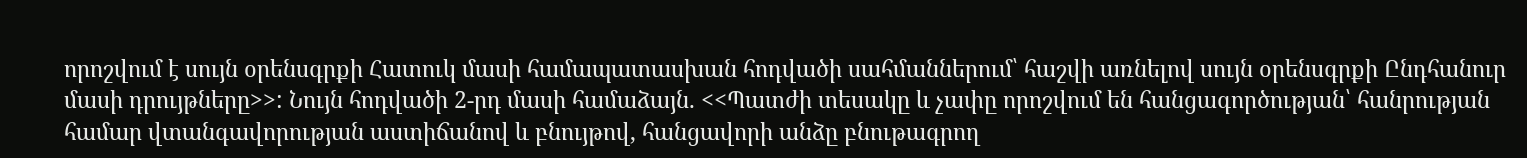որոշվում է սույն օրենսգրքի Հատուկ մասի համապատասխան հոդվածի սահմաններում՝ հաշվի առնելով սույն օրենսգրքի Ընդհանուր մասի դրույթները>>: Նույն հոդվածի 2-րդ մասի համաձայն. <<Պատժի տեսակը և չափը որոշվում են հանցագործության՝ հանրության համար վտանգավորության աստիճանով և բնույթով, հանցավորի անձը բնութագրող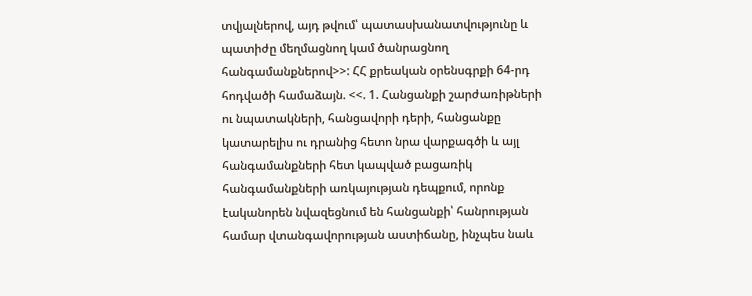տվյալներով, այդ թվում՝ պատասխանատվությունը և պատիժը մեղմացնող կամ ծանրացնող հանգամանքներով>>: ՀՀ քրեական օրենսգրքի 64-րդ հոդվածի համաձայն. <<. 1. Հանցանքի շարժառիթների ու նպատակների, հանցավորի դերի, հանցանքը կատարելիս ու դրանից հետո նրա վարքագծի և այլ հանգամանքների հետ կապված բացառիկ հանգամանքների առկայության դեպքում, որոնք էականորեն նվազեցնում են հանցանքի՝ հանրության համար վտանգավորության աստիճանը, ինչպես նաև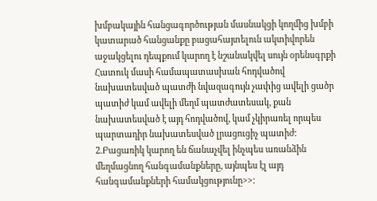խմբակային հանցագործության մասնակցի կողմից խմբի կատարած հանցանքը բացահայտելուն ակտիվորեն աջակցելու դեպքում կարող է նշանակվել սույն օրենսգրքի Հատուկ մասի համապատասխան հոդվածով նախատեսված պատժի նվազագույն չափից ավելի ցածր պատիժ կամ ավելի մեղմ պատժատեսակ, քան նախատեսված է այդ հոդվածով, կամ չկիրառել որպես պարտադիր նախատեսված լրացուցիչ պատիժ: 2.Բացառիկ կարող են ճանաչվել ինչպես առանձին մեղմացնող հանգամանքները, այնպես էլ այդ հանգամանքների համակցությունը>>: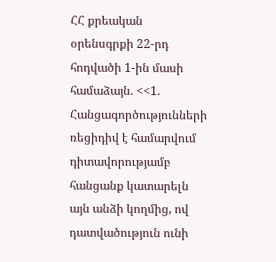ՀՀ քրեական օրենսգրքի 22-րդ հոդվածի 1-ին մասի համաձայն. <<1. Հանցագործությունների ռեցիդիվ է համարվում դիտավորությամբ հանցանք կատարելն այն անձի կողմից, ով դատվածություն ունի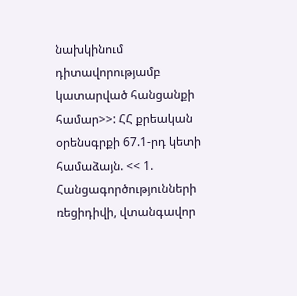նախկինում դիտավորությամբ կատարված հանցանքի համար>>: ՀՀ քրեական օրենսգրքի 67.1-րդ կետի համաձայն. << 1. Հանցագործությունների ռեցիդիվի, վտանգավոր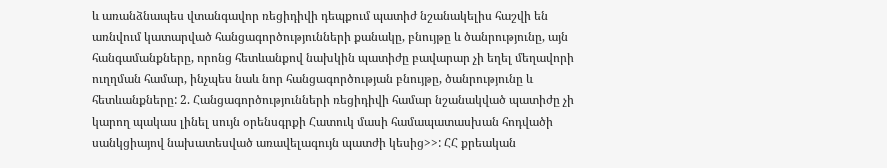և առանձնապես վտանգավոր ռեցիդիվի դեպքում պատիժ նշանակելիս հաշվի են առնվում կատարված հանցագործությունների քանակը, բնույթը և ծանրությունը, այն հանգամանքները, որոնց հետևանքով նախկին պատիժը բավարար չի եղել մեղավորի ուղղման համար, ինչպես նաև նոր հանցագործության բնույթը, ծանրությունը և հետևանքները: 2. Հանցագործությունների ռեցիդիվի համար նշանակված պատիժը չի կարող պակաս լինել սույն օրենսգրքի Հատուկ մասի համապատասխան հոդվածի սանկցիայով նախատեսված առավելագույն պատժի կեսից>>: ՀՀ քրեական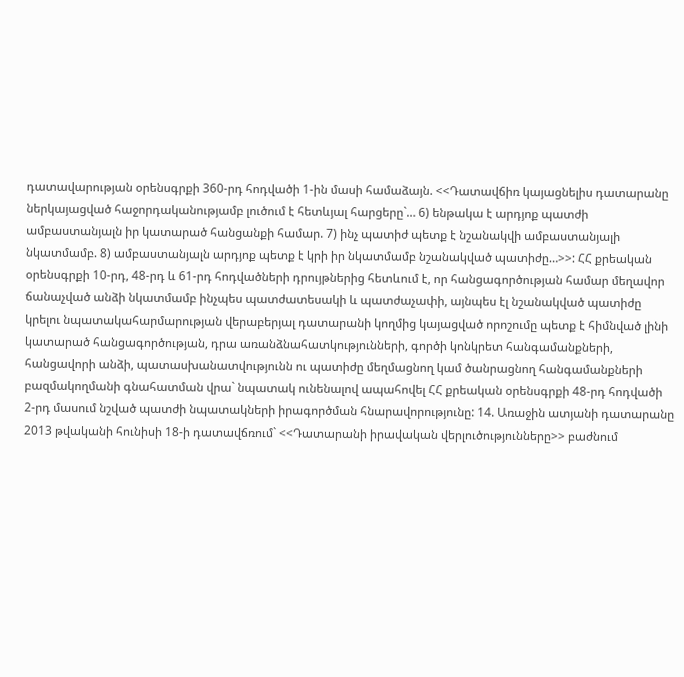դատավարության օրենսգրքի 360-րդ հոդվածի 1-ին մասի համաձայն. <<Դատավճիռ կայացնելիս դատարանը ներկայացված հաջորդականությամբ լուծում է հետևյալ հարցերը`… 6) ենթակա է արդյոք պատժի ամբաստանյալն իր կատարած հանցանքի համար. 7) ինչ պատիժ պետք է նշանակվի ամբաստանյալի նկատմամբ. 8) ամբաստանյալն արդյոք պետք է կրի իր նկատմամբ նշանակված պատիժը…>>: ՀՀ քրեական օրենսգրքի 10-րդ, 48-րդ և 61-րդ հոդվածների դրույթներից հետևում է, որ հանցագործության համար մեղավոր ճանաչված անձի նկատմամբ ինչպես պատժատեսակի և պատժաչափի, այնպես էլ նշանակված պատիժը կրելու նպատակահարմարության վերաբերյալ դատարանի կողմից կայացված որոշումը պետք է հիմնված լինի կատարած հանցագործության, դրա առանձնահատկությունների, գործի կոնկրետ հանգամանքների, հանցավորի անձի, պատասխանատվությունն ու պատիժը մեղմացնող կամ ծանրացնող հանգամանքների բազմակողմանի գնահատման վրա` նպատակ ունենալով ապահովել ՀՀ քրեական օրենսգրքի 48-րդ հոդվածի 2-րդ մասում նշված պատժի նպատակների իրագործման հնարավորությունը: 14. Առաջին ատյանի դատարանը 2013 թվականի հունիսի 18-ի դատավճռում` <<Դատարանի իրավական վերլուծությունները>> բաժնում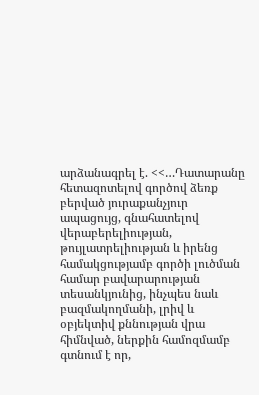արձանագրել է. <<…Դատարանը հետազոտելով գործով ձեռք բերված յուրաքանչյուր ապացույց, գնահատելով վերաբերելիության, թույլատրելիության և իրենց համակցությամբ գործի լուծման համար բավարարության տեսանկյունից, ինչպես նաև բազմակողմանի, լրիվ և օբյեկտիվ քննության վրա հիմնված, ներքին համոզմամբ գտնում է որ,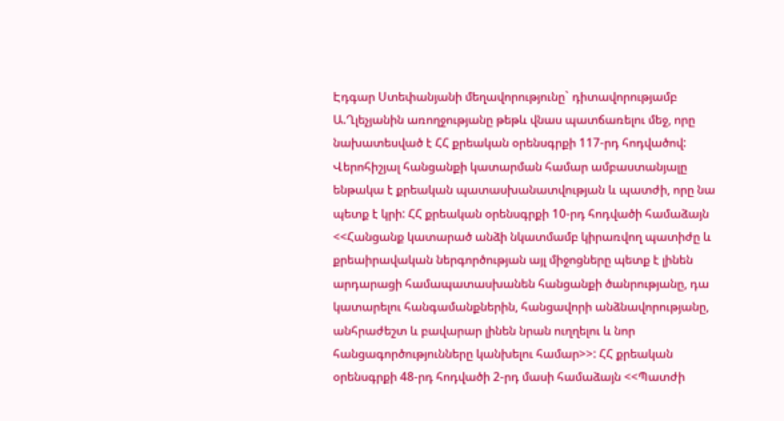Էդգար Ստեփանյանի մեղավորությունը` դիտավորությամբ Ա.Ղլեչյանին առողջությանը թեթև վնաս պատճառելու մեջ, որը նախատեսված է ՀՀ քրեական օրենսգրքի 117-րդ հոդվածով: Վերոհիշյալ հանցանքի կատարման համար ամբաստանյալը ենթակա է քրեական պատասխանատվության և պատժի, որը նա պետք է կրի: ՀՀ քրեական օրենսգրքի 10-րդ հոդվածի համաձայն <<Հանցանք կատարած անձի նկատմամբ կիրառվող պատիժը և քրեաիրավական ներգործության այլ միջոցները պետք է լինեն արդարացի համապատասխանեն հանցանքի ծանրությանը, դա կատարելու հանգամանքներին, հանցավորի անձնավորությանը, անհրաժեշտ և բավարար լինեն նրան ուղղելու և նոր հանցագործությունները կանխելու համար>>: ՀՀ քրեական օրենսգրքի 48-րդ հոդվածի 2-րդ մասի համաձայն <<Պատժի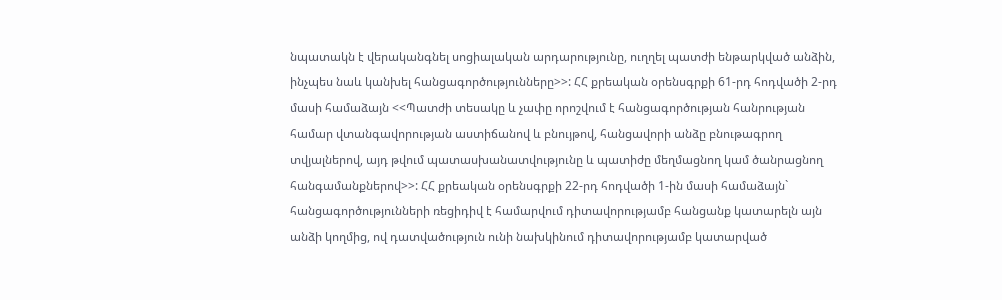նպատակն է վերականգնել սոցիալական արդարությունը, ուղղել պատժի ենթարկված անձին, ինչպես նաև կանխել հանցագործությունները>>: ՀՀ քրեական օրենսգրքի 61-րդ հոդվածի 2-րդ մասի համաձայն <<Պատժի տեսակը և չափը որոշվում է հանցագործության հանրության համար վտանգավորության աստիճանով և բնույթով, հանցավորի անձը բնութագրող տվյալներով, այդ թվում պատասխանատվությունը և պատիժը մեղմացնող կամ ծանրացնող հանգամանքներով>>: ՀՀ քրեական օրենսգրքի 22-րդ հոդվածի 1-ին մասի համաձայն` հանցագործությունների ռեցիդիվ է համարվում դիտավորությամբ հանցանք կատարելն այն անձի կողմից, ով դատվածություն ունի նախկինում դիտավորությամբ կատարված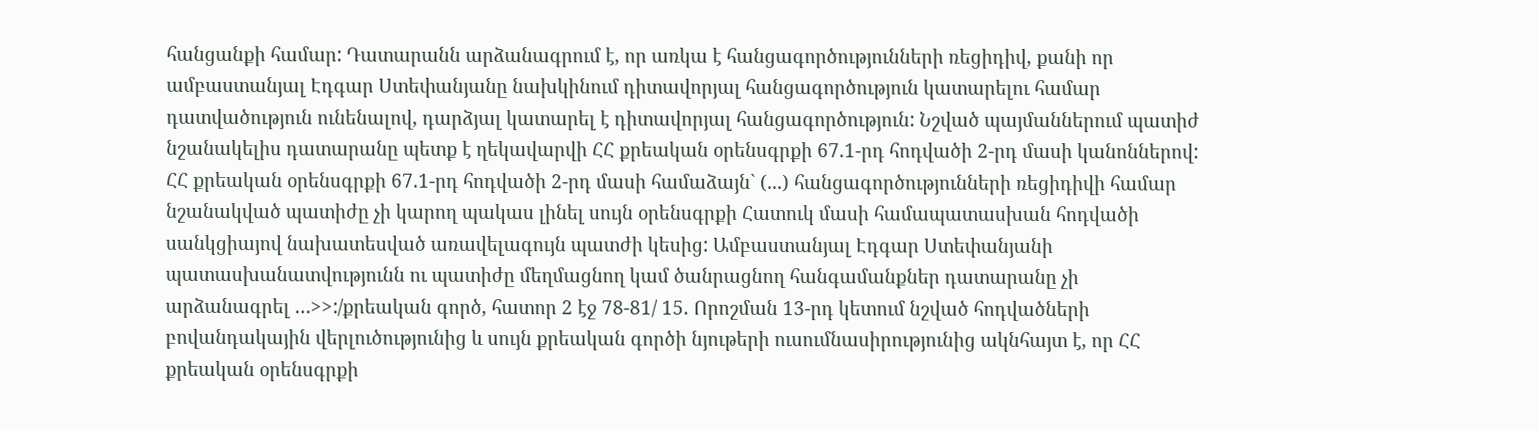հանցանքի համար: Դատարանն արձանագրում է, որ առկա է հանցագործությունների ռեցիդիվ, քանի որ ամբաստանյալ Էդգար Ստեփանյանը նախկինում դիտավորյալ հանցագործություն կատարելու համար դատվածություն ունենալով, դարձյալ կատարել է դիտավորյալ հանցագործություն: Նշված պայմաններում պատիժ նշանակելիս դատարանը պետք է ղեկավարվի ՀՀ քրեական օրենսգրքի 67.1-րդ հոդվածի 2-րդ մասի կանոններով: ՀՀ քրեական օրենսգրքի 67.1-րդ հոդվածի 2-րդ մասի համաձայն` (...) հանցագործությունների ռեցիդիվի համար նշանակված պատիժը չի կարող պակաս լինել սույն օրենսգրքի Հատուկ մասի համապատասխան հոդվածի սանկցիայով նախատեսված առավելագույն պատժի կեսից: Ամբաստանյալ Էդգար Ստեփանյանի պատասխանատվությունն ու պատիժը մեղմացնող կամ ծանրացնող հանգամանքներ դատարանը չի արձանագրել …>>:/քրեական գործ, հատոր 2 էջ 78-81/ 15. Որոշման 13-րդ կետում նշված հոդվածների բովանդակային վերլուծությունից և սույն քրեական գործի նյութերի ուսումնասիրությունից ակնհայտ է, որ ՀՀ քրեական օրենսգրքի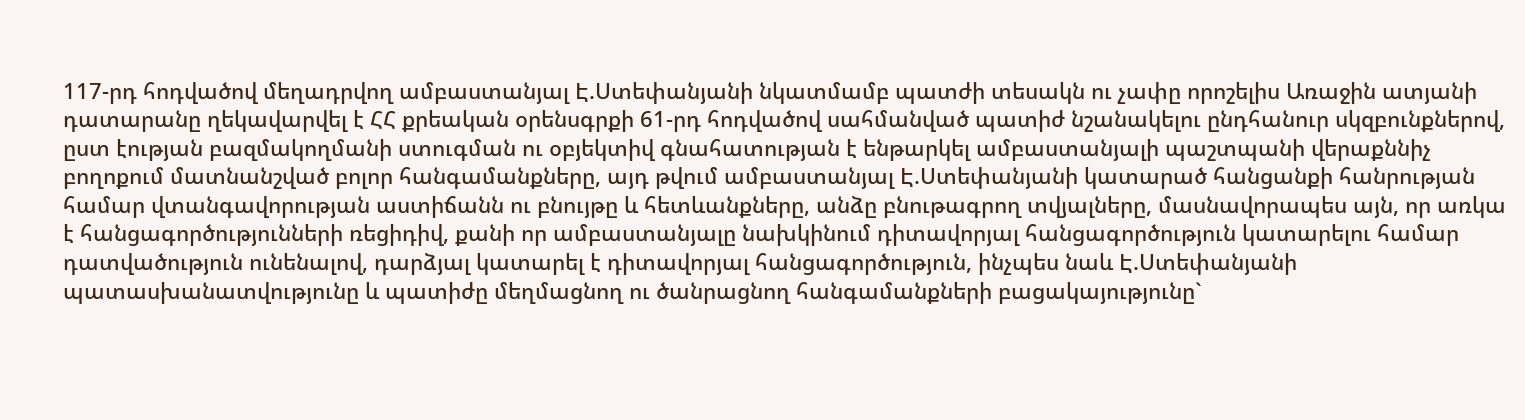117-րդ հոդվածով մեղադրվող ամբաստանյալ Է.Ստեփանյանի նկատմամբ պատժի տեսակն ու չափը որոշելիս Առաջին ատյանի դատարանը ղեկավարվել է ՀՀ քրեական օրենսգրքի 61-րդ հոդվածով սահմանված պատիժ նշանակելու ընդհանուր սկզբունքներով, ըստ էության բազմակողմանի ստուգման ու օբյեկտիվ գնահատության է ենթարկել ամբաստանյալի պաշտպանի վերաքննիչ բողոքում մատնանշված բոլոր հանգամանքները, այդ թվում ամբաստանյալ Է.Ստեփանյանի կատարած հանցանքի հանրության համար վտանգավորության աստիճանն ու բնույթը և հետևանքները, անձը բնութագրող տվյալները, մասնավորապես այն, որ առկա է հանցագործությունների ռեցիդիվ, քանի որ ամբաստանյալը նախկինում դիտավորյալ հանցագործություն կատարելու համար դատվածություն ունենալով, դարձյալ կատարել է դիտավորյալ հանցագործություն, ինչպես նաև Է.Ստեփանյանի պատասխանատվությունը և պատիժը մեղմացնող ու ծանրացնող հանգամանքների բացակայությունը`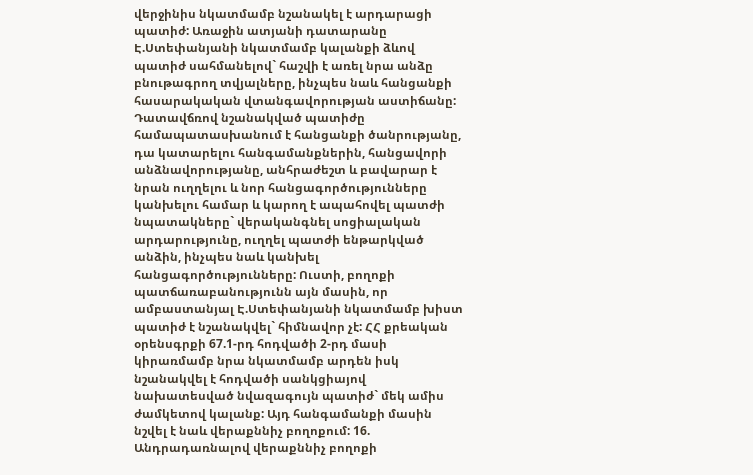վերջինիս նկատմամբ նշանակել է արդարացի պատիժ: Առաջին ատյանի դատարանը Է.Ստեփանյանի նկատմամբ կալանքի ձևով պատիժ սահմանելով` հաշվի է առել նրա անձը բնութագրող տվյալները, ինչպես նաև հանցանքի հասարակական վտանգավորության աստիճանը: Դատավճռով նշանակված պատիժը համապատասխանում է հանցանքի ծանրությանը, դա կատարելու հանգամանքներին, հանցավորի անձնավորությանը, անհրաժեշտ և բավարար է նրան ուղղելու և նոր հանցագործությունները կանխելու համար և կարող է ապահովել պատժի նպատակները` վերականգնել սոցիալական արդարությունը, ուղղել պատժի ենթարկված անձին, ինչպես նաև կանխել հանցագործությունները: Ուստի, բողոքի պատճառաբանությունն այն մասին, որ ամբաստանյալ Է.Ստեփանյանի նկատմամբ խիստ պատիժ է նշանակվել` հիմնավոր չէ: ՀՀ քրեական օրենսգրքի 67.1-րդ հոդվածի 2-րդ մասի կիրառմամբ նրա նկատմամբ արդեն իսկ նշանակվել է հոդվածի սանկցիայով նախատեսված նվազագույն պատիժ` մեկ ամիս ժամկետով կալանք: Այդ հանգամանքի մասին նշվել է նաև վերաքննիչ բողոքում: 16. Անդրադառնալով վերաքննիչ բողոքի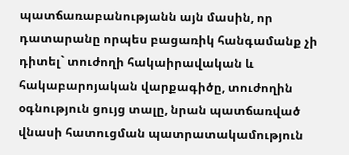պատճառաբանությանն այն մասին, որ դատարանը որպես բացառիկ հանգամանք չի դիտել` տուժողի հակաիրավական և հակաբարոյական վարքագիծը, տուժողին օգնություն ցույց տալը, նրան պատճառված վնասի հատուցման պատրատակամություն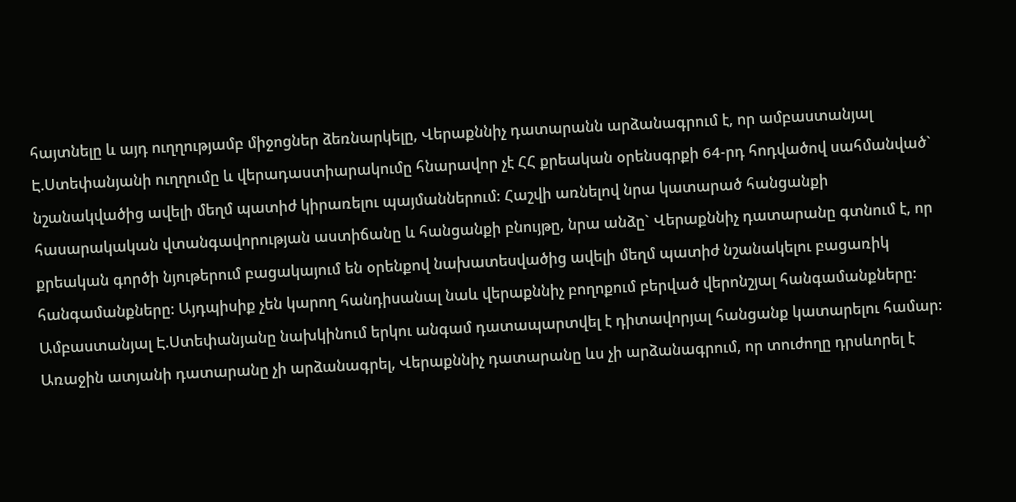հայտնելը և այդ ուղղությամբ միջոցներ ձեռնարկելը, Վերաքննիչ դատարանն արձանագրում է, որ ամբաստանյալ Է.Ստեփանյանի ուղղումը և վերադաստիարակումը հնարավոր չէ ՀՀ քրեական օրենսգրքի 64-րդ հոդվածով սահմանված` նշանակվածից ավելի մեղմ պատիժ կիրառելու պայմաններում: Հաշվի առնելով նրա կատարած հանցանքի հասարակական վտանգավորության աստիճանը և հանցանքի բնույթը, նրա անձը` Վերաքննիչ դատարանը գտնում է, որ քրեական գործի նյութերում բացակայում են օրենքով նախատեսվածից ավելի մեղմ պատիժ նշանակելու բացառիկ հանգամանքները: Այդպիսիք չեն կարող հանդիսանալ նաև վերաքննիչ բողոքում բերված վերոնշյալ հանգամանքները: Ամբաստանյալ Է.Ստեփանյանը նախկինում երկու անգամ դատապարտվել է դիտավորյալ հանցանք կատարելու համար: Առաջին ատյանի դատարանը չի արձանագրել, Վերաքննիչ դատարանը ևս չի արձանագրում, որ տուժողը դրսևորել է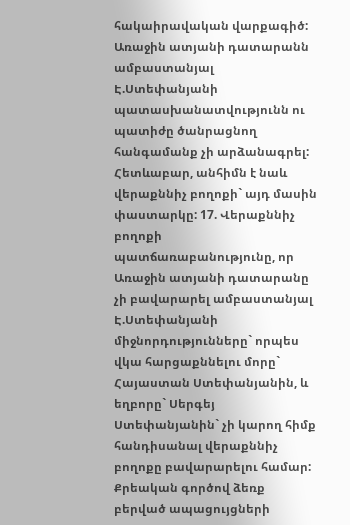հակաիրավական վարքագիծ: Առաջին ատյանի դատարանն ամբաստանյալ Է.Ստեփանյանի պատասխանատվությունն ու պատիժը ծանրացնող հանգամանք չի արձանագրել: Հետևաբար, անհիմն է նաև վերաքննիչ բողոքի` այդ մասին փաստարկը: 17. Վերաքննիչ բողոքի պատճառաբանությունը, որ Առաջին ատյանի դատարանը չի բավարարել ամբաստանյալ Է.Ստեփանյանի միջնորդությունները` որպես վկա հարցաքննելու մորը` Հայաստան Ստեփանյանին, և եղբորը` Սերգեյ Ստեփանյանին` չի կարող հիմք հանդիսանալ վերաքննիչ բողոքը բավարարելու համար: Քրեական գործով ձեռք բերված ապացույցների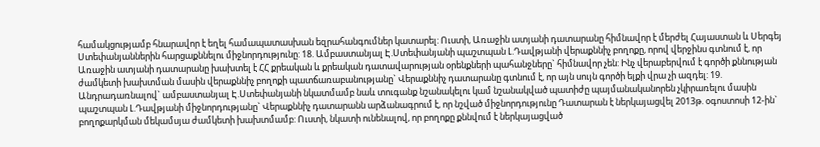համակցությամբ հնարավոր է եղել համապատասխան եզրահանգումներ կատարել: Ուստի, Առաջին ատյանի դատարանը հիմնավոր է մերժել Հայաստան և Սերգեյ Ստեփանյաններին հարցաքննելու միջնորդությունը: 18. Ամբաստանյալ Է.Ստեփանյանի պաշտպան Լ.Դավթյանի վերաքննիչ բողոքը, որով վերջինս գտնում է, որ Առաջին ատյանի դատարանը խախտել է ՀՀ քրեական և քրեական դատավարության օրենքների պահանջները` հիմնավոր չեն: Ինչ վերաբերվում է գործի քննության ժամկետի խախտման մասին վերաքննիչ բողոքի պատճառաբանությանը` Վերաքննիչ դատարանը գտնում է, որ այն սույն գործի ելքի վրա չի ազդել: 19. Անդրադառնալով` ամբաստանյալ Է.Ստեփանյանի նկատմամբ նաև տուգանք նշանակելու կամ նշանակված պատիժը պայմանականորեն չկիրառելու մասին պաշտպան Լ.Դավթյանի միջնորդությանը` Վերաքննիչ դատարանն արձանագրում է, որ նշված միջնորդությունը Դատարան է ներկայացվել 2013թ. օգոստոսի 12-ին` բողոքարկման մեկամսյա ժամկետի խախտմամբ: Ուստի, նկատի ունենալով, որ բողոքը քննվում է ներկայացված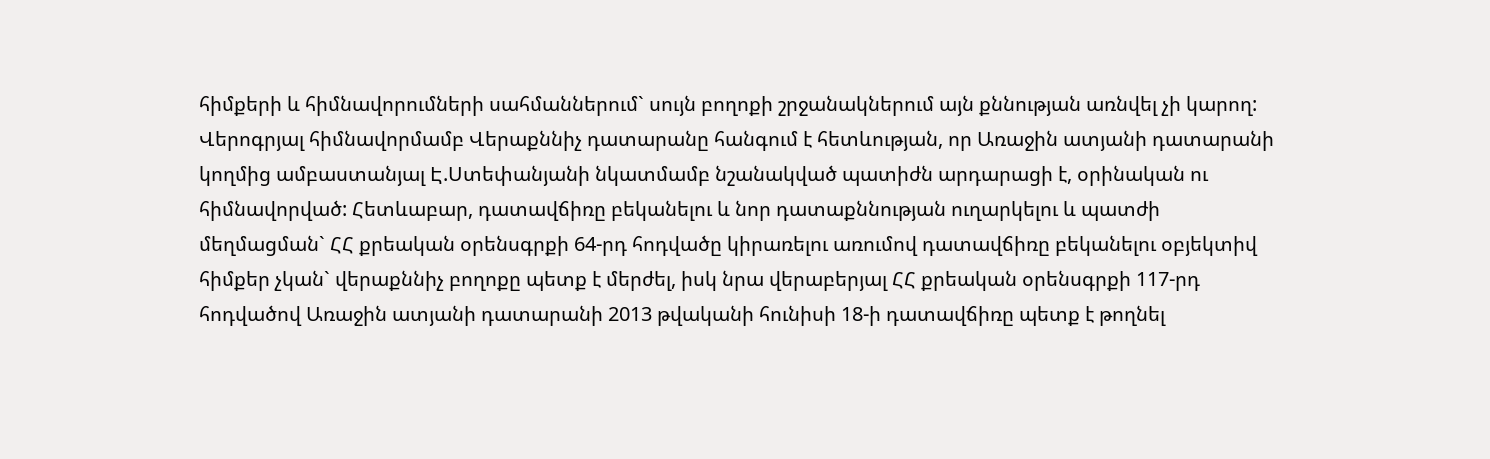հիմքերի և հիմնավորումների սահմաններում` սույն բողոքի շրջանակներում այն քննության առնվել չի կարող: Վերոգրյալ հիմնավորմամբ Վերաքննիչ դատարանը հանգում է հետևության, որ Առաջին ատյանի դատարանի կողմից ամբաստանյալ Է.Ստեփանյանի նկատմամբ նշանակված պատիժն արդարացի է, օրինական ու հիմնավորված: Հետևաբար, դատավճիռը բեկանելու և նոր դատաքննության ուղարկելու և պատժի մեղմացման` ՀՀ քրեական օրենսգրքի 64-րդ հոդվածը կիրառելու առումով դատավճիռը բեկանելու օբյեկտիվ հիմքեր չկան` վերաքննիչ բողոքը պետք է մերժել, իսկ նրա վերաբերյալ ՀՀ քրեական օրենսգրքի 117-րդ հոդվածով Առաջին ատյանի դատարանի 2013 թվականի հունիսի 18-ի դատավճիռը պետք է թողնել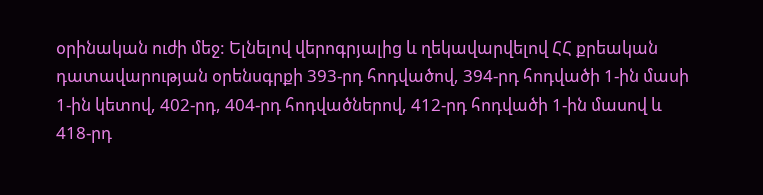օրինական ուժի մեջ: Ելնելով վերոգրյալից և ղեկավարվելով ՀՀ քրեական դատավարության օրենսգրքի 393-րդ հոդվածով, 394-րդ հոդվածի 1-ին մասի 1-ին կետով, 402-րդ, 404-րդ հոդվածներով, 412-րդ հոդվածի 1-ին մասով և 418-րդ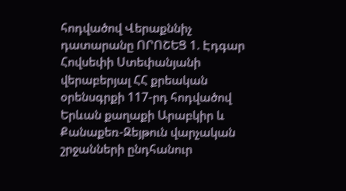հոդվածով Վերաքննիչ դատարանը ՈՐՈՇԵՑ 1. Էդգար Հովսեփի Ստեփանյանի վերաբերյալ ՀՀ քրեական օրենսգրքի 117-րդ հոդվածով Երևան քաղաքի Արաբկիր և Քանաքեռ-Զեյթուն վարչական շրջանների ընդհանուր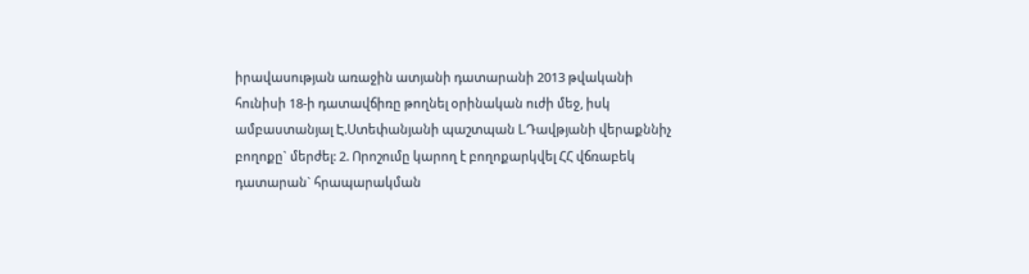իրավասության առաջին ատյանի դատարանի 2013 թվականի հունիսի 18-ի դատավճիռը թողնել օրինական ուժի մեջ, իսկ ամբաստանյալ Է.Ստեփանյանի պաշտպան Լ.Դավթյանի վերաքննիչ բողոքը` մերժել: 2. Որոշումը կարող է բողոքարկվել ՀՀ վճռաբեկ դատարան` հրապարակման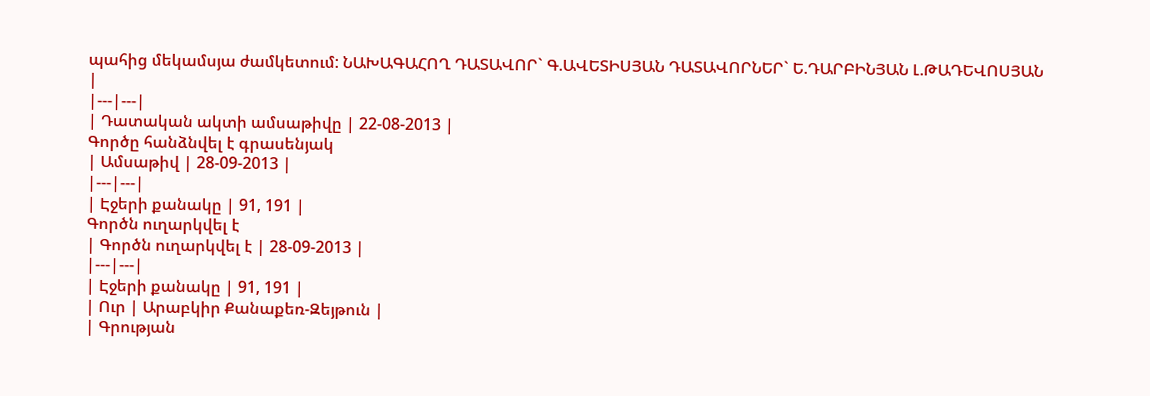պահից մեկամսյա ժամկետում: ՆԱԽԱԳԱՀՈՂ ԴԱՏԱՎՈՐ` Գ.ԱՎԵՏԻՍՅԱՆ ԴԱՏԱՎՈՐՆԵՐ` Ե.ԴԱՐԲԻՆՅԱՆ Լ.ԹԱԴԵՎՈՍՅԱՆ |
|---|---|
| Դատական ակտի ամսաթիվը | 22-08-2013 |
Գործը հանձնվել է գրասենյակ
| Ամսաթիվ | 28-09-2013 |
|---|---|
| Էջերի քանակը | 91, 191 |
Գործն ուղարկվել է
| Գործն ուղարկվել է | 28-09-2013 |
|---|---|
| Էջերի քանակը | 91, 191 |
| Ուր | Արաբկիր Քանաքեռ-Զեյթուն |
| Գրության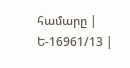համարը | Ե-16961/13 |